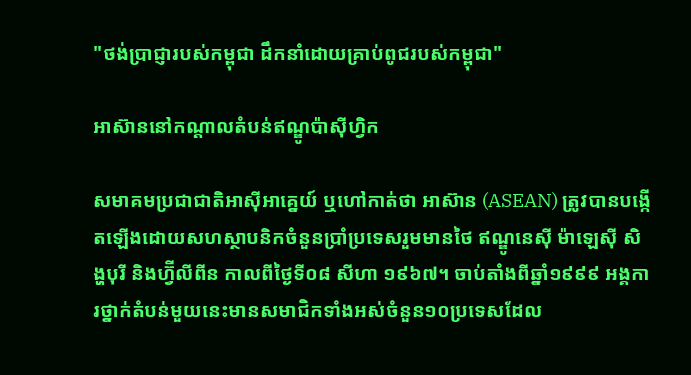"ថង់ប្រាជ្ញារបស់កម្ពុជា ដឹកនាំដោយគ្រាប់ពូជរបស់កម្ពុជា"

អាស៊ាននៅកណ្ដាលតំបន់ឥណ្ឌូប៉ាស៊ីហ្វិក

សមាគមប្រជាជាតិអាស៊ីអាគ្នេយ៍ ឬហៅកាត់ថា អាស៊ាន (ASEAN) ត្រូវបានបង្កើតឡើងដោយសហស្ថាបនិកចំនួនប្រាំប្រទេសរួមមានថៃ ឥណ្ឌូនេស៊ី ម៉ាឡេស៊ី សិង្ហបុរី និងហ្វ៊ីលីពីន កាលពីថ្ងៃទី០៨ សីហា ១៩៦៧។ ចាប់តាំងពីឆ្នាំ១៩៩៩ អង្គការថ្នាក់តំបន់មួយនេះមានសមាជិកទាំងអស់ចំនួន១០ប្រទេសដែល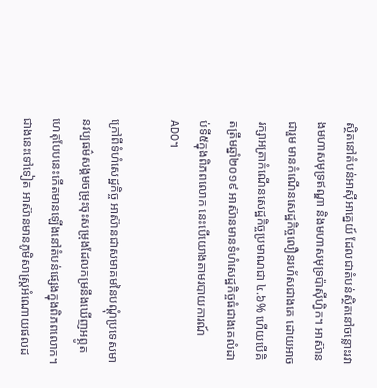ស្ថិតនៅតំបន់អាស៊ីអាគ្នេយ៍ ដែលជាតំបន់ស្ថិតនៅចន្លោះរវាងមហាសមុទ្រឥណ្ឌា និងមហាសមុទ្រប៉ាស៊ីហ្វិក។ អាស៊ានជារួម មានកំណើនសេដ្ឋកិច្ចលឿនរហ័សជាងគេ ដោយអាចរក្សាអត្រាកំណើនសេដ្ឋកិច្ចប្រមាណជា ៤.៦% ហើយបើគិតត្រឹមឆ្នាំ២០១៩ អាស៊ានមានទំហំសេដ្ឋកិច្ចធំជាងគេលំដាប់ទី៥ក្នុងពិភពលោក នេះបើយោងតាមរបាយការណ៍ ADO។

ក្រៅពីទំហំសេដ្ឋកិច្ច អាស៊ានជាសមាគមនៃបណ្ដុំប្រទេសមានវប្បធម៌សង្គមចម្រុះចុះសម្រុងដែលកម្រនឹងឃើញអព្ភូតហេតុបែបនេះកើតមានឡើងនៅតំបន់ផ្សេងក្នុងពិភពលោក។ ជាងនេះទៅទៀត អាស៊ានមានភូមិសាស្ត្រអំណោយផលដ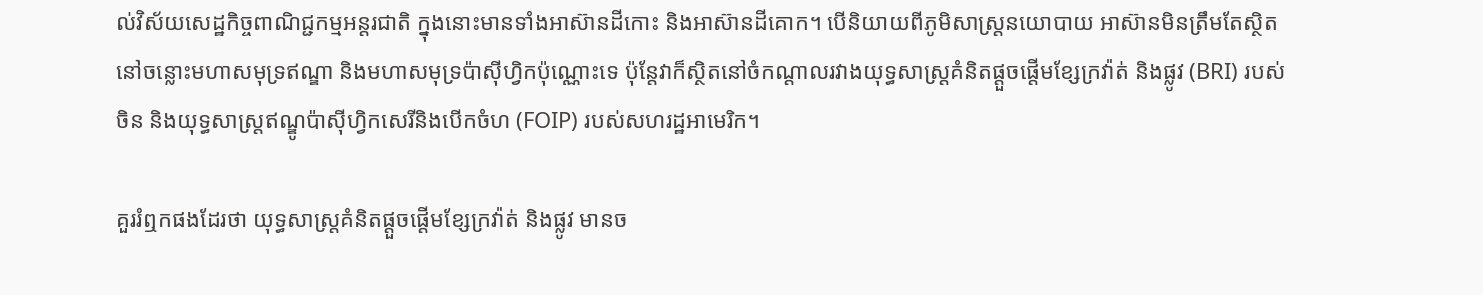ល់វិស័យសេដ្ឋកិច្ចពាណិជ្ជកម្មអន្តរជាតិ ក្នុងនោះមានទាំងអាស៊ានដីកោះ និងអាស៊ានដីគោក។ បើនិយាយពីភូមិសាស្ត្រនយោបាយ អាស៊ានមិនត្រឹមតែស្ថិតនៅចន្លោះមហាសមុទ្រឥណ្ឌា និងមហាសមុទ្រប៉ាស៊ីហ្វិកប៉ុណ្ណោះទេ ប៉ុន្តែវាក៏ស្ថិតនៅចំកណ្ដាលរវាងយុទ្ធសាស្ត្រគំនិតផ្តួចផ្តើមខ្សែក្រវ៉ាត់ និងផ្លូវ (BRI) របស់ចិន និងយុទ្ធសាស្ត្រឥណ្ឌូប៉ាស៊ីហ្វិកសេរីនិងបើកចំហ (FOIP) របស់សហរដ្ឋអាមេរិក។

គួររំឮកផងដែរថា យុទ្ធសាស្ត្រគំនិតផ្តួចផ្តើមខ្សែក្រវ៉ាត់ និងផ្លូវ មានច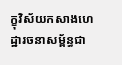ក្ខុវិស័យកសាងហេដ្ឋារចនាសម្ព័ន្ធជា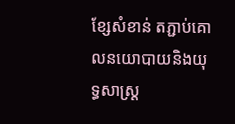ខ្សែសំខាន់ តភ្ជាប់គោលនយោបាយនិងយុទ្ធសាស្ត្រ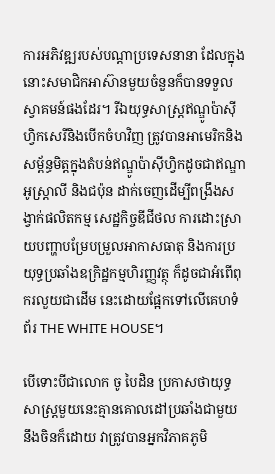ការអភិវឌ្ឍរបស់បណ្តាប្រទេសនានា ដែលក្នុងនោះសមាជិកអាស៊ានមួយចំនួនក៏បានទទួលស្វាគមន៍ផងដែរ។ រីឯយុទ្ធសាស្ត្រឥណ្ឌូប៉ាស៊ីហ្វិកសេរីនិងបើកចំហវិញ ត្រូវបានអាមេរិកនិងសម្ព័ន្ធមិត្តក្នុងតំបន់ឥណ្ឌូប៉ាស៊ីហ្វិកដូចជាឥណ្ឌា អូស្រ្តាលី និងជប៉ុន ដាក់ចេញដើម្បីពង្រឹងសង្វាក់ផលិតកម្ម សេដ្ឋកិច្ចឌីជីថល ការដោះស្រាយបញ្ហាបម្រែបម្រួលអាកាសធាតុ និងការប្រយុទ្ធប្រឆាំងឧក្រិដ្ឋកម្មហិរញ្ញវត្ថុ ក៏ដូចជាអំពើពុករលួយជាដើម នេះដោយផ្អែកទៅលើគេហទំព័រ THE WHITE HOUSE។

បើទោះបីជាលោក ចូ បៃដិន ប្រកាសថាយុទ្ធសាស្រ្តមួយនេះគ្មានគោលដៅប្រឆាំងជាមួយនឹងចិនក៏ដោយ វាត្រូវបានអ្នកវិភាគភូមិ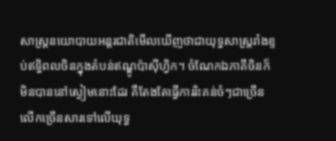សាស្ត្រនយោបាយអន្តរជាតិមើលឃើញថាជាយុទ្ធសាស្ត្ររាំងខ្ទប់ឥទ្ធិពលចិនក្នុងតំបន់ឥណ្ឌូប៉ាស៊ីហ្វិក។ ចំណែកឯភាគីចិនក៏មិនបាននៅស្ងៀមនោះដែរ គឺតែងតែធ្វើការរិះគន់ចំៗជាច្រើនលើកច្រើនសារទៅលើយុទ្ធ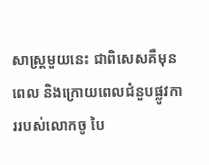សាស្ត្រមួយនេះ ជាពិសេសគឺមុនពេល និងក្រោយពេលជំនួបផ្លូវការរបស់លោកចូ បៃ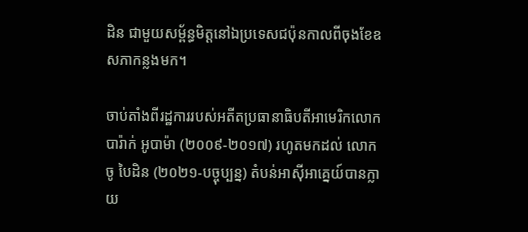ដិន ជាមួយសម្ព័ន្ធមិត្តនៅឯប្រទេសជប៉ុនកាលពីចុងខែឧសភាកន្លងមក។

ចាប់តាំងពីរដ្ឋការរបស់អតីតប្រធានាធិបតីអាមេរិកលោក បារ៉ាក់ អូបាម៉ា (២០០៩-២០១៧) រហូតមកដល់ លោក ចូ បៃដិន (២០២១-បច្ចុប្បន្ន) តំបន់អាស៊ីអាគ្នេយ៍បានក្លាយ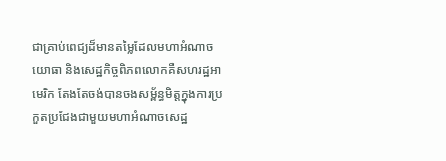ជាគ្រាប់ពេជ្យដ៏មានតម្លៃដែលមហាអំណាចយោធា និងសេដ្ឋកិច្ចពិភពលោកគឺសហរដ្ឋអាមេរិក តែងតែចង់បានចងសម្ព័ន្ធមិត្តក្នុងការប្រកួតប្រជែងជាមួយមហាអំណាចសេដ្ឋ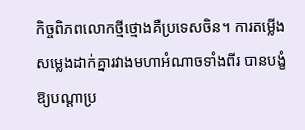កិច្ចពិភពលោកថ្មីថ្មោងគឺប្រទេសចិន។ ការតម្លើងសម្លេងដាក់គ្នារវាងមហាអំណាចទាំងពីរ បានបង្ខំឱ្យបណ្ដាប្រ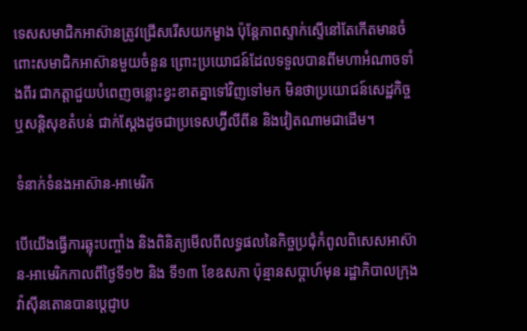ទេសសមាជិកអាស៊ានត្រូវជ្រើសរើសយកម្ខាង ប៉ុន្តែភាពស្ទាក់ស្ទើនៅតែកើតមានចំពោះសមាជិកអាស៊ានមួយចំនួន ព្រោះប្រយោជន៍ដែលទទួលបានពីមហាអំណាចទាំងពីរ ជាកត្តាជួយបំពេញចន្លោះខ្វះខាតគ្នាទៅវិញទៅមក មិនថាប្រយោជន៍សេដ្ឋកិច្ច ឬសន្តិសុខតំបន់ ជាក់ស្ដែងដូចជាប្រទេសហ្វ៊ីលីពីន និងវៀតណាមជាដើម។

ទំនាក់ទំនងអាស៊ាន-អាមេរិក

បើយើងធ្វើការឆ្លុះបញ្ចាំង និងពិនិត្យមើលពីលទ្ធផលនៃកិច្ចប្រជុំកំពូលពិសេសអាស៊ាន-អាមេរិកកាលពីថ្ងៃទី១២ និង ទី១៣ ខែឧសភា ប៉ុន្មានសប្ដាហ៍មុន រដ្ឋាភិបាលក្រុងវ៉ាស៊ីនតោនបានប្ដេជ្ញាប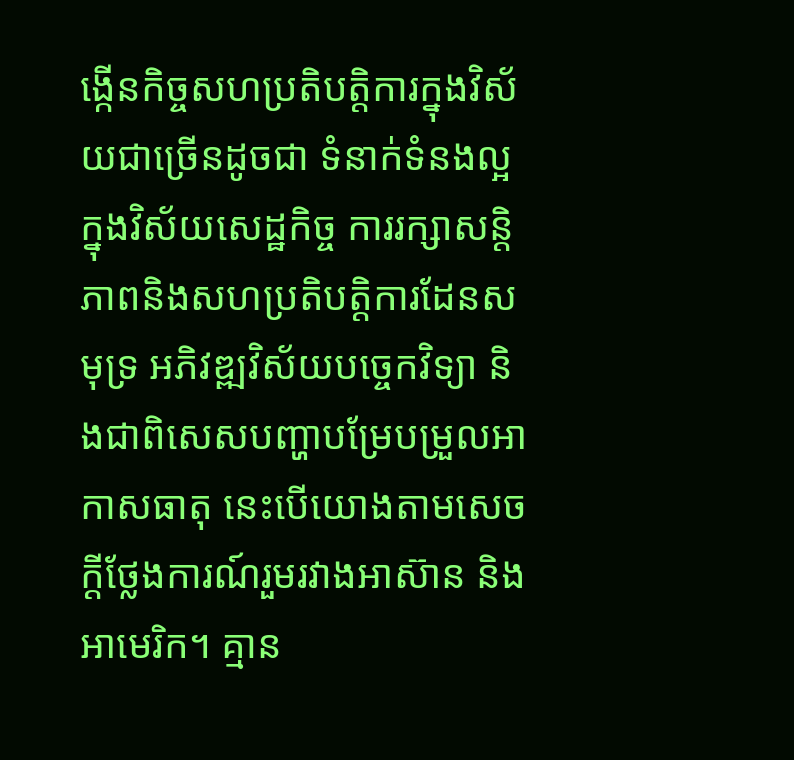ង្កើនកិច្ចសហប្រតិបត្តិការក្នុងវិស័យជាច្រើនដូចជា ទំនាក់ទំនងល្អក្នុងវិស័យសេដ្ឋកិច្ច ការរក្សាសន្តិភាពនិងសហប្រតិបត្តិការដែនសមុទ្រ អភិវឌ្ឍវិស័យបច្ចេកវិទ្យា និងជាពិសេសបញ្ហាបម្រែបម្រួលអាកាសធាតុ នេះបើយោងតាមសេចក្ដីថ្លែងការណ៍រួមរវាងអាស៊ាន និងអាមេរិក។ គ្មាន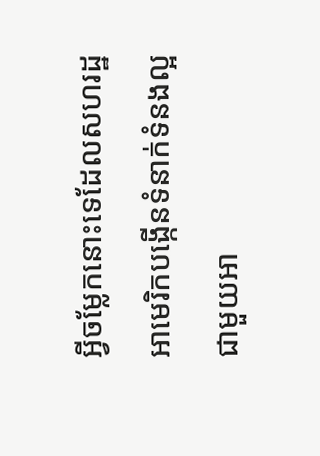អ្វីចម្លែកនោះទេដែលសហរដ្ឋអាមេរិកបង្កើនទំនាក់ទំនងល្អជាមួយអា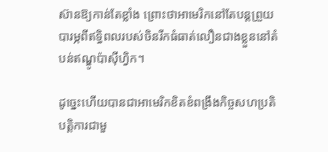ស៊ានឱ្យកាន់តែខ្លាំង ព្រោះថាអាមេរិកនៅតែបន្តព្រួយបារម្ភពីឥទ្ធិពលរបស់ចិនរីកធំធាត់លឿនជាងខ្លួននៅតំបន់ឥណ្ឌូប៉ាស៊ីហ្វិក។

ដូច្នេះហើយបានជាអាមេរិកខិតខំពង្រឹងកិច្ចសហប្រតិបត្តិការជាមួ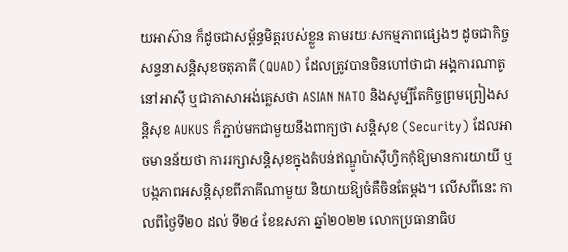យអាស៊ាន ក៏ដូចជាសម្ព័ន្ធមិត្តរបស់ខ្លួន តាមរយៈសកម្មភាពផ្សេងៗ ដូចជាកិច្ចសន្ទនាសន្តិសុខចតុភាគី (QUAD) ដែលត្រូវបានចិនហៅថាជា អង្គការណាតូនៅអាស៊ី ឬជាភាសាអង់គ្លេសថា ASIAN NATO និងសូម្បីតែកិច្ចព្រមព្រៀងសន្តិសុខ AUKUS ក៏ភ្ជាប់មកជាមួយនឹងពាក្យថា សន្តិសុខ (Security) ដែលអាចមានន័យថា ការរក្សាសន្តិសុខក្នុងតំបន់ឥណ្ឌូប៉ាស៊ីហ្វិកកុំឱ្យមានការយាយី ឬបង្កភាពអសន្តិសុខពីភាគីណាមួយ និយាយឱ្យចំគឺចិនតែម្ដង។ លើសពីនេះ កាលពីថ្ងៃទី២០ ដល់ ទី២៤ ខែឧសភា ឆ្នាំ២០២២ លោកប្រធានាធិប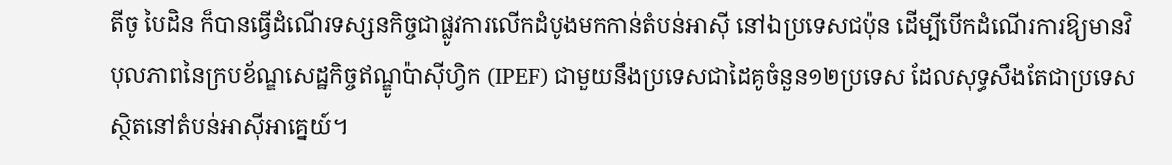តីចូ បៃដិន ក៏បានធ្វើដំណើរទស្សនកិច្ចជាផ្លូវការលើកដំបូងមកកាន់តំបន់អាស៊ី នៅឯប្រទេសជប៉ុន ដើម្បីបើកដំណើរការឱ្យមានវិបុលភាពនៃក្របខ័ណ្ឌសេដ្ឋកិច្ចឥណ្ឌូប៉ាស៊ីហ្វិក (IPEF) ជាមួយនឹងប្រទេសជាដៃគូចំនួន១២ប្រទេស ដែលសុទ្ធសឹងតែជាប្រទេសស្ថិតនៅតំបន់អាស៊ីអាគ្នេយ៍។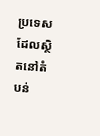ប្រទេសដែលស្ថិតនៅតំបន់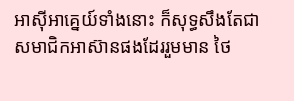អាស៊ីអាគ្នេយ៍ទាំងនោះ ក៏សុទ្ធសឹងតែជាសមាជិកអាស៊ានផងដែររួមមាន ថៃ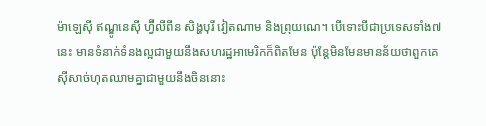ម៉ាឡេស៊ី ឥណ្ឌូនេស៊ី ហ្វ៊ីលីពីន សិង្ហបុរី វៀតណាម និងព្រុយណេ។ បើទោះបីជាប្រទេសទាំង៧នេះ មានទំនាក់ទំនងល្អជាមួយនឹងសហរដ្ឋអាមេរិកក៏ពិតមែន ប៉ុន្តែមិនមែនមានន័យថាពួកគេស៊ីសាច់ហុតឈាមគ្នាជាមួយនឹងចិននោះ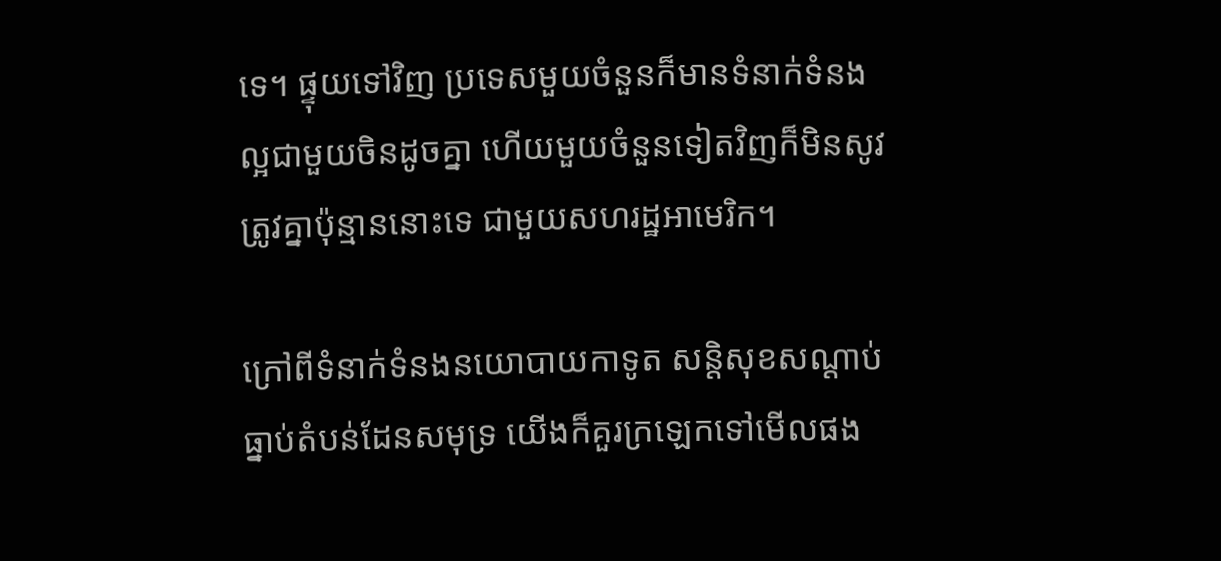ទេ។ ផ្ទុយទៅវិញ ប្រទេសមួយចំនួនក៏មានទំនាក់ទំនងល្អជាមួយចិនដូចគ្នា ហើយមួយចំនួនទៀតវិញក៏មិនសូវត្រូវគ្នាប៉ុន្មាននោះទេ ជាមួយសហរដ្ឋអាមេរិក។

ក្រៅពីទំនាក់ទំនងនយោបាយកាទូត សន្តិសុខសណ្ដាប់ធ្នាប់តំបន់ដែនសមុទ្រ យើងក៏គួរក្រឡេកទៅមើលផង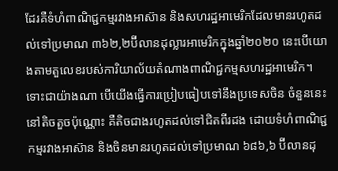ដែរគឺទំហំពាណិជ្ជកម្មរវាងអាស៊ាន និងសហរដ្ឋអាមេរិកដែលមានរហូតដល់ទៅប្រមាណ ៣៦២,២ប៊ីលានដុល្លារអាមេរិកក្នុងឆ្នាំ២០២០ នេះបើយោងតាមតួលេខរបស់ការិយាល័យតំណាងពាណិជ្ជកម្មសហរដ្ឋអាមេរិក។ ទោះជាយ៉ាងណា បើយើងធ្វើការប្រៀបធៀបទៅនឹងប្រទេសចិន ចំនួននេះនៅតិចតួចប៉ុណ្ណោះ គឺតិចជាងរហូតដល់ទៅជិតពីរដង ដោយទំហំពាណិជ្ជកម្មរវាងអាស៊ាន និងចិនមានរហូតដល់ទៅប្រមាណ ៦៨៦,៦ ប៊ីលានដុ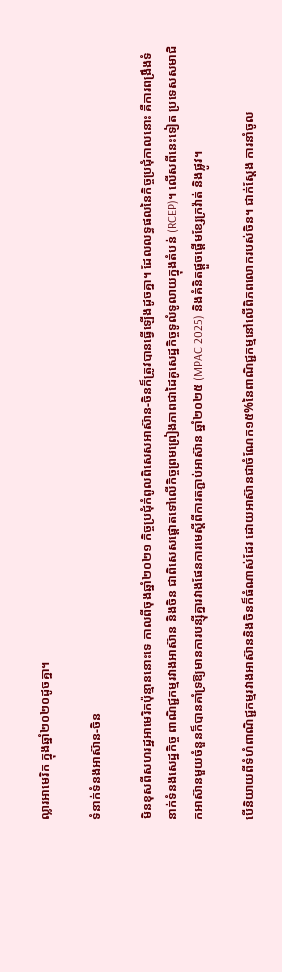ល្លារអាមេរិក ក្នុងឆ្នាំ២០២០ដូចគ្នា។

ទំនាក់ទំនងអាស៊ាន-ចិន

មិនខុសពីសហរដ្ឋអាមេរិកប៉ុន្មាននោះទេ កាលពីចុងឆ្នាំ២០២១ កិច្ចប្រជុំកំពូលពិសេសអាស៊ាន-ចិនក៏ត្រូវបានធ្វើឡើងដូចគ្នា។ ដែលលទ្ធផលនៃកិច្ចប្រជុំកាលនោះ គឺការពង្រឹងទំនាក់ទំនងសេដ្ឋកិច្ច ពាណិជ្ជកម្មរវាងអាស៊ាន និងចិន ជាពិសេសផ្ដោតទៅលើកិច្ចព្រមព្រៀងភាពជាដៃគូសេដ្ឋកិច្ចទូលំទូលាយក្នុងតំបន់ (RCEP)។ លើសពីនេះទៀត ប្រទេសសមាជិកអាស៊ានមួយចំនួនក៏បានគាំទ្រឱ្យមានការបន្ស៊ីគ្នារវាងផែនការមេស្ដីពីការតភ្ជាប់អាស៊ាន ឆ្នាំ២០២៥ (MPAC 2025) និងគំនិតផ្ដួចផ្ដើមខ្សែក្រវ៉ាត់ និងផ្លូវ។

បើនិយាយពីទំហំពាណិជ្ជកម្មរវាងអាស៊ាននិងចិនក៏ធំណាស់ដែរ ដោយអាស៊ានជាចំណែក១៥%នៃពាណិជ្ជកម្មនៅលើពិភពលោករបស់ចិន។ ជាក់ស្ដែង ការនាំចូល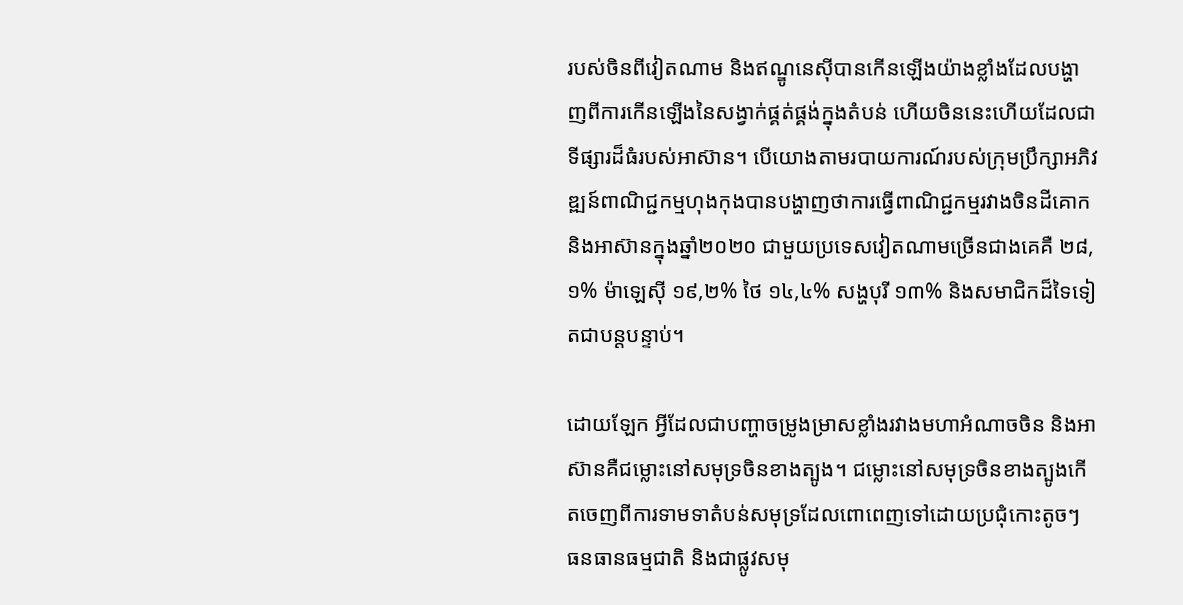របស់ចិនពីវៀតណាម និងឥណ្ឌូនេស៊ីបានកើនឡើងយ៉ាងខ្លាំងដែលបង្ហាញពីការកើនឡើងនៃសង្វាក់ផ្គត់ផ្គង់ក្នុងតំបន់ ហើយចិននេះហើយដែលជាទីផ្សារដ៏ធំរបស់អាស៊ាន។ បើយោងតាមរបាយការណ៍របស់ក្រុមប្រឹក្សាអភិវឌ្ឍន៍ពាណិជ្ជកម្មហុងកុងបានបង្ហាញថាការធ្វើពាណិជ្ជកម្មរវាងចិនដីគោក និងអាស៊ានក្នុងឆ្នាំ២០២០ ជាមួយប្រទេសវៀតណាមច្រើនជាងគេគឺ ២៨,១% ម៉ាឡេស៊ី ១៩,២% ថៃ ១៤,៤% សង្ហបុរី ១៣% និងសមាជិកដ៏ទៃទៀតជាបន្តបន្ទាប់។

ដោយឡែក អ្វីដែលជាបញ្ហាចម្រូងម្រាសខ្លាំងរវាងមហាអំណាចចិន និងអាស៊ានគឺជម្លោះនៅសមុទ្រចិនខាងត្បូង។ ជម្លោះនៅសមុទ្រចិនខាងត្បូងកើតចេញពីការទាមទាតំបន់សមុទ្រដែលពោពេញទៅដោយប្រជុំកោះតូចៗ ធនធានធម្មជាតិ និងជាផ្លូវសមុ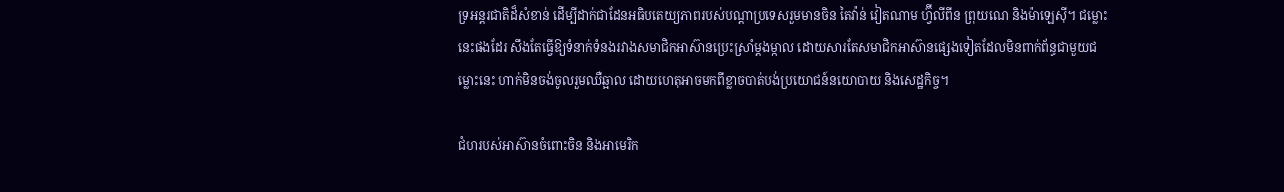ទ្រអន្តរជាតិដ៏សំខាន់ ដើម្បីដាក់ជាដែនអធិបតេយ្យភាពរបស់បណ្ដាប្រទេសរួមមានចិន តៃវ៉ាន់ វៀតណាម ហ្វ៊ីលីពីន ព្រុយណេ និងម៉ាឡេស៊ី។ ជម្លោះនេះផងដែរ សឹងតែធ្វើឱ្យទំនាក់ទំនងរវាងសមាជិកអាស៊ានប្រេះស្រាំម្ដងម្កាល ដោយសារតែសមាជិកអាស៊ានផ្សេងទៀតដែលមិនពាក់ព័ន្ធជាមួយជម្លោះនេះ ហាក់មិនចង់ចូលរួមឈឺឆ្អាល ដោយហេតុអាចមកពីខ្លាចបាត់បង់ប្រយោជន៍នយោបាយ និងសេដ្ឋកិច្ច។

ជំហរបស់អាស៊ានចំពោះចិន និងអាមេរិក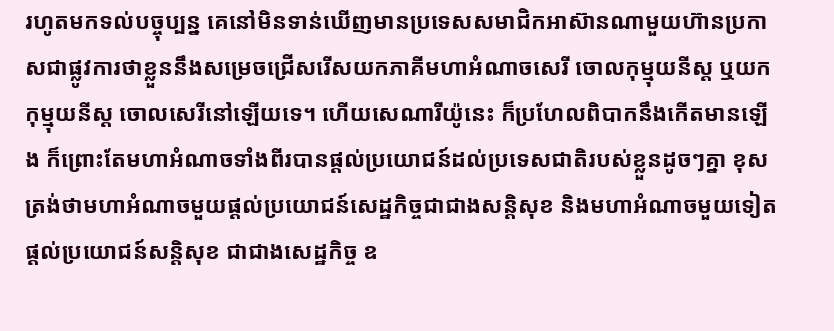រហូតមកទល់បច្ចុប្បន្ន គេនៅមិនទាន់ឃើញមានប្រទេសសមាជិកអាស៊ានណាមួយហ៊ានប្រកាសជាផ្លូវការថាខ្លួននឹងសម្រេចជ្រើសរើសយកភាគីមហាអំណាចសេរី ចោលកុម្មុយនីស្ដ ឬយកកុម្មុយនីស្ដ ចោលសេរីនៅឡើយទេ។ ហើយសេណារីយ៉ូនេះ ក៏ប្រហែលពិបាកនឹងកើតមានឡើង ក៏ព្រោះតែមហាអំណាចទាំងពីរបានផ្ដល់ប្រយោជន៍ដល់ប្រទេសជាតិរបស់ខ្លួនដូចៗគ្នា ខុសត្រង់ថាមហាអំណាចមួយផ្ដល់ប្រយោជន៍សេដ្ឋកិច្ចជាជាងសន្តិសុខ និងមហាអំណាចមួយទៀតផ្ដល់ប្រយោជន៍សន្តិសុខ ជាជាងសេដ្ឋកិច្ច ឧ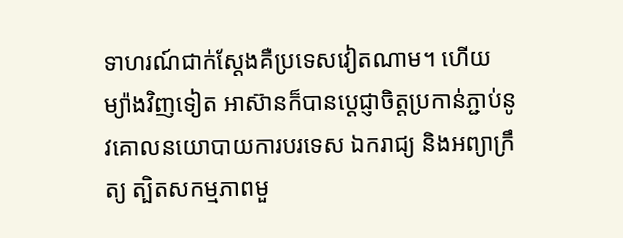ទាហរណ៍ជាក់ស្ដែងគឺប្រទេសវៀតណាម។ ហើយម្យ៉ាងវិញទៀត អាស៊ានក៏បានប្ដេជ្ញាចិត្តប្រកាន់ភ្ជាប់នូវគោលនយោបាយការបរទេស ឯករាជ្យ និងអព្យាក្រឹត្យ ត្បិតសកម្មភាពមួ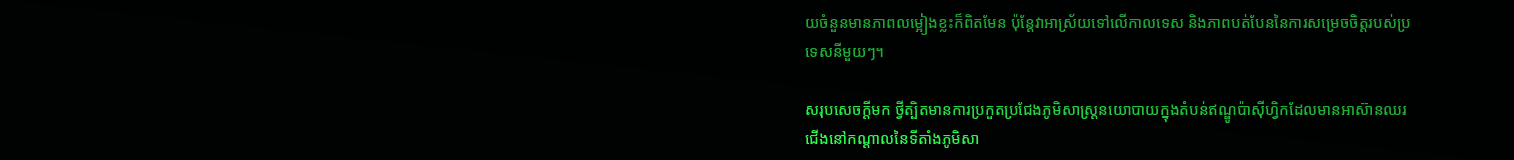យចំនួនមានភាពលម្អៀងខ្លះក៏ពិតមែន ប៉ុន្តែវាអាស្រ័យទៅលើកាលទេស និងភាពបត់បែននៃការសម្រេចចិត្តរបស់ប្រទេសនីមួយៗ។

សរុបសេចក្ដីមក ថ្វីត្បិតមានការប្រកួតប្រជែងភូមិសាស្ត្រនយោបាយក្នុងតំបន់ឥណ្ឌូប៉ាស៊ីហ្វិកដែលមានអាស៊ានឈរជើងនៅកណ្ដាលនៃទីតាំងភូមិសា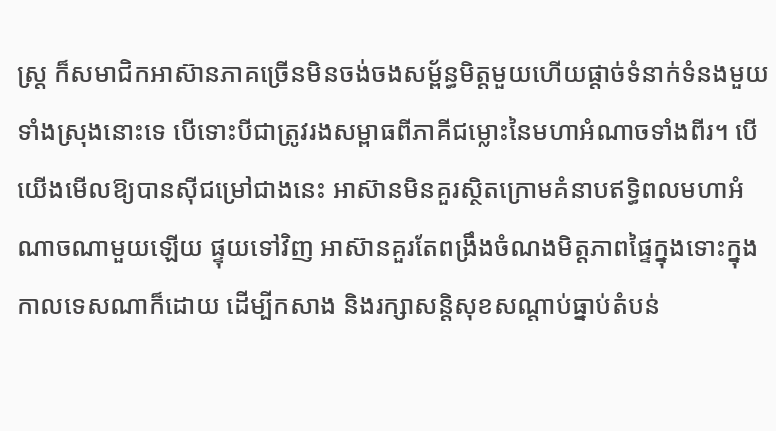ស្ត្រ ក៏សមាជិកអាស៊ានភាគច្រើនមិនចង់ចងសម្ព័ន្ធមិត្តមួយហើយផ្ដាច់ទំនាក់ទំនងមួយទាំងស្រុងនោះទេ បើទោះបីជាត្រូវរងសម្ពាធពីភាគីជម្លោះនៃមហាអំណាចទាំងពីរ។ បើយើងមើលឱ្យបានស៊ីជម្រៅជាងនេះ អាស៊ានមិនគួរស្ថិតក្រោមគំនាបឥទ្ធិពលមហាអំណាចណាមួយឡើយ ផ្ទុយទៅវិញ អាស៊ានគួរតែពង្រឹងចំណងមិត្តភាពផ្ទៃក្នុងទោះក្នុងកាលទេសណាក៏ដោយ ដើម្បីកសាង និងរក្សាសន្តិសុខសណ្ដាប់ធ្នាប់តំបន់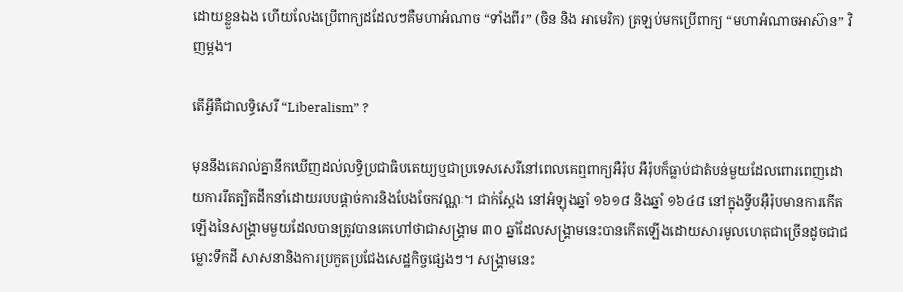ដោយខ្លួនឯង ហើយលែងប្រើពាក្យដដែលៗគឺមហាអំណាច “ទាំងពីរ” (ចិន និង អាមេរិក) ត្រឡប់មកប្រើពាក្យ “មហាអំណាចអាស៊ាន” វិញម្ដង។

តើអ្វីគឺជាលទ្ធិសេរី “Liberalism” ?

មុននឹងគេរាល់គ្នានឹកឃើញដល់លទ្ធិប្រជាធិបតេយ្យឬជាប្រទេសសេរីនៅពេលគេឮពាក្យអឺរ៉ុប អឺរ៉ុបក៏ធ្លាប់ជាតំបន់មួយដែលពោរពេញដោយការរឹតត្បិតដឹកនាំដោយរបបផ្ដាច់ការនិងបែងចែកវណ្ណៈ។ ជាក់ស្ដែង នៅអំឡុងឆ្នាំ ១៦១៨ និងឆ្នាំ ១៦៤៨ នៅក្នុងទ្វីបអ៊ឺរ៉ុបមានការកើតឡើងនៃសង្គ្រាមមួយដែលបានត្រូវបានគេហៅថាជាសង្គ្រាម ៣០ ឆ្នាំដែលសង្រ្គាមនេះបានកើតឡើងដោយសារមូលហេតុជាច្រើនដូចជាជម្លោះទឹកដី សាសនានិងការប្រកួតប្រជែងសេដ្ឋកិច្ចផ្សេងៗ។ សង្គ្រាមនេះ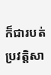ក៏ជារបត់ប្រវត្ដិសា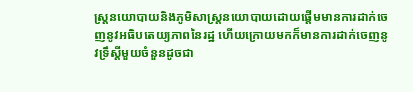ស្ត្រនយោបាយនិងភូមិសាស្ត្រនយោបាយដោយផ្ដើមមានការដាក់ចេញនូវអធិបតេយ្យភាពនៃរដ្ឋ ហើយក្រោយមកក៏មានការដាក់ចេញនូវទ្រឹស្តីមួយចំនួនដូចជា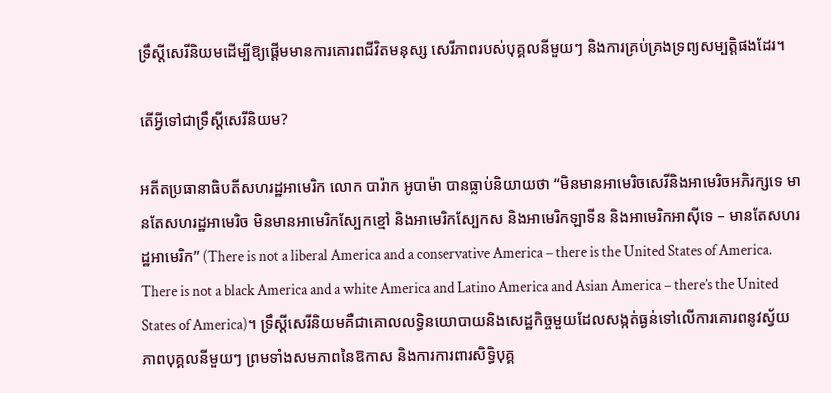ទ្រឹស្តីសេរីនិយមដើម្បីឱ្យផ្ដើមមានការគោរពជីវិតមនុស្ស សេរីភាពរបស់បុគ្គលនីមួយៗ និងការគ្រប់គ្រងទ្រព្យសម្បត្តិផងដែរ។

តើអ្វីទៅជាទ្រឹស្ដីសេរីនិយម?

អតីតប្រធានាធិបតីសហរដ្ឋអាមេរិក លោក បារ៉ាក អូបាម៉ា បានធ្លាប់និយាយថា “មិនមានអាមេរិចសេរីនិងអាមេរិចអភិរក្សទេ មានតែសហរដ្ឋអាមេរិច មិនមានអាមេរិកស្បែកខ្មៅ និងអាមេរិកស្បែកស និងអាមេរិកឡាទីន និងអាមេរិកអាស៊ីទេ – មានតែសហរដ្ឋអាមេរិក” (There is not a liberal America and a conservative America – there is the United States of America. There is not a black America and a white America and Latino America and Asian America – there’s the United States of America)។ ទ្រឹស្តីសេរីនិយមគឺជាគោលលទ្ធិនយោបាយនិងសេដ្ឋកិច្ចមួយដែលសង្កត់ធ្ងន់ទៅលើការគោរពនូវស្វ័យភាពបុគ្គលនីមួយៗ ព្រមទាំងសមភាពនៃឱកាស និងការការពារសិទ្ធិបុគ្គ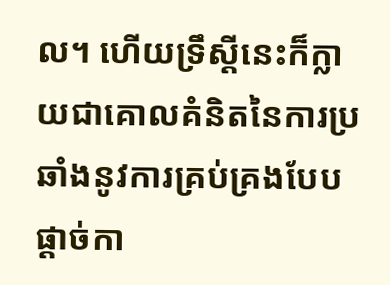ល។ ហើយទ្រឹស្តីនេះក៏ក្លាយជាគោលគំនិតនៃការប្រឆាំងនូវការគ្រប់គ្រងបែបផ្ដាច់កា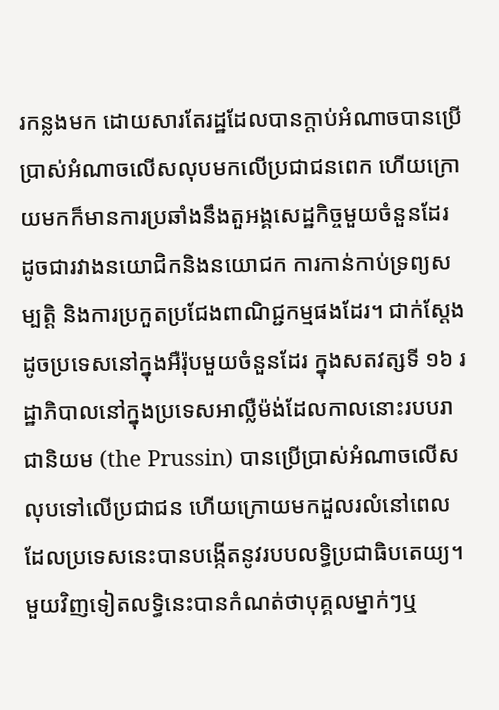រកន្លងមក ដោយសារតែរដ្ឋដែលបានក្ដាប់អំណាចបានប្រើប្រាស់អំណាចលើសលុបមកលើប្រជាជនពេក ហើយក្រោយមកក៏មានការប្រឆាំងនឹងតួអង្គសេដ្ឋកិច្ចមួយចំនួនដែរ ដូចជារវាងនយោជិកនិងនយោជក ការកាន់កាប់ទ្រព្យសម្បត្ដិ និងការប្រកួតប្រជែងពាណិជ្ជកម្មផងដែរ។ ជាក់ស្ដែង ដូចប្រទេសនៅក្នុងអឺរ៉ុបមួយចំនួនដែរ ក្នុងសតវត្សទី ១៦ រដ្ឋាភិបាលនៅក្នុងប្រទេសអាល្លឺម៉ង់ដែលកាលនោះរបបរាជានិយម (the Prussin) បានប្រើប្រាស់អំណាចលើសលុបទៅលើប្រជាជន ហើយក្រោយមកដួលរលំនៅពេលដែលប្រទេសនេះបានបង្កើតនូវរបបលទ្ធិប្រជាធិបតេយ្យ។ មួយវិញទៀតលទ្ធិនេះបានកំណត់ថាបុគ្គលម្នាក់ៗឬ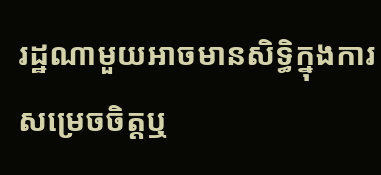រដ្ឋណាមួយអាចមានសិទ្ធិក្នុងការសម្រេចចិត្តឬ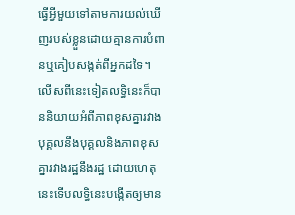ធ្វើអ្វីមួយទៅតាមការយល់ឃើញរបស់ខ្លួនដោយគ្មានការបំពានឬគៀបសង្កត់ពីអ្នកដទៃ។ លើសពីនេះទៀតលទ្ធិនេះក៏បាននិយាយអំពីភាពខុសគ្នារវាងបុគ្គលនឹងបុគ្គលនិងភាពខុសគ្នារវាងរដ្ឋនឹងរដ្ឋ ដោយហេតុនេះទើបលទ្ធិនេះបង្កើតឲ្យមាន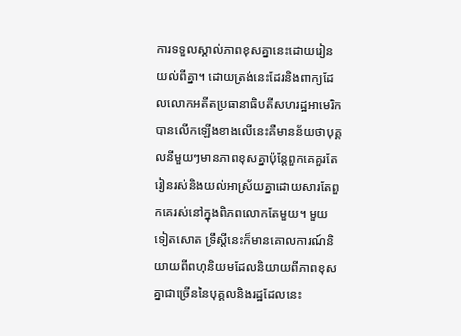ការទទួលស្គាល់ភាពខុសគ្នានេះដោយរៀនយល់ពីគ្នា។ ដោយត្រង់នេះដែរនិងពាក្យដែលលោកអតីតប្រធានាធិបតីសហរដ្ឋអាមេរិកបានលើកឡើងខាងលើនេះគឺមានន័យថាបុគ្គលនីមួយៗមានភាពខុសគ្នាប៉ុន្តែពួកគេគួរតែរៀនរស់និងយល់អាស្រ័យគ្នាដោយសារតែពួកគេរស់នៅក្នុងពិភពលោកតែមួយ។ មួយទៀតសោត ទ្រឹស្ដីនេះក៏មានគោលការណ៍និយាយពីពហុនិយមដែលនិយាយពីភាពខុសគ្នាជាច្រើននៃបុគ្គលនិងរដ្ឋដែលនេះ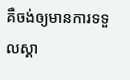គឺចង់ឲ្យមានការទទួលស្គា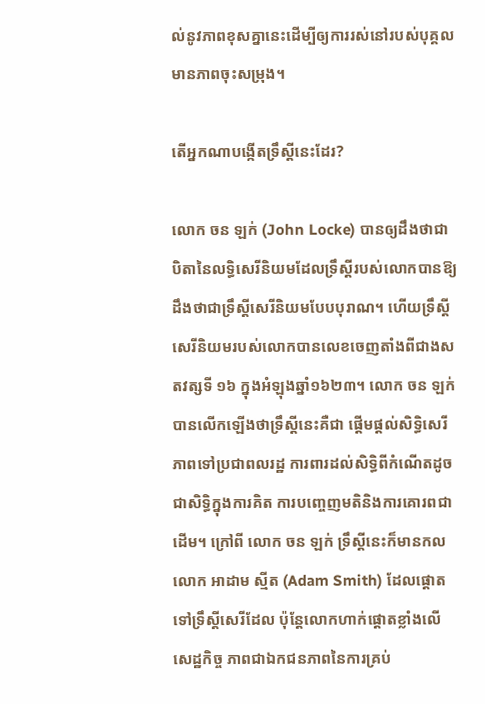ល់នូវភាពខុសគ្នានេះដើម្បីឲ្យការរស់នៅរបស់បុគ្គលមានភាពចុះសម្រុង។

តើអ្នកណាបង្កើតទ្រឹស្តីនេះដែរ?

លោក ចន ឡក់ (John Locke) បានឲ្យដឹងថាជាបិតានៃលទ្ធិសេរីនិយមដែលទ្រឹស្ដីរបស់លោកបានឱ្យដឹងថាជាទ្រឹស្តីសេរីនិយមបែបបុរាណ។ ហើយទ្រឹស្តីសេរីនិយមរបស់លោកបានលេខចេញតាំងពីជាងសតវត្សទី ១៦ ក្នុងអំឡុងឆ្នាំ១៦២៣។ លោក ចន ឡក់ បានលើកឡើងថាទ្រឹស្តីនេះគឺជា ផ្ដើមផ្ដល់សិទ្ធិសេរីភាពទៅប្រជាពលរដ្ឋ ការពារដល់សិទ្ធិពីកំណើតដូចជាសិទ្ធិក្នុងការគិត ការបញ្ចេញមតិនិងការគោរពជាដើម។ ក្រៅពី លោក ចន ឡក់ ទ្រឹស្ដីនេះក៏មានកលលោក អាដាម ស្មីត (Adam Smith) ដែលផ្តោតទៅទ្រឹស្ដីសេរីដែល ប៉ុន្តែលោកហាក់ផ្ដោតខ្លាំងលើសេដ្ឋកិច្ច ភាពជាឯកជនភាពនៃការគ្រប់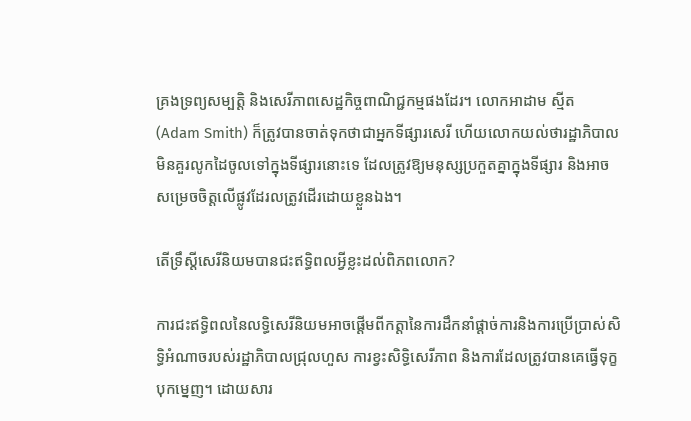គ្រងទ្រព្យសម្បត្ដិ និងសេរីភាពសេដ្ឋកិច្ចពាណិជ្ជកម្មផងដែរ។ លោកអាដាម ស្មីត (Adam Smith) ក៏ត្រូវបានចាត់ទុកថាជាអ្នកទីផ្សារសេរី ហើយលោកយល់ថារដ្ឋាភិបាលមិនគួរលូកដៃចូលទៅក្នុងទីផ្សារនោះទេ ដែលត្រូវឱ្យមនុស្សប្រកួតគ្នាក្នុងទីផ្សារ និងអាចសម្រេចចិត្ដលើផ្លូវដែរលត្រូវដើរដោយខ្លួនឯង។

តើទ្រឹស្តីសេរីនិយមបានជះឥទ្ធិពលអ្វីខ្លះដល់ពិភពលោក?

ការជះឥទ្ធិពលនៃលទ្ធិសេរីនិយមអាចផ្ដើមពីកត្តានៃការដឹកនាំផ្ដាច់ការនិងការប្រើប្រាស់សិទ្ធិអំណាចរបស់រដ្ឋាភិបាលជ្រុលហួស ការខ្វះសិទ្ធិសេរីភាព និងការដែលត្រូវបានគេធ្វើទុក្ខបុកម្នេញ។ ដោយសារ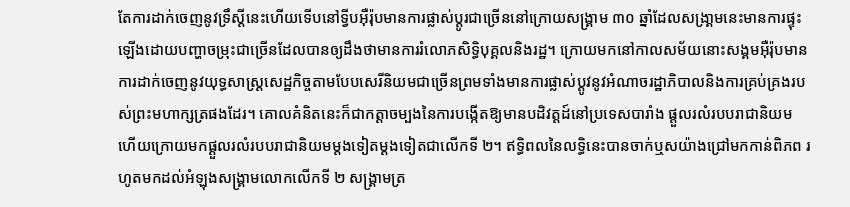តែការដាក់ចេញនូវទ្រឹស្តីនេះហើយទើបនៅទ្វីបអ៊ឺរ៉ុបមានការផ្លាស់ប្តូរជាច្រើននៅក្រោយសង្គ្រាម ៣០ ឆ្នាំដែលសង្រា្គមនេះមានការផ្ទុះឡើងដោយបញ្ហាចម្រុះជាច្រើនដែលបានឲ្យដឹងថាមានការរំលោភសិទ្ធិបុគ្គលនិងរដ្ឋ។ ក្រោយមកនៅកាលសម័យនោះសង្គមអ៊ឺរ៉ុបមានការដាក់ចេញនូវយុទ្ធសាស្រ្តសេដ្ឋកិច្ចតាមបែបសេរីនិយមជាច្រើនព្រមទាំងមានការផ្លាស់ប្តូវនូវអំណាចរដ្ឋាភិបាលនិងការគ្រប់គ្រងរបស់ព្រះមហាក្សត្រផងដែរ។ គោលគំនិតនេះក៏ជាកត្តាចម្បងនៃការបង្កើតឱ្យមានបដិវត្តដ៍នៅប្រទេសបារាំង ផ្ដួលរលំរបបរាជានិយម ហើយក្រោយមកផ្ដួលរលំរបបរាជានិយមម្ដងទៀតម្ដងទៀតជាលើកទី ២។ ឥទ្ធិពលនៃលទ្ធិនេះបានចាក់ឬសយ៉ាងជ្រៅមកកាន់ពិភព រហូតមកដល់អំឡុងសង្គ្រាមលោកលើកទី ២ សង្គ្រាមត្រ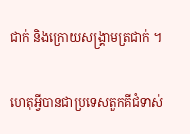ជាក់ និងក្រោយសង្រ្គាមត្រជាក់ ។

ហេតុអ្វីបានជាប្រទេសតួកគីជំទាស់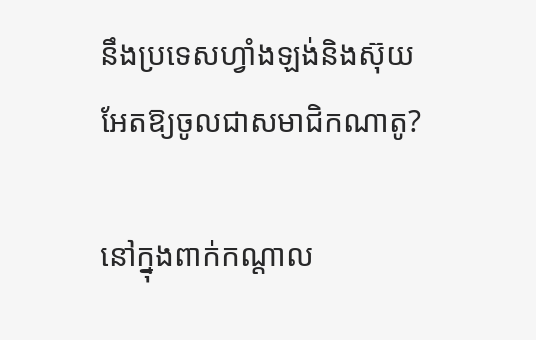នឹងប្រទេសហ្វាំងឡង់និងស៊ុយអែតឱ្យចូលជាសមាជិកណាតូ?

នៅក្នុងពាក់កណ្តាល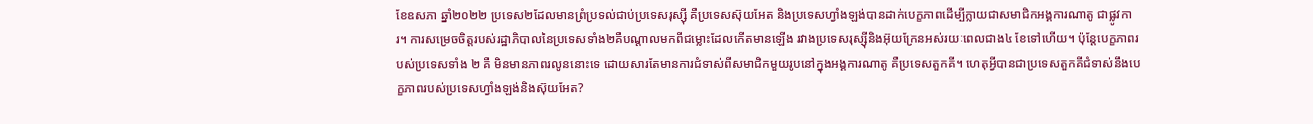ខែឧសភា ឆ្នាំ២០២២ ប្រទេស២ដែលមានព្រំប្រទល់ជាប់ប្រទេសរុស្ស៊ី គឺប្រទេសស៊ុយអែត និងប្រទេសហ្វាំងឡង់បានដាក់បេក្ខភាពដើម្បីក្លាយជាសមាជិកអង្គការណាតូ ជាផ្លូវការ។ ការសម្រេចចិត្តរបស់រដ្ឋាភិបាលនៃប្រទេសទាំង២គឺបណ្តាលមកពីជម្លោះដែលកើតមានឡើង រវាងប្រទេសរុស្ស៊ីនិងអ៊ុយក្រែនអស់រយៈពេលជាង៤ ខែទៅហើយ។ ប៉ុន្តែបេក្ខភាពរបស់ប្រទេសទាំង ២ គឺ មិនមានភាពរលូននោះទេ ដោយសារតែមានការជំទាស់ពីសមាជិកមួយរូបនៅក្នុងអង្គការណាតូ គឺប្រទេសតួកគី។ ហេតុអ្វីបានជាប្រទេសតួកគីជំទាស់នឹងបេក្ខភាពរបស់ប្រទេសហ្វាំងឡង់និងស៊ុយអែត?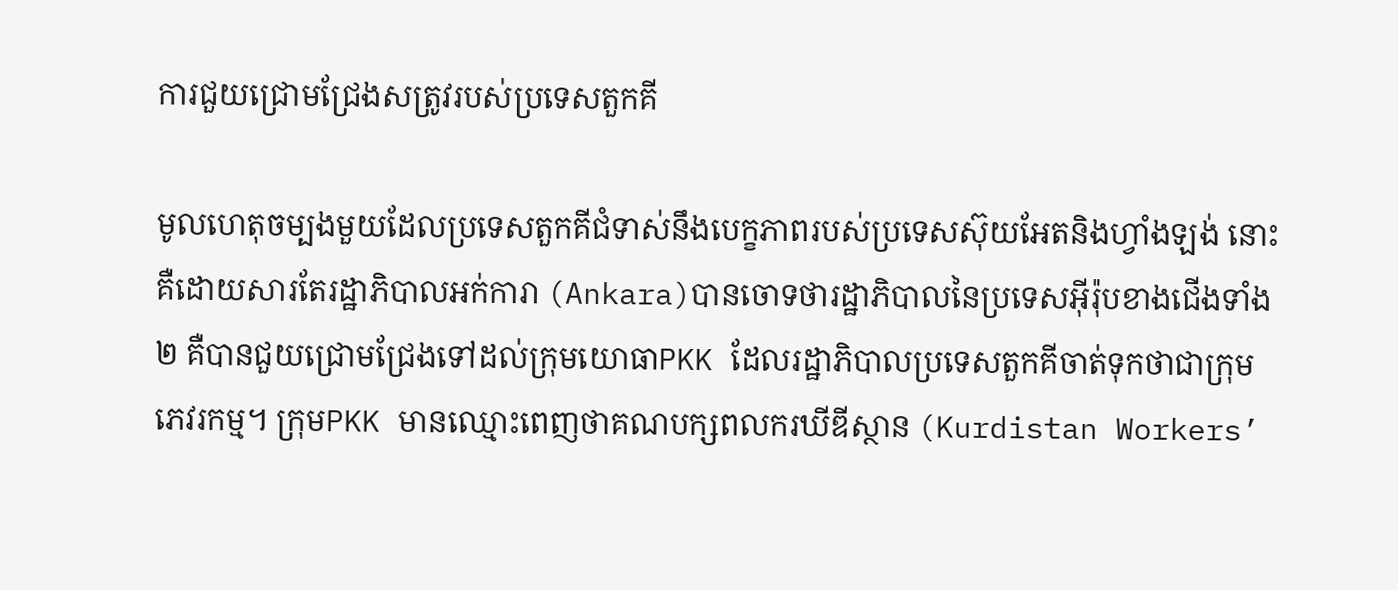ការជួយជ្រោមជ្រែងសត្រូវរបស់ប្រទេសតួកគី

មូលហេតុចម្បងមួយដែលប្រទេសតួកគីជំទាស់នឹងបេក្ខភាពរបស់ប្រទេសស៊ុយអែតនិងហ្វាំងឡង់ នោះគឺដោយសារតែរដ្ឋាភិបាលអក់ការា (Ankara)បានចោទថារដ្ឋាភិបាលនៃប្រទេសអ៊ីរ៉ុបខាងជើងទាំង២ គឺបានជួយជ្រោមជ្រែងទៅដល់ក្រុមយោធាPKK ដែលរដ្ឋាភិបាលប្រទេសតួកគីចាត់ទុកថាជាក្រុមភេវរកម្ម។ ក្រុមPKK មានឈ្មោះពេញថាគណបក្សពលករឃីឌីស្ថាន (Kurdistan Workers’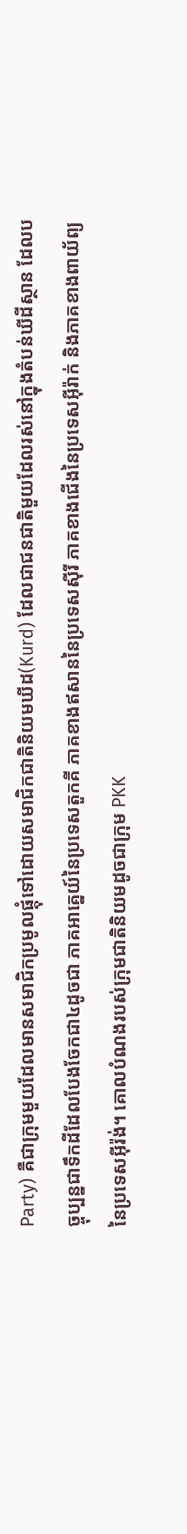Party) គឺជាក្រុមមួយដែលមានសមាជិកប្រមូលផ្តុំទៅដោយសមាជិកជាតិនិយមឃីដ(Kurd) ដែលជាជនជាតិមួយដែលរស់នៅក្នុងតំបន់ឃីដីស្ថាន ដែលបច្ចុប្បន្នជាទឹកដីដែលបែងចែកជា៤ដូចជា ភាគអាគ្នេយ៍នៃប្រទេសតួកគី ភាគខាងឥសាននៃប្រទេសស៊ីរី ភាគខាងជើងនៃប្រទេសអ៊ីរ៉ាក់ និងភាគខាងពាយ័ព្យនៃប្រទេសអ៊ីរ៉ង់។ គោលបំណងរបស់ក្រុមជាតិនិយមដូចជាក្រុម PKK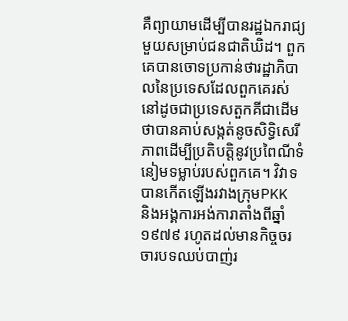គឺព្យាយាមដើម្បីបានរដ្ឋឯករាជ្យមួយសម្រាប់ជនជាតិឃិដ។ ពួកគេបានចោទប្រកាន់ថារដ្ឋាភិបាលនៃប្រទេសដែលពួកគេរស់នៅដូចជាប្រទេសតួកគីជាដើមថាបានគាប់សង្កត់នូចសិទ្ធិសេរីភាពដើម្បីប្រតិបត្តិនូវប្រពៃណីទំនៀមទម្លាប់របស់ពួកគេ។ វិវាទបានកើតឡើងរវាងក្រុមPKK និងអង្គការអង់ការាតាំងពីឆ្នាំ១៩៧៩ រហូតដល់មានកិច្ចចរចារបទឈប់បាញ់រ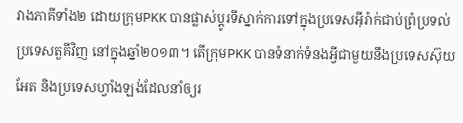វាងភាគីទាំង២ ដោយក្រុមPKK បានផ្លាស់ប្តូរទីស្នាក់ការទៅក្នុងប្រទេសអ៊ីរ៉ាក់ជាប់ព្រំប្រទល់ប្រទេសតួគីវិញ នៅក្នុងឆ្នាំ២០១៣។ តើក្រុមPKK បានទំនាក់ទំនងអ្វីជាមួយនឹងប្រទេសស៊ុយអែត និងប្រទេសហ្វាំងឡង់ដែលនាំឲ្យរ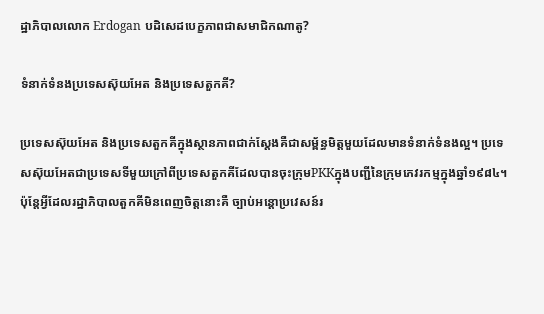ដ្ឋាភិបាលលោក Erdogan បដិសេដបេក្ខភាពជាសមាជិកណាតូ?

ទំនាក់ទំនងប្រទេសស៊ុយអែត និងប្រទេសតួកគី?

ប្រទេសស៊ុយអែត និងប្រទេសតួកគីក្នុងស្ថានភាពជាក់ស្តែងគឺជាសម្ព័ន្ធមិត្តមួយដែលមានទំនាក់ទំនងល្អ។ ប្រទេសស៊ុយអែតជាប្រទេសទីមួយក្រៅពីប្រទេសតួកគីដែលបានចុះក្រុមPKKក្នុងបញ្ជីនៃក្រុមភេវរកម្មក្នុងឆ្នាំ១៩៨៤។ ប៉ុន្តែអ្វីដែលរដ្ឋាភិបាលតួកគីមិនពេញចិត្តនោះគឺ ច្បាប់អន្តោប្រវេសន៍រ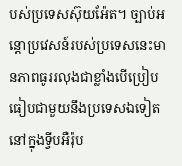បស់ប្រទេសស៊ុយអ៉ែត។ ច្បាប់អន្តោប្រវេសន៍របស់ប្រទេសនេះមានភាពធូររលុងជាខ្លាំងបើប្រៀបធៀបជាមួយនឹងប្រទេសឯទៀតនៅក្នុងទ្វីបអឺរ៉ុប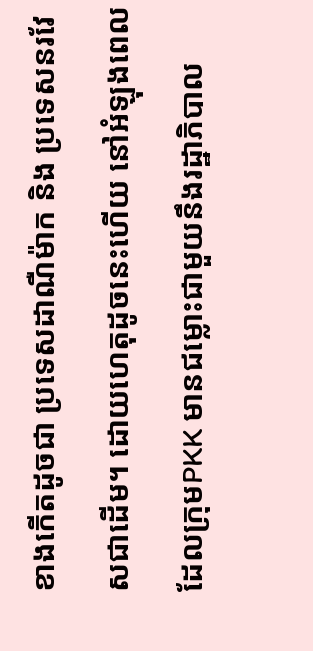ខាងកើតដូចជា ប្រទេសដាណឺម៉ាក និង ប្រទេសនរវែសជាដើម។ ដោយហេតុដូចនេះហើយ នៅអំឡុងពេលដែលក្រុមPKK មានជម្លោះជាមួយនឹងរដ្ឋាភិបាល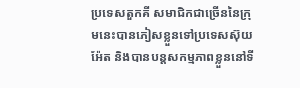ប្រទេសតួកគី សមាជិកជាច្រើននៃក្រុមនេះបានភៀសខ្លួនទៅប្រទេសស៊ុយអ៉ែត និងបានបន្តសកម្មភាពខ្លួននៅទី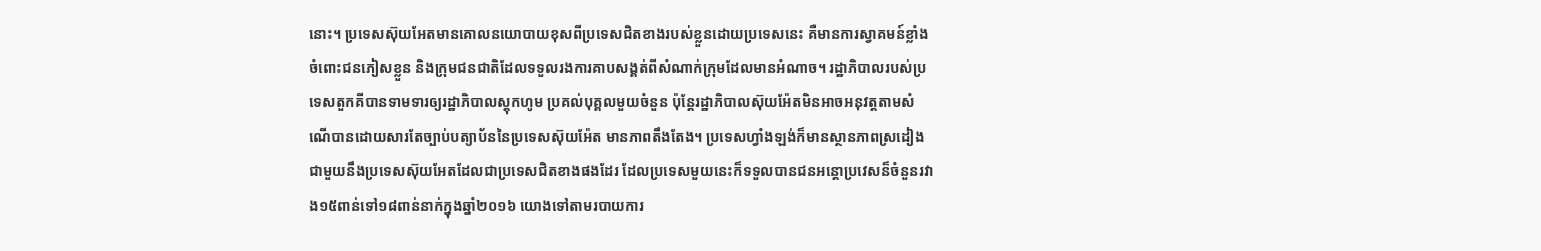នោះ។ ប្រទេសស៊ុយអែតមានគោលនយោបាយខុសពីប្រទេសជិតខាងរបស់ខ្លួនដោយប្រទេសនេះ គឺមានការស្វាគមន៍ខ្លាំងចំពោះជនភៀសខ្លួន និងក្រុមជនជាតិដែលទទួលរងការគាបសង្គត់ពីសំណាក់ក្រុមដែលមានអំណាច។ រដ្ឋាភិបាលរបស់ប្រទេសតួកគីបានទាមទារឲ្យរដ្ឋាភិបាលស្តុកហូម ប្រគល់បុគ្គលមួយចំនួន ប៉ុន្តែរដ្ឋាភិបាលស៊ុយអ៉ែតមិនអាចអនុវត្តតាមសំណើបានដោយសារតែច្បាប់បត្យាប័ននៃប្រទេសស៊ុយអ៉ែត មានភាពតឹងតែង។ ប្រទេសហ្វាំងឡង់ក៏មានស្ថានភាពស្រដៀងជាមួយនឹងប្រទេសស៊ុយអែតដែលជាប្រទេសជិតខាងផងដែរ ដែលប្រទេសមួយនេះក៏ទទួលបានជនអន្តោប្រវេសន៏ចំនួនរវាង១៥ពាន់ទៅ១៨ពាន់នាក់ក្នុងឆ្នាំ២០១៦ យោងទៅតាមរបាយការ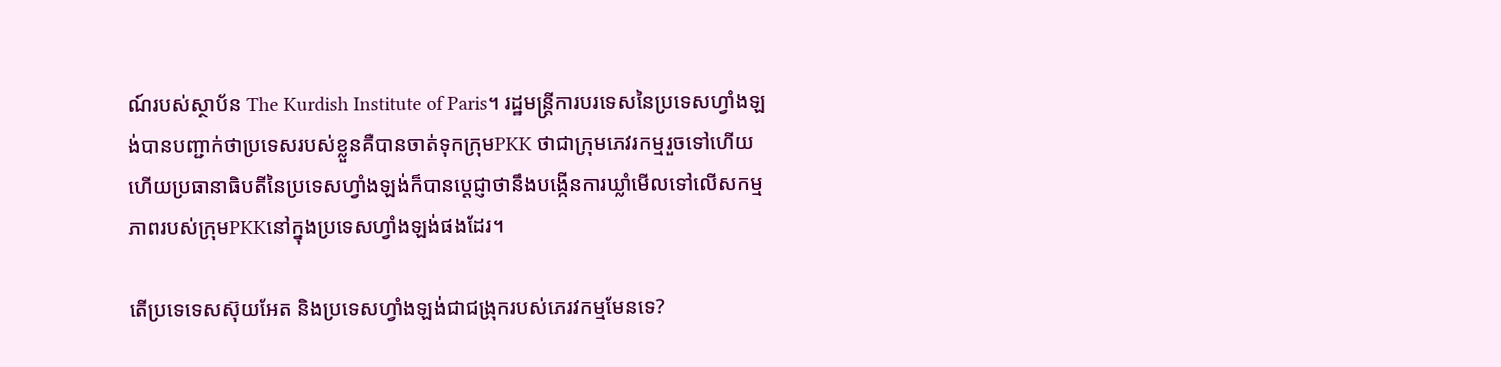ណ៍របស់ស្ថាប័ន The Kurdish Institute of Paris។ រដ្ឋមន្ត្រីការបរទេសនៃប្រទេសហ្វាំងឡង់បានបញ្ជាក់ថាប្រទេសរបស់ខ្លួនគឺបានចាត់ទុកក្រុមPKK ថាជាក្រុមភេវរកម្មរួចទៅហើយ ហើយប្រធានាធិបតីនៃប្រទេសហ្វាំងឡង់ក៏បានប្តេជ្ញាថានឹងបង្កើនការឃ្លាំមើលទៅលើសកម្មភាពរបស់ក្រុមPKKនៅក្នុងប្រទេសហ្វាំងឡង់ផងដែរ។

តើប្រទេទេសស៊ុយអែត និងប្រទេសហ្វាំងឡង់ជាជង្រុករបស់ភេរវកម្មមែនទេ?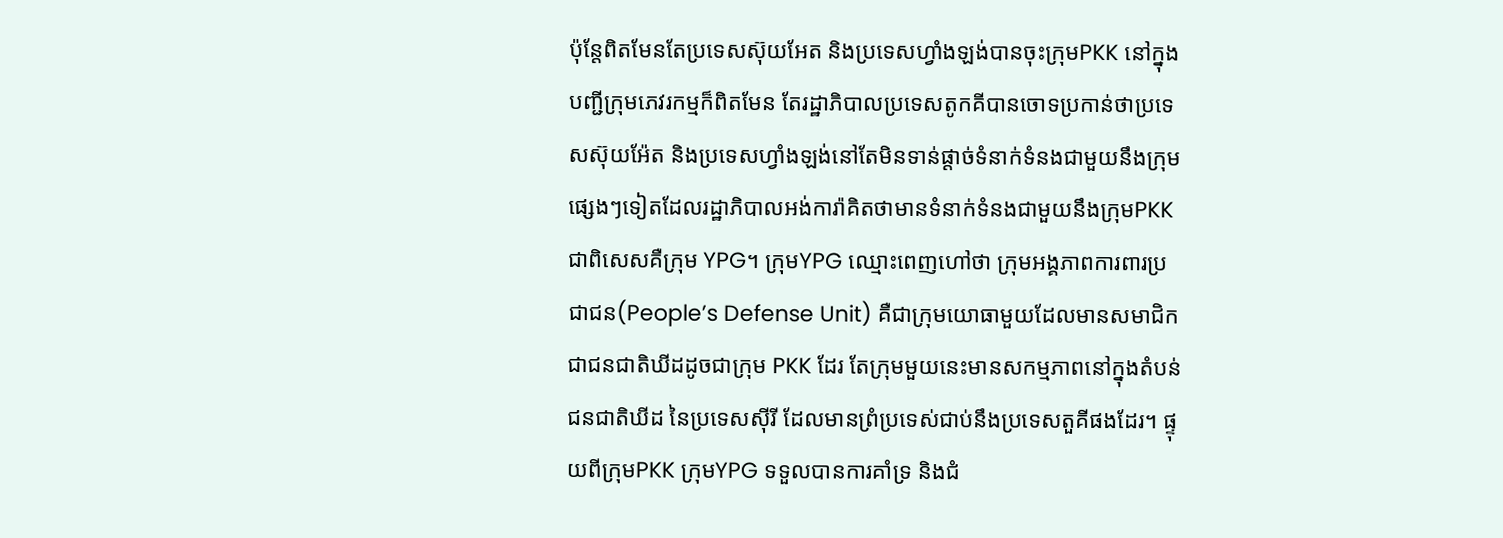ប៉ុន្តែពិតមែនតែប្រទេសស៊ុយអែត និងប្រទេសហ្វាំងឡង់បានចុះក្រុមPKK នៅក្នុងបញ្ជីក្រុមភេវរកម្មក៏ពិតមែន តែរដ្ឋាភិបាលប្រទេសតូកគីបានចោទប្រកាន់ថាប្រទេសស៊ុយអ៉ែត និងប្រទេសហ្វាំងឡង់នៅតែមិនទាន់ផ្តាច់ទំនាក់ទំនងជាមួយនឹងក្រុមផ្សេងៗទៀតដែលរដ្ឋាភិបាលអង់ការ៉ាគិតថាមានទំនាក់ទំនងជាមួយនឹងក្រុមPKK ជាពិសេសគឺក្រុម YPG។ ក្រុមYPG ឈ្មោះពេញហៅថា ក្រុមអង្គភាពការពារប្រជាជន(People’s Defense Unit) គឺជាក្រុមយោធាមួយដែលមានសមាជិកជាជនជាតិឃីដដូចជាក្រុម PKK ដែរ តែក្រុមមួយនេះមានសកម្មភាពនៅក្នុងតំបន់ជនជាតិឃីដ នៃប្រទេសស៊ីរី ដែលមានព្រំប្រទេស់ជាប់នឹងប្រទេសតួគីផងដែរ។ ផ្ទុយពីក្រុមPKK ក្រុមYPG ទទួលបានការគាំទ្រ និងជំ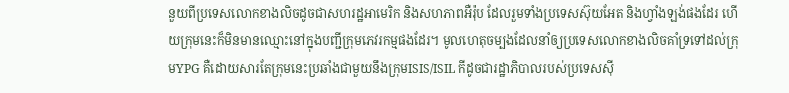នួយពីប្រទេសលោកខាងលិចដូចជាសហរដ្ឋអាមេរិក និងសហភាពអឺរ៉ុប ដែលរួមទាំងប្រទេសស៊ុយអែត និងហ្វាំងឡង់ផងដែរ ហើយក្រុមនេះក៏មិនមានឈ្មោះនៅក្នុងបញ្ជីក្រុមភេវរកម្មផងដែរ។ មូលហេតុចម្បងដែលនាំឲ្យប្រទេសលោកខាងលិចគាំទ្រទៅដល់ក្រុមYPG គឺដោយសារតែក្រុមនេះប្រឆាំងជាមួយនឹងក្រុមISIS/ISIL កីដូចជារដ្ឋាភិបាលរបស់ប្រទេសស៊ី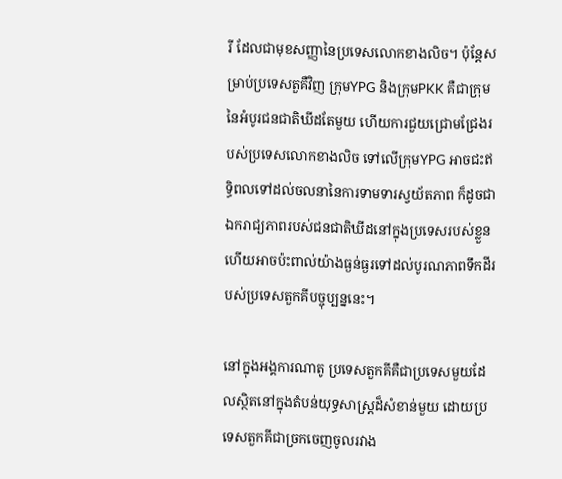រី ដែលជាមុខសញ្ញានៃប្រទេសលោកខាងលិច។ ប៉ុន្តែសម្រាប់ប្រទេសតួគឺវិញ ក្រុមYPG និងក្រុមPKK គឺជាក្រុមនៃអំបូរជនជាតិឃីដតែមួយ ហើយការជួយជ្រោមជ្រែងរបស់ប្រទេសលោកខាងលិច ទៅលើក្រុមYPG អាចជះឥទ្ធិពលទៅដល់ចលនានៃការទាមទារស្វយ័តភាព ក៏ដូចជាឯករាជ្យភាពរបស់ជនជាតិឃីដនៅក្នុងប្រទេសរបស់ខ្លួន ហើយអាចប៉ះពាល់យ៉ាងធ្ងន់ធ្ងរទៅដល់បូរណភាពទឹកដីរបស់ប្រទេសតួកគីបច្ចុប្បន្ននេះ។

នៅក្នុងអង្គការណាតូ ប្រទេសតួកគីគឺជាប្រទេសមួយដែលស្ថិតនៅក្នុងតំបន់យុទ្ធសាស្ត្រដ៏សំខាន់មួយ ដោយប្រទេសតួកគីជាច្រកចេញចូលរវាង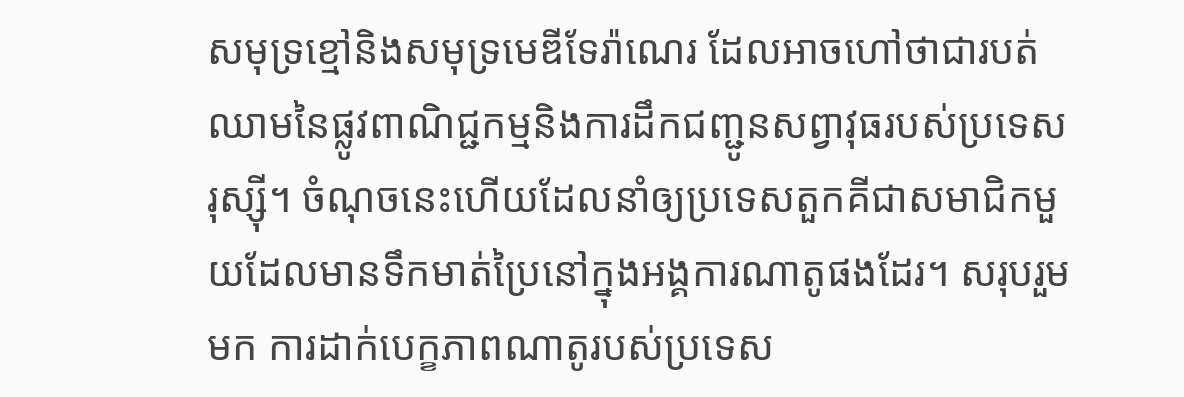សមុទ្រខ្មៅនិងសមុទ្រមេឌីទែរ៉ាណេរ ដែលអាចហៅថាជារបត់ឈាមនៃផ្លូវពាណិជ្ជកម្មនិងការដឹកជញ្ជូនសព្វាវុធរបស់ប្រទេសរុស្ស៊ី។ ចំណុចនេះហើយដែលនាំឲ្យប្រទេសតួកគីជាសមាជិកមួយដែលមានទឹកមាត់ប្រៃនៅក្នុងអង្គការណាតូផងដែរ។ សរុបរួមមក ការដាក់បេក្ខភាពណាតូរបស់ប្រទេស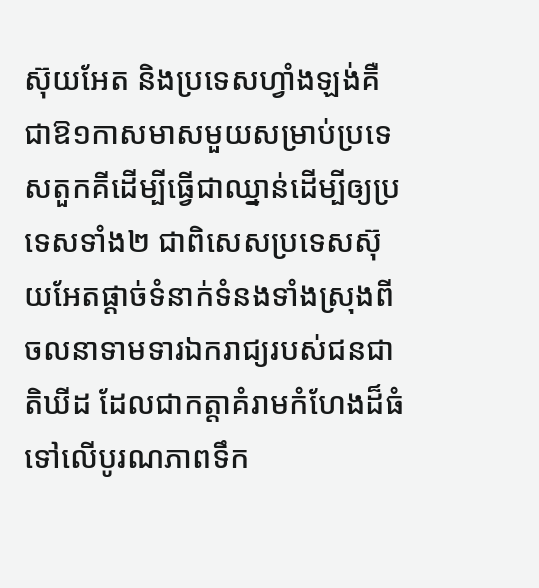ស៊ុយអែត និងប្រទេសហ្វាំងឡង់គឺជាឱ១កាសមាសមួយសម្រាប់ប្រទេសតួកគីដើម្បីធ្វើជាឈ្នាន់ដើម្បីឲ្យប្រទេសទាំង២ ជាពិសេសប្រទេសស៊ុយអែតផ្តាច់ទំនាក់ទំនងទាំងស្រុងពីចលនាទាមទារឯករាជ្យរបស់ជនជាតិឃីដ ដែលជាកត្តាគំរាមកំហែងដ៏ធំទៅលើបូរណភាពទឹក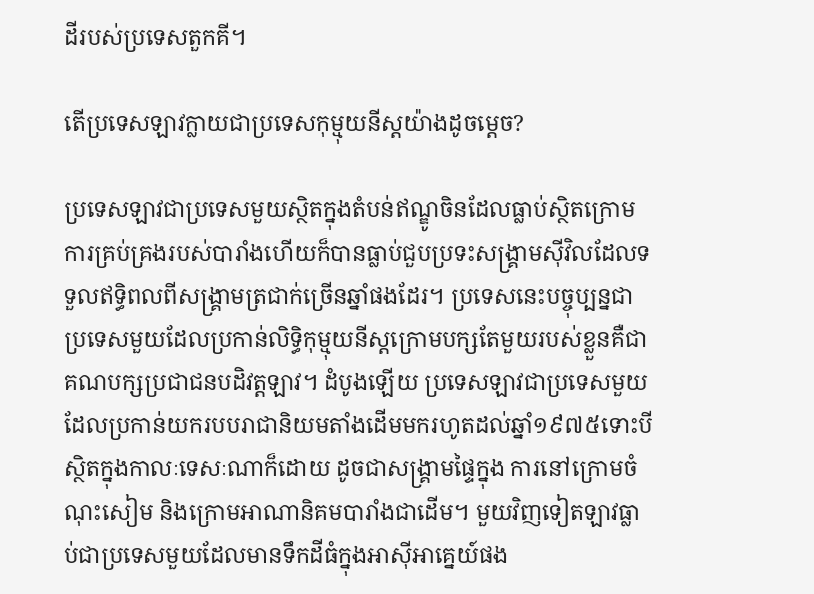ដីរបស់ប្រទេសតួកគី។

តើប្រទេសឡាវក្លាយជាប្រទេសកុម្មុយនីស្ដយ៉ាងដូចម្ដេច?

ប្រទេសឡាវជាប្រទេសមួយស្ថិតក្នុងតំបន់ឥណ្ឌូចិនដែលធ្លាប់ស្ថិតក្រោមការគ្រប់គ្រងរបស់បារាំងហើយក៏បានធ្លាប់ជួបប្រទះសង្គ្រាមស៊ីវិលដែលទទួលឥទ្ធិពលពីសង្គ្រាមត្រជាក់ច្រើនឆ្នាំផងដែរ។ ប្រទេសនេះបច្ចុប្បន្នជាប្រទេសមួយដែលប្រកាន់លិទ្ធិកុម្មុយនីស្ដក្រោមបក្សតែមួយរបស់ខ្លួនគឺជាគណបក្សប្រជាជនបដិវត្ដឡាវ។ ដំបូងឡើយ ប្រទេសឡាវជាប្រទេសមួយដែលប្រកាន់យករបបរាជានិយមតាំងដើមមករហូតដល់ឆ្នាំ១៩៧៥ទោះបីស្ថិតក្នុងកាលៈទេសៈណាក៏ដោយ ដូចជាសង្គ្រាមផ្ទៃក្នុង ការនៅក្រោមចំណុះសៀម និងក្រោមអាណានិគមបារាំងជាដើម។ មួយវិញទៀតឡាវធ្លាប់ជាប្រទេសមួយដែលមានទឹកដីធំក្នុងអាស៊ីអាគ្នេយ៍ផង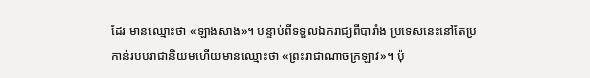ដែរ មានឈ្មោះថា «ឡាងសាង»។ បន្ទាប់ពីទទួលឯករាជ្យពីបារាំង ប្រទេសនេះនៅតែប្រកាន់របបរាជានិយមហើយមានឈ្មោះថា «ព្រះរាជាណាចក្រឡាវ»។ ប៉ុ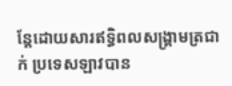ន្តែដោយសារឥទ្ធិពលសង្គ្រាមត្រជាក់ ប្រទេសឡាវបាន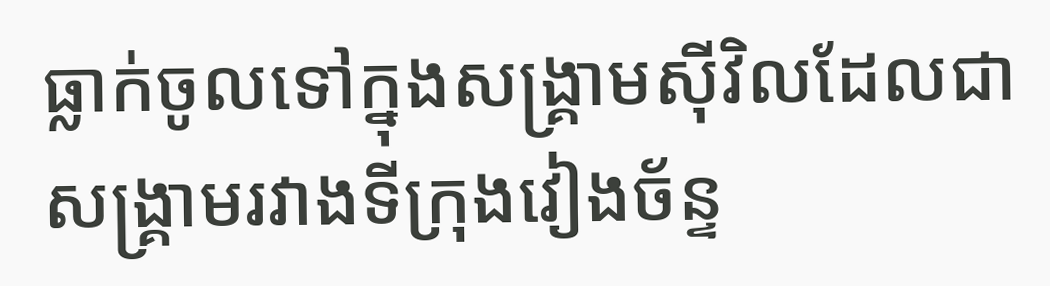ធ្លាក់ចូលទៅក្នុងសង្គ្រាមស៊ីវិលដែលជាសង្គ្រាមរវាងទីក្រុងវៀងច័ន្ទ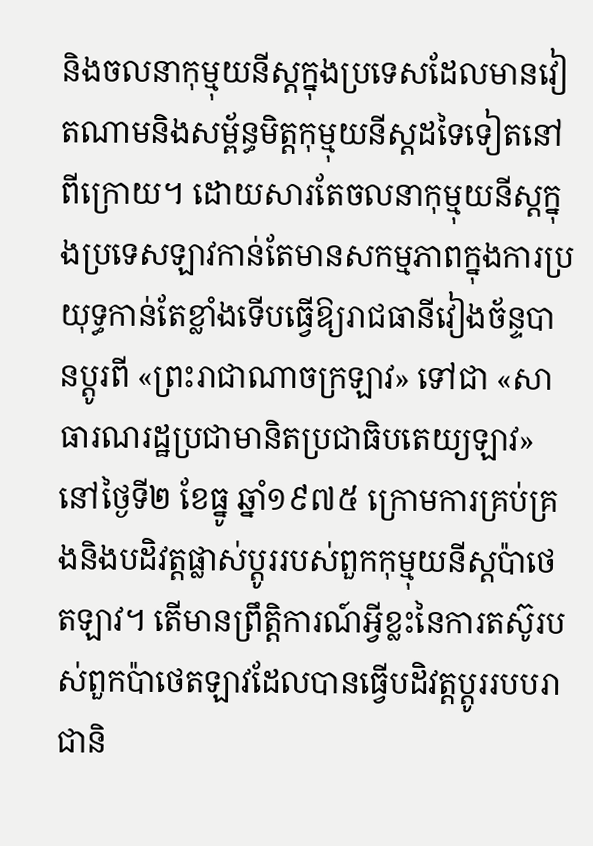និងចលនាកុម្មុយនីស្ដក្នុងប្រទេសដែលមានវៀតណាមនិងសម្ព័ន្ធមិត្តកុម្មុយនីស្ដដទៃទៀតនៅពីក្រោយ។ ដោយសារតែចលនាកុម្មុយនីស្ដក្នុងប្រទេសឡាវកាន់តែមានសកម្មភាពក្នុងការប្រយុទ្ធកាន់តែខ្លាំងទើបធ្វើឱ្យរាជធានីវៀងច័ន្ទបានប្តូរពី «ព្រះរាជាណាចក្រឡាវ» ទៅជា «សាធារណរដ្ឋប្រជាមានិតប្រជាធិបតេយ្យឡាវ» នៅថ្ងៃទី២ ខែធ្នូ ឆ្នាំ១៩៧៥ ក្រោមការគ្រប់គ្រងនិងបដិវត្ដផ្លាស់ប្តូររបស់ពួកកុម្មុយនីស្ដប៉ាថេតឡាវ។ តើមានព្រឹត្តិការណ៍អ្វីខ្លះនៃការតស៊ូរបស់ពួកប៉ាថេតឡាវដែលបានធ្វើបដិវត្ដប្តូររបបរាជានិ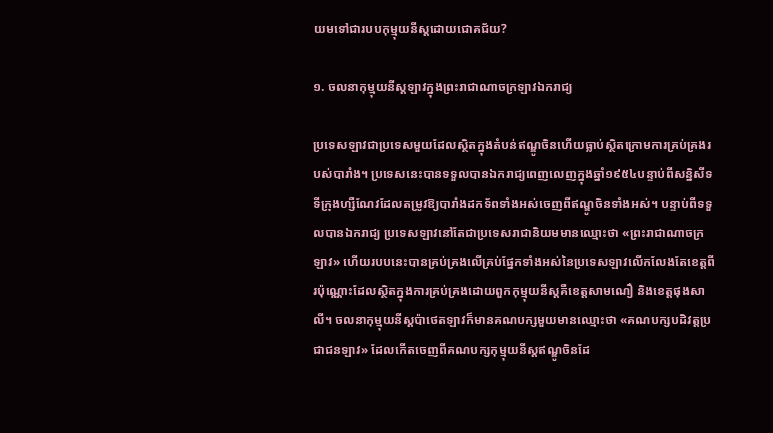យមទៅជារបបកុម្មុយនីស្ដដោយជោគជ័យ?

១. ចលនាកុម្មុយនីស្ដឡាវក្នុងព្រះរាជាណាចក្រឡាវឯករាជ្យ

ប្រទេសឡាវជាប្រទេសមួយដែលស្ថិតក្នុងតំបន់ឥណ្ឌូចិនហើយធ្លាប់ស្ថិតក្រោមការគ្រប់គ្រងរបស់បារាំង។ ប្រទេសនេះបានទទួលបានឯករាជ្យពេញលេញក្នុងឆ្នាំ១៩៥៤បន្ទាប់ពីសន្និសីទទីក្រុងហ្សឺណែវដែលតម្រូវឱ្យបារាំងដកទ័ពទាំងអស់ចេញពីឥណ្ឌូចិនទាំងអស់។ បន្ទាប់ពីទទួលបានឯករាជ្យ ប្រទេសឡាវនៅតែជាប្រទេសរាជានិយមមានឈ្មោះថា «ព្រះរាជាណាចក្រឡាវ» ហើយរបបនេះបានគ្រប់គ្រងលើគ្រប់ផ្នែកទាំងអស់នៃប្រទេសឡាវលើកលែងតែខេត្តពីរប៉ុណ្ណោះដែលស្ថិតក្នុងការគ្រប់គ្រងដោយពួកកុម្មុយនីស្ដគឺខេត្តសាមណឿ និងខេត្តផុងសាលី។ ចលនាកុម្មុយនីស្ដប៉ាថេតឡាវក៏មានគណបក្សមួយមានឈ្មោះថា «គណបក្សបដិវត្ដប្រជាជនឡាវ» ដែលកើតចេញពីគណបក្សកុម្មុយនីស្ដឥណ្ឌូចិនដែ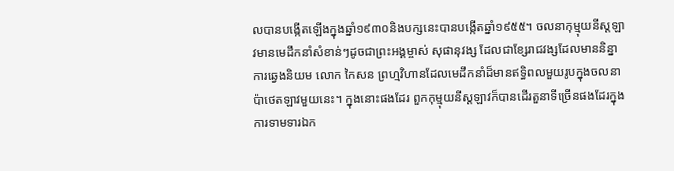លបានបង្កើតឡើងក្នុងឆ្នាំ១៩៣០និងបក្សនេះបានបង្កើតឆ្នាំ១៩៥៥។ ចលនាកុម្មុយនីស្ដឡាវមានមេដឹកនាំសំខាន់ៗដូចជាព្រះអង្គម្ចាស់ សុផានុវង្ស ដែលជាខ្សែរាជវង្សដែលមាននិន្នាការឆ្វេងនិយម លោក កៃសន ព្រហ្មវិហានដែលមេដឹកនាំដ៏មានឥទ្ធិពលមួយរូបក្នុងចលនាប៉ាថេតឡាវមួយនេះ។ ក្នុងនោះផងដែរ ពួកកុម្មុយនីស្ដឡាវក៏បានដើរតួនាទីច្រើនផងដែរក្នុងការទាមទារឯក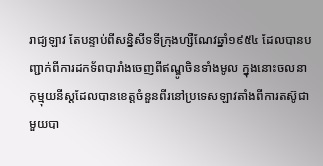រាជ្យឡាវ តែបន្ទាប់ពីសន្និសីទទីក្រុងហ្សឺណែវឆ្នាំ១៩៥៤ ដែលបានបញ្ជាក់ពីការដកទ័ពបារាំងចេញពីឥណ្ឌូចិនទាំងមូល ក្នុងនោះចលនាកុម្មុយនីស្ដដែលបានខេត្តចំនួនពីរនៅប្រទេសឡាវតាំងពីការតស៊ូជាមួយបា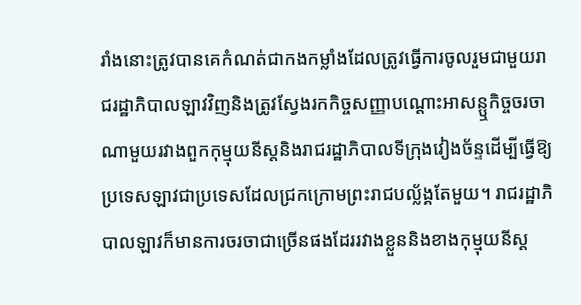រាំងនោះត្រូវបានគេកំណត់ជាកងកម្លាំងដែលត្រូវធ្វើការចូលរួមជាមួយរាជរដ្ឋាភិបាលឡាវវិញនិងត្រូវស្វែងរកកិច្ចសញ្ញាបណ្តោះអាសន្ឬកិច្ចចរចាណាមួយរវាងពួកកុម្មុយនីស្ដនិងរាជរដ្ឋាភិបាលទីក្រុងវៀងច័ន្ទដើម្បីធ្វើឱ្យប្រទេសឡាវជាប្រទេសដែលជ្រកក្រោមព្រះរាជបល្ល័ង្គតែមួយ។ រាជរដ្ឋាភិបាលឡាវក៏មានការចរចាជាច្រើនផងដែររវាងខ្លួននិងខាងកុម្មុយនីស្ដ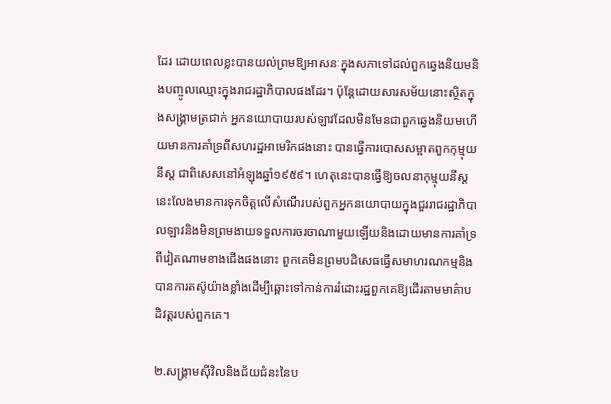ដែរ ដោយពេលខ្លះបានយល់ព្រមឱ្យអាសនៈក្នុងសភាទៅដល់ពួកឆ្វេងនិយមនិងបញ្ចូលឈ្មោះក្នុងរាជរដ្ឋាភិបាលផងដែរ។ ប៉ុន្តែដោយសារសម័យនោះស្ថិតក្នុងសង្គ្រាមត្រជាក់ អ្នកនយោបាយរបស់ឡាវដែលមិនមែនជាពួកឆ្វេងនិយមហើយមានការគាំទ្រពីសហរដ្ឋអាមេរិកផងនោះ បានធ្វើការបោសសម្អាតពួកកុម្មុយនីស្ដ ជាពិសេសនៅអំឡុងឆ្នាំ១៩៥៩។ ហេតុនេះបានធ្វើឱ្យចលនាកុម្មុយនីស្ដនេះលែងមានការទុកចិត្តលើសំណើរបស់ពួកអ្នកនយោបាយក្នុងជួររាជរដ្ឋាភិបាលឡាវនិងមិនព្រមងាយទទួលការចរចាណាមួយឡើយនិងដោយមានការគាំទ្រពីវៀតណាមខាងជើងផងនោះ ពួកគេមិនព្រមបដិសេធធ្វើសមាហរណកម្មនិងបានការតស៊ូយ៉ាងខ្លាំងដើម្បីឆ្ពោះទៅកាន់ការរំដោះរដ្ឋពួកគេឱ្យដើរតាមមាគ៌ាបដិវត្ដរបស់ពួកគេ។

២.សង្គ្រាមស៊ីវិលនិងជ័យជំនះនៃប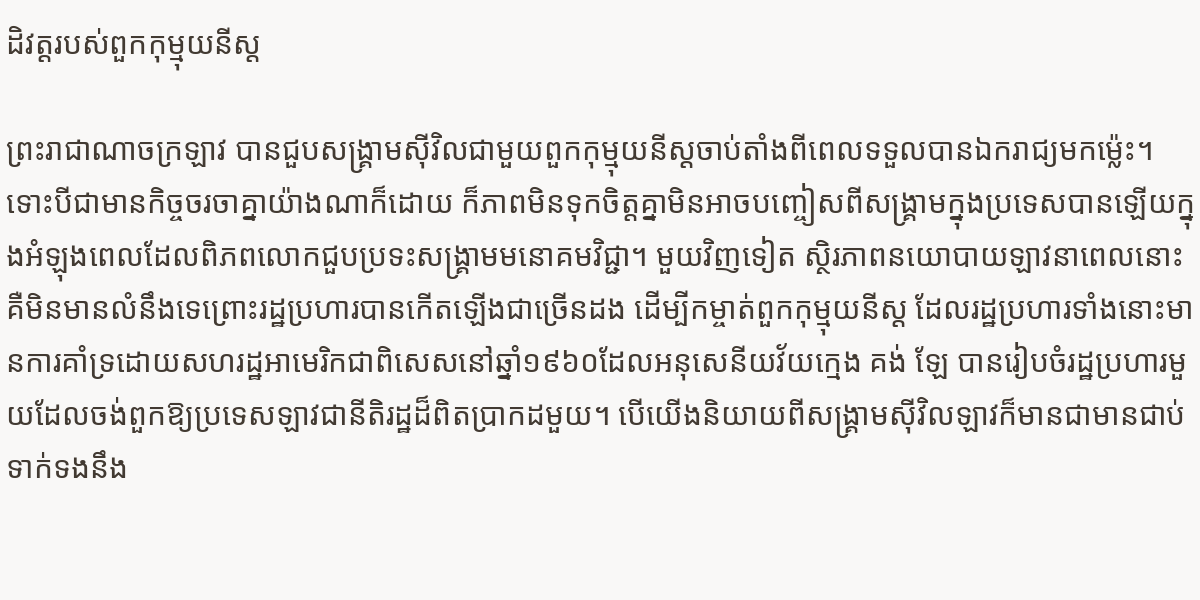ដិវត្ដរបស់ពួកកុម្មុយនីស្ដ

ព្រះរាជាណាចក្រឡាវ បានជួបសង្គ្រាមស៊ីវិលជាមួយពួកកុម្មុយនីស្ដចាប់តាំងពីពេលទទួលបានឯករាជ្យមកម្ល៉េះ។ ទោះបីជាមានកិច្ចចរចាគ្នាយ៉ាងណាក៏ដោយ ក៏ភាពមិនទុកចិត្តគ្នាមិនអាចបញ្ចៀសពីសង្គ្រាមក្នុងប្រទេសបានឡើយក្នុងអំឡុងពេលដែលពិភពលោកជួបប្រទះសង្គ្រាមមនោគមវិជ្ជា។ មួយវិញទៀត សិ្ថរភាពនយោបាយឡាវនាពេលនោះគឺមិនមានលំនឹងទេព្រោះរដ្ឋប្រហារបានកើតឡើងជាច្រើនដង ដើម្បីកម្ចាត់ពួកកុម្មុយនីស្ដ ដែលរដ្ឋប្រហារទាំងនោះមានការគាំទ្រដោយសហរដ្ឋអាមេរិកជាពិសេសនៅឆ្នាំ១៩៦០ដែលអនុសេនីយវ័យក្មេង គង់ ឡែ បានរៀបចំរដ្ឋប្រហារមួយដែលចង់ពួកឱ្យប្រទេសឡាវជានីតិរដ្ឋដ៏ពិតប្រាកដមួយ។ បើយើងនិយាយពីសង្រ្គាមស៊ីវិលឡាវក៏មានជាមានជាប់ទាក់ទងនឹង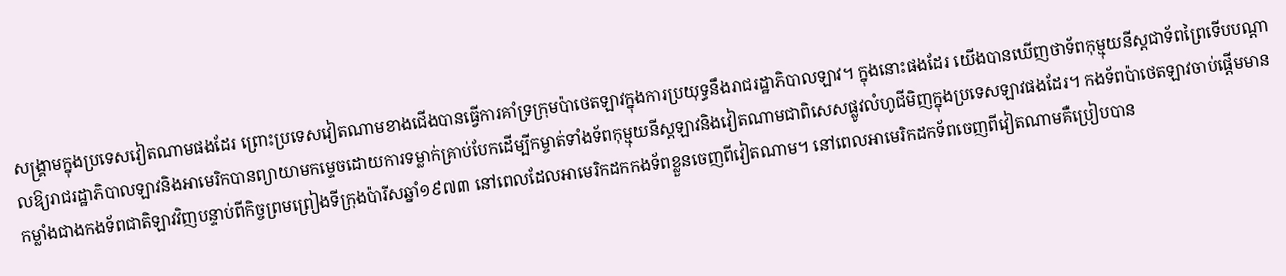សង្រ្គាមក្នុងប្រទេសវៀតណាមផងដែរ ព្រោះប្រទេសវៀតណាមខាងជើងបានធ្វើការគាំទ្រក្រុមប៉ាថេតឡាវក្នុងការប្រយុទ្ធនឹងរាជរដ្ឋាភិបាលឡាវ។ ក្នុងនោះផងដែរ យើងបានឃើញថាទ័ពកុម្មុយនីស្ដជាទ័ពព្រៃទើបបណ្តាលឱ្យរាជរដ្ឋាភិបាលឡាវនិងអាមេរិកបានព្យាយាមកម្ទេចដោយការទម្លាក់គ្រាប់បែកដើម្បីកម្ចាត់ទាំងទ័ពកុម្មុយនីស្ដឡាវនិងវៀតណាមជាពិសេសផ្លូវលំហូជីមិញក្នុងប្រទេសឡាវផងដែរ។ កងទ័ពប៉ាថេតឡាវចាប់ផ្តើមមានកម្លាំងជាងកងទ័ពជាតិឡាវវិញបន្ទាប់ពីកិច្ចព្រមព្រៀងទីក្រុងប៉ារីសឆ្នាំ១៩៧៣ នៅពេលដែលអាមេរិកដកកងទ័ពខ្លួនចេញពីវៀតណាម។ នៅពេលអាមេរិកដកទ័ពចេញពីវៀតណាមគឺប្រៀបបាន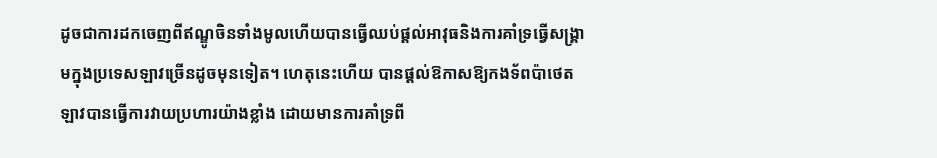ដូចជាការដកចេញពីឥណ្ឌូចិនទាំងមូលហើយបានធ្វើឈប់ផ្តល់អាវុធនិងការគាំទ្រធ្វើសង្រ្គាមក្នុងប្រទេសឡាវច្រើនដូចមុនទៀត។ ហេតុនេះហើយ បានផ្តល់ឱកាសឱ្យកងទ័ពប៉ាថេតឡាវបានធ្វើការវាយប្រហារយ៉ាងខ្លាំង ដោយមានការគាំទ្រពី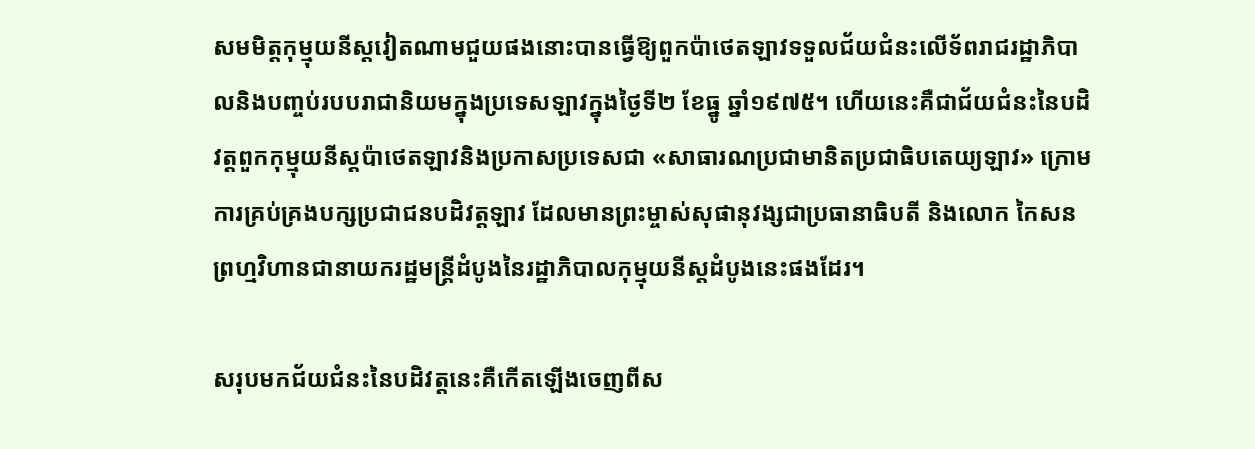សមមិត្តកុម្មុយនីស្ដវៀតណាមជួយផងនោះបានធ្វើឱ្យពួកប៉ាថេតឡាវទទួលជ័យជំនះលើទ័ពរាជរដ្ឋាភិបាលនិងបញ្ចប់របបរាជានិយមក្នុងប្រទេសឡាវក្នុងថ្ងៃទី២ ខែធ្នូ ឆ្នាំ១៩៧៥។ ហើយនេះគឺជាជ័យជំនះនៃបដិវត្ដពួកកុម្មុយនីស្ដប៉ាថេតឡាវនិងប្រកាសប្រទេសជា «សាធារណប្រជាមានិតប្រជាធិបតេយ្យឡាវ» ក្រោមការគ្រប់គ្រងបក្សប្រជាជនបដិវត្ដឡាវ ដែលមានព្រះម្ចាស់សុផានុវង្សជាប្រធានាធិបតី និងលោក កៃសន ព្រហ្មវិហានជានាយករដ្ឋមន្រ្តីដំបូងនៃរដ្ឋាភិបាលកុម្មុយនីស្ដដំបូងនេះផងដែរ។

សរុបមកជ័យជំនះនៃបដិវត្ដនេះគឺកើតឡើងចេញពីស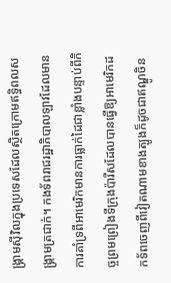ង្រ្គាមស៊ីវិលក្នុងប្រទេសដែលស្ថិតក្រោមឥទ្ធិពលសង្រ្គាមត្រជាក់។ កងទ័ពរាជរដ្ឋាភិបាលឡាវដែលមានការគាំទ្រពីអាមេរិកមានការធ្លាក់ដៃជាខ្លាំងបន្ទាប់ពីកិច្ចព្រមព្រៀងទីក្រុងប៉ារីសដែលបានធ្វើឱ្យអាមេរិកដកទ័ពចេញពីវៀតណាមខាងត្បូងក៏ដូចជាឥណ្ឌូចិន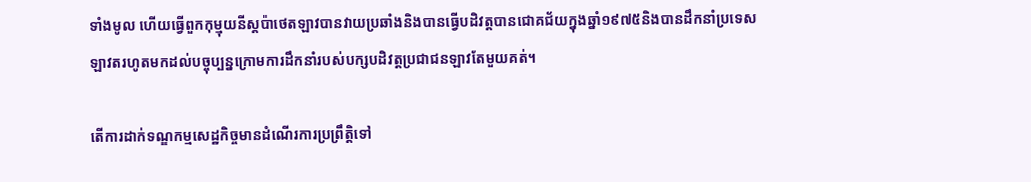ទាំងមូល ហើយធ្វើពួកកុម្មុយនីស្ដប៉ាថេតឡាវបានវាយប្រឆាំងនិងបានធ្វើបដិវត្ដបានជោគជ័យក្នុងឆ្នាំ១៩៧៥និងបានដឹកនាំប្រទេសឡាវតរហូតមកដល់បច្ចុប្បន្នក្រោមការដឹកនាំរបស់បក្សបដិវត្ដប្រជាជនឡាវតែមួយគត់។

តើការដាក់ទណ្ឌកម្មសេដ្ឋកិច្ចមានដំណើរការប្រព្រឹត្តិទៅ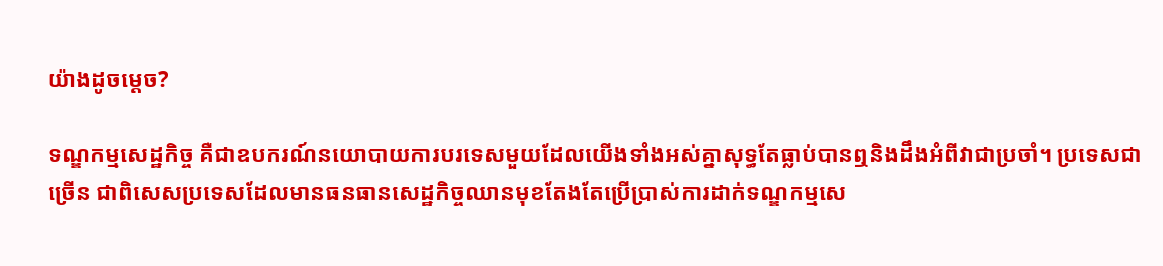យ៉ាងដូចម្តេច?

ទណ្ឌកម្មសេដ្ឋកិច្ច គឺជាឧបករណ៍នយោបាយការបរទេសមួយដែលយើងទាំងអស់គ្នាសុទ្ធតែធ្លាប់បានឮនិងដឹងអំពីវាជាប្រចាំ។ ប្រទេសជាច្រើន ជាពិសេសប្រទេសដែលមានធនធានសេដ្ឋកិច្ចឈានមុខតែងតែប្រើប្រាស់ការដាក់ទណ្ឌកម្មសេ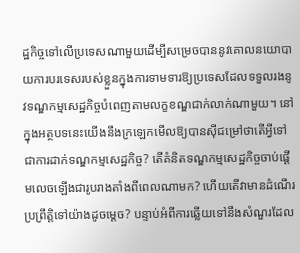ដ្ឋកិច្ចទៅលើប្រទេសណាមួយដើម្បីសម្រេចបាននូវគោលនយោបាយការបរទេសរបស់ខ្លួនក្នុងការទាមទារឱ្យប្រទេសដែលទទួលរងនូវទណ្ឌកម្មសេដ្ឋកិច្ចបំពេញតាមលក្ខខណ្ឌជាក់លាក់ណាមួយ។ នៅក្នុងអត្ថបទនេះយើងនឹងក្រឡេកមើលឱ្យបានស៊ីជម្រៅថាតើអ្វីទៅជាការដាក់ទណ្ឌកម្មសេដ្ឋកិច្ច? តើគំនិតទណ្ឌកម្មសេដ្ឋកិច្ចចាប់ផ្តើមលេចឡើងជារូបរាងតាំងពីពេលណាមក? ហើយតើវាមានដំណើរប្រព្រឹត្តិទៅយ៉ាងដូចម្តេច? បន្ទាប់អំពីការឆ្លើយទៅនឹងសំណួរដែល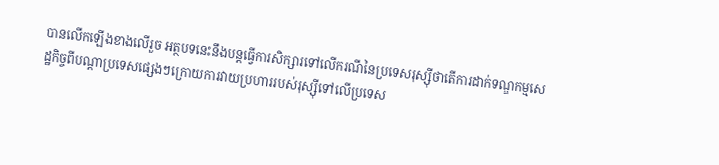បានលើកឡើងខាងលើរួច អត្ថបទនេះនឹងបន្តធ្វើការសិក្សារទៅលើករណីនៃប្រទេសរុស្ស៊ីថាតើការដាក់ទណ្ឌកម្មសេដ្ឋកិច្ចពីបណ្តាប្រទេសផ្សេងៗក្រោយការវាយប្រហាររបស់រុស្ស៊ីទៅលើប្រទេស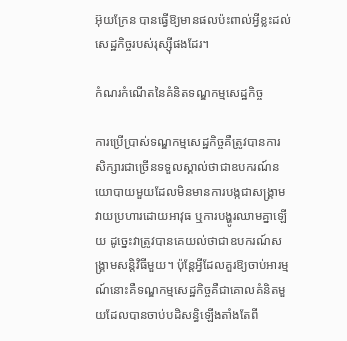អ៊ុយក្រែន បានធ្វើឱ្យមានផលប៉ះពាល់អ្វីខ្លះដល់សេដ្ឋកិច្ចរបស់រុស្ស៊ីផងដែរ។

កំណរកំណើតនៃគំនិតទណ្ឌកម្មសេដ្ឋកិច្ច

ការប្រើប្រាស់ទណ្ឌកម្មសេដ្ឋកិច្ចគឺត្រូវបានការសិក្សារជាច្រើនទទួលស្គាល់ថាជាឧបករណ៍នយោបាយមួយដែលមិនមានការបង្កជាសង្គ្រាមវាយប្រហារដោយអាវុធ ឬការបង្ហូរឈាមគ្នាឡើយ ដូច្នេះវាត្រូវបានគេយល់ថាជាឧបករណ៍សង្គ្រាមសន្តិវិធីមួយ។ ប៉ុន្តែអ្វីដែលគួរឱ្យចាប់អារម្មណ៍នោះគឺទណ្ឌកម្មសេដ្ឋកិច្ចគឺជាគោលគំនិតមួយដែលបានចាប់បដិសន្ធិឡើងតាំងតែពី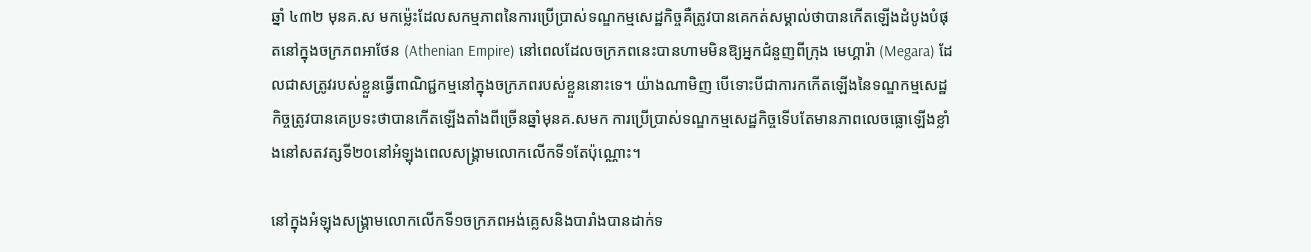ឆ្នាំ ៤៣២ មុនគ.ស មកម្ល៉េះដែលសកម្មភាពនៃការប្រើប្រាស់ទណ្ឌកម្មសេដ្ឋកិច្ចគឺត្រូវបានគេកត់សម្គាល់ថាបានកើតឡើងដំបូងបំផុតនៅក្នុងចក្រភពអាថែន (Athenian Empire) នៅពេលដែលចក្រភពនេះបានហាមមិនឱ្យអ្នកជំនួញពីក្រុង មេហ្គារ៉ា (Megara) ដែលជាសត្រូវរបស់ខ្លួនធ្វើពាណិជ្ជកម្មនៅក្នុងចក្រភពរបស់ខ្លួននោះទេ។ យ៉ាងណាមិញ បើទោះបីជាការកកើតឡើងនៃទណ្ឌកម្មសេដ្ឋកិច្ចត្រូវបានគេប្រទះថាបានកើតឡើងតាំងពីច្រើនឆ្នាំមុនគ.សមក ការប្រើប្រាស់ទណ្ឌកម្មសេដ្ឋកិច្ចទើបតែមានភាពលេចធ្លោឡើងខ្លាំងនៅសតវត្សទី២០នៅអំឡុងពេលសង្គ្រាមលោកលើកទី១តែប៉ុណ្ណោះ។

នៅក្នុងអំឡុងសង្គ្រាមលោកលើកទី១ចក្រភពអង់គ្លេសនិងបារាំងបានដាក់ទ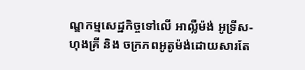ណ្ឌកម្មសេដ្ឋកិច្ចទៅលើ អាល្លឺម៉ង់ អូទ្រីស-ហុងគ្រី និង ចក្រភពអូតូម៉ង់ដោយសារតែ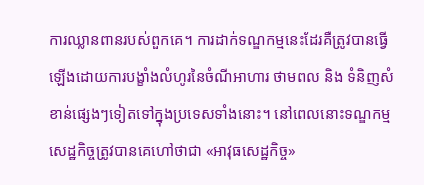ការឈ្លានពានរបស់ពួកគេ។ ការដាក់ទណ្ឌកម្មនេះដែរគឺត្រូវបានធ្វើឡើងដោយការបង្ខាំងលំហូរនៃចំណីអាហារ ថាមពល និង ទំនិញសំខាន់ផ្សេងៗទៀតទៅក្នុងប្រទេសទាំងនោះ។ នៅពេលនោះទណ្ឌកម្មសេដ្ឋកិច្ចត្រូវបានគេហៅថាជា «អាវុធសេដ្ឋកិច្ច»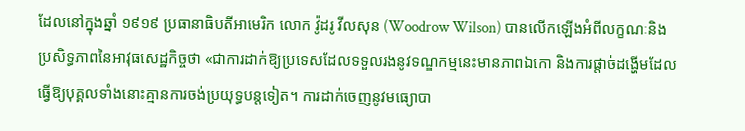ដែលនៅក្នុងឆ្នាំ ១៩១៩ ប្រធានាធិបតីអាមេរិក លោក វ៉ូដរូ វីលសុន (Woodrow Wilson) បានលើកឡើងអំពីលក្ខណៈនិងប្រសិទ្ធភាពនៃអាវុធសេដ្ឋកិច្ចថា «ជាការដាក់ឱ្យប្រទេសដែលទទួលរងនូវទណ្ឌកម្មនេះមានភាពឯកោ និងការផ្តាច់ដង្ហើមដែលធ្វើឱ្យបុគ្គលទាំងនោះគ្មានការចង់ប្រយុទ្ធបន្តទៀត។ ការដាក់ចេញនូវមធ្យោបា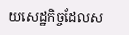យសេដ្ឋកិច្ចដែលស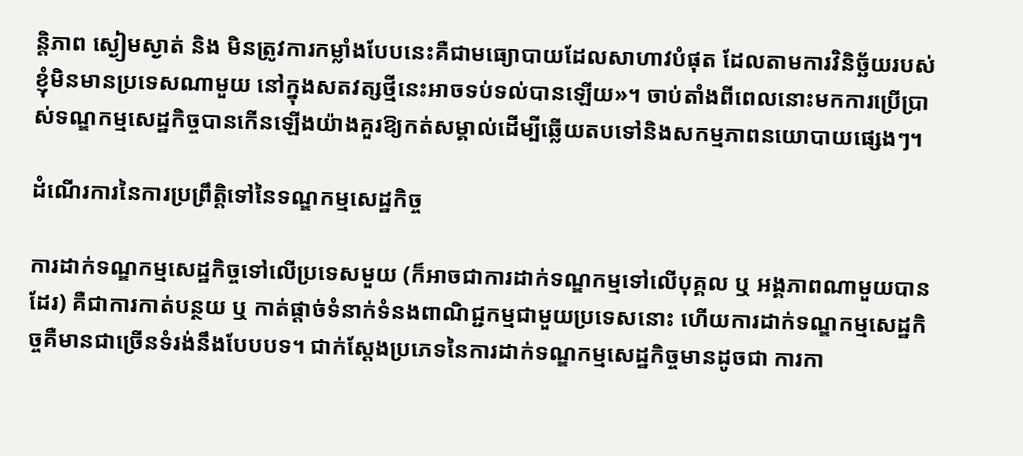ន្តិភាព ស្ងៀមស្ងាត់ និង មិនត្រូវការកម្លាំងបែបនេះគឺជាមធ្យោបាយដែលសាហាវបំផុត ដែលតាមការវិនិច្ឆ័យរបស់ខ្ញុំមិនមានប្រទេសណាមួយ នៅក្នុងសតវត្សថ្មីនេះអាចទប់ទល់បានឡើយ»។ ចាប់តាំងពីពេលនោះមកការប្រើប្រាស់ទណ្ឌកម្មសេដ្ឋកិច្ចបានកើនឡើងយ៉ាងគួរឱ្យកត់សម្គាល់ដើម្បីឆ្លើយតបទៅនិងសកម្មភាពនយោបាយផ្សេងៗ។

ដំណើរការនៃការប្រព្រឹត្តិទៅនៃទណ្ឌកម្មសេដ្ឋកិច្ច

ការដាក់ទណ្ឌកម្មសេដ្ឋកិច្ចទៅលើប្រទេសមួយ (ក៏អាចជាការដាក់ទណ្ឌកម្មទៅលើបុគ្គល ឬ អង្គភាពណាមួយបានដែរ) គឺជាការកាត់បន្ថយ ឬ កាត់ផ្តាច់ទំនាក់ទំនងពាណិជ្ជកម្មជាមួយប្រទេសនោះ ហើយការដាក់ទណ្ឌកម្មសេដ្ឋកិច្ចគឺមានជាច្រើនទំរង់នឹងបែបបទ។ ជាក់ស្តែងប្រភេទនៃការដាក់ទណ្ឌកម្មសេដ្ឋកិច្ចមានដូចជា ការកា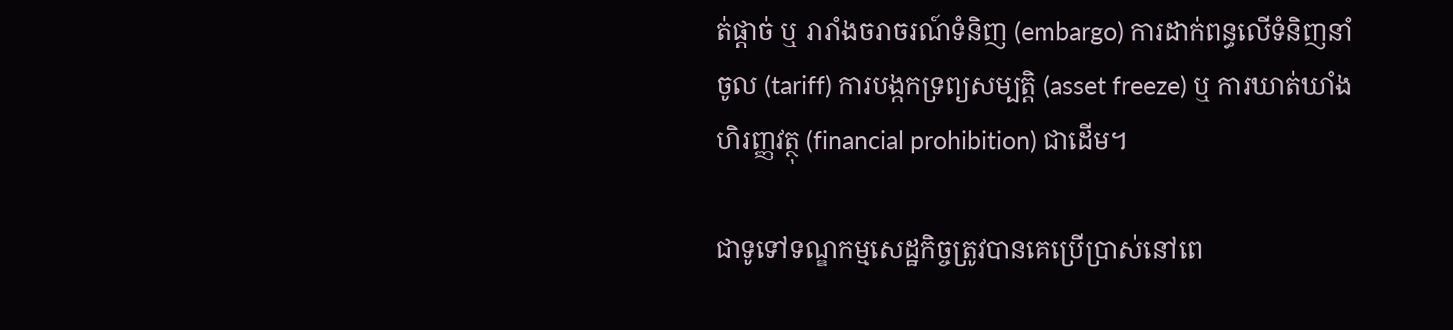ត់ផ្តាច់ ឬ រារាំងចរាចរណ៍ទំនិញ (embargo) ការដាក់ពន្ធលើទំនិញនាំចូល (tariff) ការបង្កកទ្រព្យសម្បត្តិ (asset freeze) ឬ ការឃាត់ឃាំងហិរញ្ញវត្ថុ (financial prohibition) ជាដើម។

ជាទូទៅទណ្ឌកម្មសេដ្ឋកិច្ចត្រូវបានគេប្រើប្រាស់នៅពេ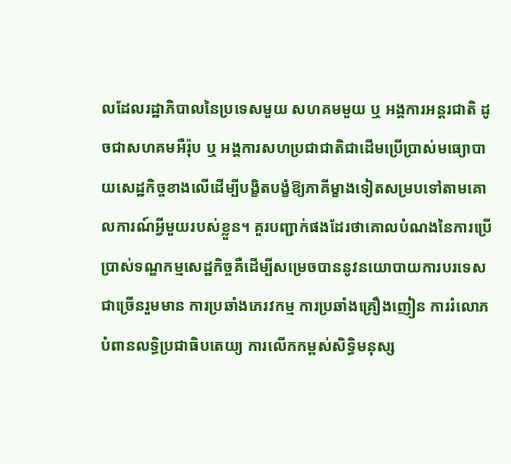លដែលរដ្ឋាភិបាលនៃប្រទេសមួយ សហគមមួយ ឬ អង្គការអន្តរជាតិ ដូចជាសហគមអឺរ៉ុប ឬ អង្គការសហប្រជាជាតិជាដើមប្រើប្រាស់មធ្យោបាយសេដ្ឋកិច្ចខាងលើដើម្បីបង្ខិតបង្ខំឱ្យភាគីម្ខាងទៀតសម្របទៅតាមគោលការណ៍អ្វីមួយរបស់ខ្លួន។ គួរបញ្ជាក់ផងដែរថាគោលបំណងនៃការប្រើប្រាស់ទណ្ឌកម្មសេដ្ឋកិច្ចគឺដើម្បីសម្រេចបាននូវនយោបាយការបរទេសជាច្រើនរួមមាន ការប្រឆាំងភេរវកម្ម ការប្រឆាំងគ្រឿងញៀន ការរំលោភបំពានលទ្ធិប្រជាធិបតេយ្យ ការលើកកម្ពស់សិទ្ធិមនុស្ស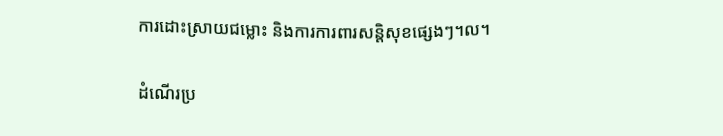ការដោះស្រាយជម្លោះ និងការការពារសន្តិសុខផ្សេងៗ។ល។

ដំណើរប្រ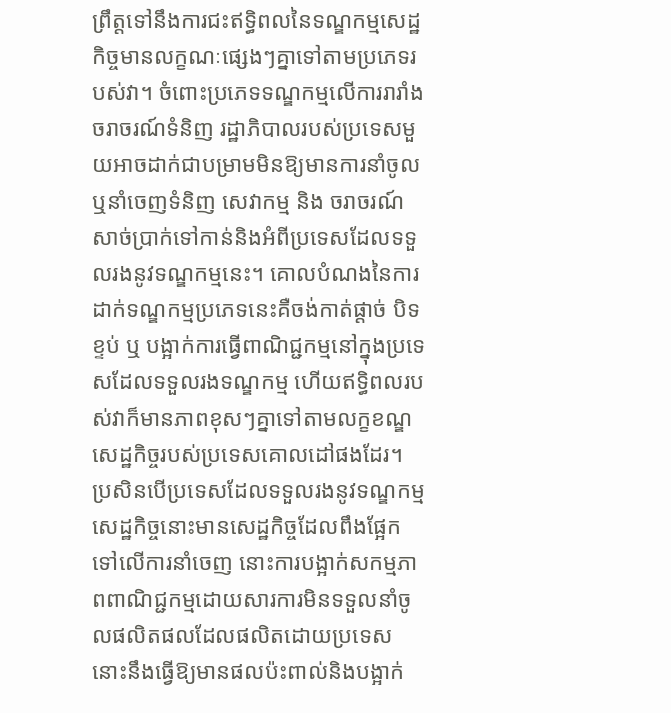ព្រឹត្តទៅនឹងការជះឥទ្ធិពលនៃទណ្ឌកម្មសេដ្ឋកិច្ចមានលក្ខណៈផ្សេងៗគ្នាទៅតាមប្រភេទរបស់វា។ ចំពោះប្រភេទទណ្ឌកម្មលើការរារាំងចរាចរណ៍ទំនិញ រដ្ឋាភិបាលរបស់ប្រទេសមួយអាចដាក់ជាបម្រាមមិនឱ្យមានការនាំចូល ឬនាំចេញទំនិញ សេវាកម្ម និង ចរាចរណ៍សាច់ប្រាក់ទៅកាន់និងអំពីប្រទេសដែលទទួលរងនូវទណ្ឌកម្មនេះ។ គោលបំណងនៃការដាក់ទណ្ឌកម្មប្រភេទនេះគឺចង់កាត់ផ្តាច់ បិទខ្ទប់ ឬ បង្អាក់ការធ្វើពាណិជ្ជកម្មនៅក្នុងប្រទេសដែលទទួលរងទណ្ឌកម្ម ហើយឥទ្ធិពលរបស់វាក៏មានភាពខុសៗគ្នាទៅតាមលក្ខខណ្ឌសេដ្ឋកិច្ចរបស់ប្រទេសគោលដៅផងដែរ។ ប្រសិនបើប្រទេសដែលទទួលរងនូវទណ្ឌកម្មសេដ្ឋកិច្ចនោះមានសេដ្ឋកិច្ចដែលពឹងផ្អែកទៅលើការនាំចេញ នោះការបង្អាក់សកម្មភាពពាណិជ្ជកម្មដោយសារការមិនទទួលនាំចូលផលិតផលដែលផលិតដោយប្រទេសនោះនឹងធ្វើឱ្យមានផលប៉ះពាល់និងបង្អាក់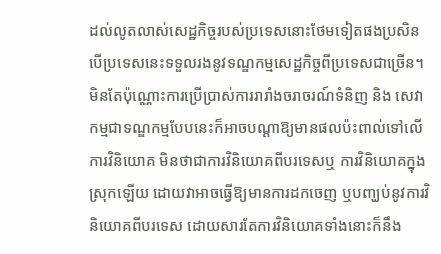ដល់លូតលាស់សេដ្ឋកិច្ចរបស់ប្រទេសនោះថែមទៀតផងប្រសិនបើប្រទេសនេះទទួលរងនូវទណ្ឌកម្មសេដ្ឋកិច្ចពីប្រទេសជាច្រើន។ មិនតែប៉ុណ្ណោះការប្រើប្រាស់ការរារាំងចរាចរណ៍ទំនិញ និង សេវាកម្មជាទណ្ឌកម្មបែបនេះក៏អាចបណ្តាឱ្យមានផលប៉ះពាល់ទៅលើការវិនិយោគ មិនថាជាការវិនិយោគពីបរទេសឬ ការវិនិយោគក្នុងស្រុកឡើយ ដោយវាអាចធ្វើឱ្យមានការដកចេញ ឬបញ្ឃប់នូវការវិនិយោគពីបរទេស ដោយសារតែការវិនិយោគទាំងនោះក៏នឹង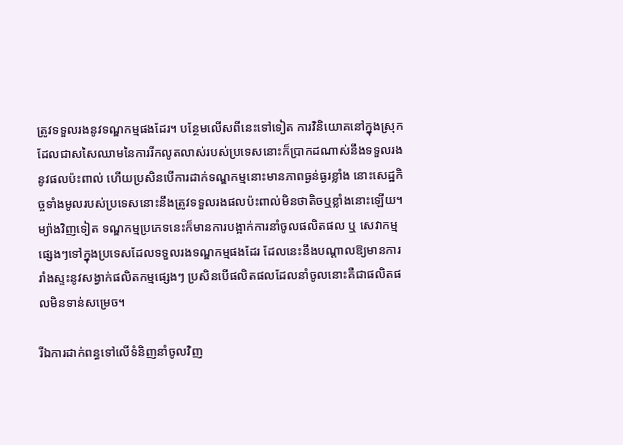ត្រូវទទួលរងនូវទណ្ឌកម្មផងដែរ។ បន្ថែមលើសពីនេះទៅទៀត ការវិនិយោគនៅក្នុងស្រុកដែលជាសសៃឈាមនៃការរីកលូតលាស់របស់ប្រទេសនោះក៏ប្រាកដណាស់នឹងទទួលរងនូវផលប៉ះពាល់ ហើយប្រសិនបើការដាក់ទណ្ឌកម្មនោះមានភាពធ្ងន់ធ្ងរខ្លាំង នោះសេដ្ឋកិច្ចទាំងមូលរបស់ប្រទេសនោះនឹងត្រូវទទួលរងផលប៉ះពាល់មិនថាតិចឬខ្លាំងនោះឡើយ។ ម្យ៉ាងវិញទៀត ទណ្ឌកម្មប្រភេទនេះក៏មានការបង្អាក់ការនាំចូលផលិតផល ឬ សេវាកម្មផ្សេងៗទៅក្នុងប្រទេសដែលទទួលរងទណ្ឌកម្មផងដែរ ដែលនេះនឹងបណ្តាលឱ្យមានការរាំងស្ទះនូវសង្វាក់ផលិតកម្មផ្សេងៗ ប្រសិនបើផលិតផលដែលនាំចូលនោះគឺជាផលិតផលមិនទាន់សម្រេច។

រីឯការដាក់ពន្ធទៅលើទំនិញនាំចូលវិញ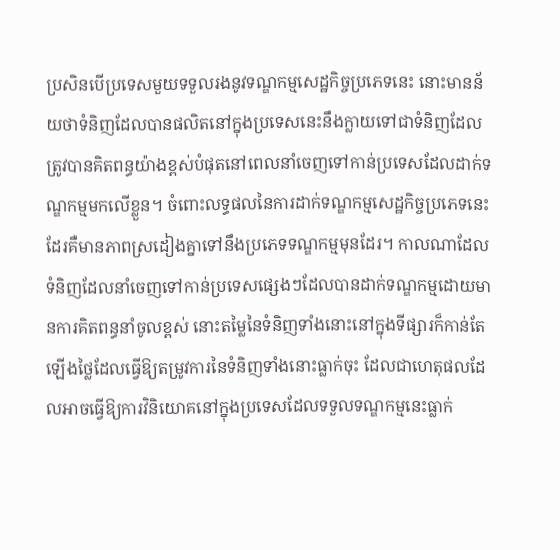ប្រសិនបើប្រទេសមួយទទួលរងនូវទណ្ឌកម្មសេដ្ឋកិច្ចប្រភេទនេះ នោះមានន័យថាទំនិញដែលបានផលិតនៅក្នុងប្រទេសនេះនឹងក្លាយទៅជាទំនិញដែលត្រូវបានគិតពន្ធយ៉ាងខ្ពស់បំផុតនៅពេលនាំចេញទៅកាន់ប្រទេសដែលដាក់ទណ្ឌកម្មមកលើខ្លួន។ ចំពោះលទ្ធផលនៃការដាក់ទណ្ឌកម្មសេដ្ឋកិច្ចប្រភេទនេះដែរគឺមានភាពស្រដៀងគ្នាទៅនឹងប្រភេទទណ្ឌកម្មមុនដែរ។ កាលណាដែលទំនិញដែលនាំចេញទៅកាន់ប្រទេសផ្សេងៗដែលបានដាក់ទណ្ឌកម្មដោយមានការគិតពន្ធនាំចូលខ្ពស់ នោះតម្លៃនៃទំនិញទាំងនោះនៅក្នុងទីផ្សារក៏កាន់តែឡើងថ្លៃដែលធ្វើឱ្យតម្រូវការនៃទំនិញទាំងនោះធ្លាក់ចុះ ដែលជាហេតុផលដែលអាចធ្វើឱ្យការវិនិយោគនៅក្នុងប្រទេសដែលទទួលទណ្ឌកម្មនេះធ្លាក់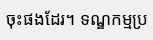ចុះផងដែរ។ ទណ្ឌកម្មប្រ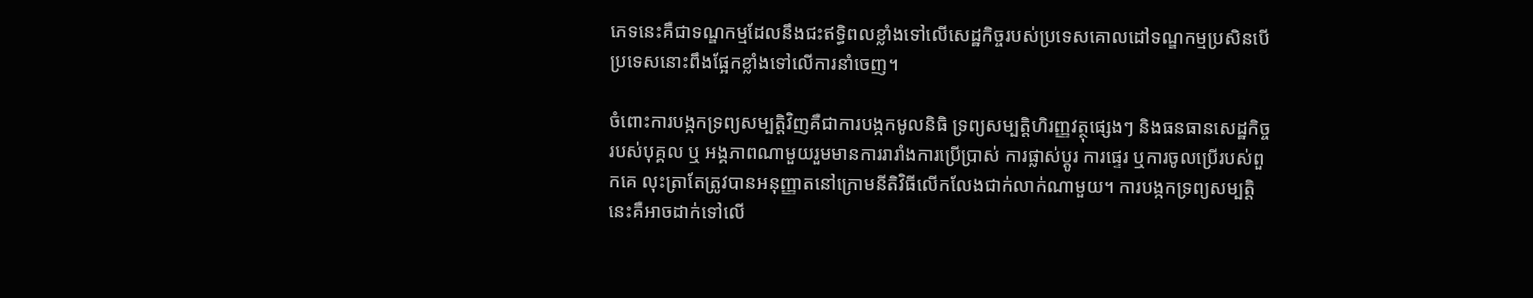ភេទនេះគឺជាទណ្ឌកម្មដែលនឹងជះឥទ្ធិពលខ្លាំងទៅលើសេដ្ឋកិច្ចរបស់ប្រទេសគោលដៅទណ្ឌកម្មប្រសិនបើប្រទេសនោះពឹងផ្អែកខ្លាំងទៅលើការនាំចេញ។

ចំពោះការបង្កកទ្រព្យសម្បត្តិវិញគឺជាការបង្កកមូលនិធិ ទ្រព្យសម្បត្តិហិរញ្ញវត្ថុផ្សេងៗ និងធនធានសេដ្ឋកិច្ចរបស់បុគ្គល ឬ អង្គភាពណាមួយរួមមានការរារាំងការប្រើប្រាស់ ការផ្លាស់ប្តូរ ការផ្ទេរ ឬការចូលប្រើរបស់ពួកគេ លុះត្រាតែត្រូវបានអនុញ្ញាតនៅក្រោមនីតិវិធីលើកលែងជាក់លាក់ណាមួយ។ ការបង្កកទ្រព្យសម្បត្តិនេះគឺអាចដាក់ទៅលើ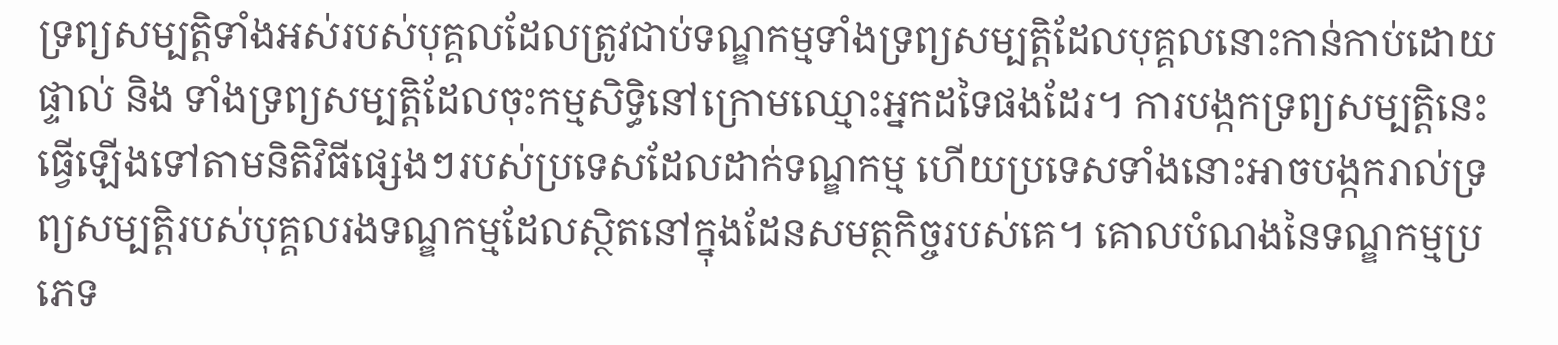ទ្រព្យសម្បត្តិទាំងអស់របស់បុគ្គលដែលត្រូវជាប់ទណ្ឌកម្មទាំងទ្រព្យសម្បត្តិដែលបុគ្គលនោះកាន់កាប់ដោយផ្ទាល់ និង ទាំងទ្រព្យសម្បត្តិដែលចុះកម្មសិទ្ធិនៅក្រោមឈ្មោះអ្នកដទៃផងដែរ។ ការបង្កកទ្រព្យសម្បត្តិនេះធ្វើឡើងទៅតាមនិតិវិធីផ្សេងៗរបស់ប្រទេសដែលដាក់ទណ្ឌកម្ម ហើយប្រទេសទាំងនោះអាចបង្កករាល់ទ្រព្យសម្បត្តិរបស់បុគ្គលរងទណ្ឌកម្មដែលស្ថិតនៅក្នុងដែនសមត្ថកិច្ចរបស់គេ។ គោលបំណងនៃទណ្ឌកម្មប្រភេទ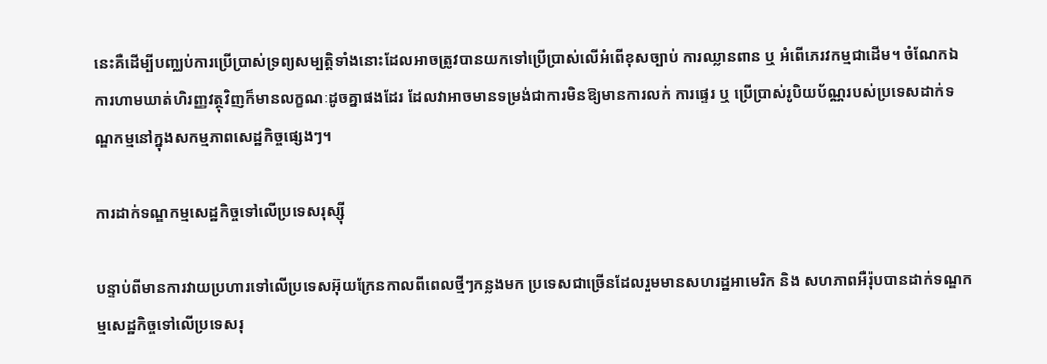នេះគឺដើម្បីបញ្ឈប់ការប្រើប្រាស់ទ្រព្យសម្បត្តិទាំងនោះដែលអាចត្រូវបានយកទៅប្រើប្រាស់លើអំពើខុសច្បាប់ ការឈ្លានពាន ឬ អំពើភេរវកម្មជាដើម។ ចំណែកឯការហាមឃាត់ហិរញ្ញវត្ថុវិញក៏មានលក្ខណៈដូចគ្នាផងដែរ ដែលវាអាចមានទម្រង់ជាការមិនឱ្យមានការលក់ ការផ្ទេរ ឬ ប្រើប្រាស់រូបិយប័ណ្ណរបស់ប្រទេសដាក់ទណ្ឌកម្មនៅក្នុងសកម្មភាពសេដ្ឋកិច្ចផ្សេងៗ។

ការដាក់ទណ្ឌកម្មសេដ្ឋកិច្ចទៅលើប្រទេសរុស្ស៊ី

បន្ទាប់ពីមានការវាយប្រហារទៅលើប្រទេសអ៊ុយក្រែនកាលពីពេលថ្មីៗកន្លងមក ប្រទេសជាច្រើនដែលរួមមានសហរដ្ឋអាមេរិក និង សហភាពអឺរ៉ុបបានដាក់ទណ្ឌកម្មសេដ្ឋកិច្ចទៅលើប្រទេសរុ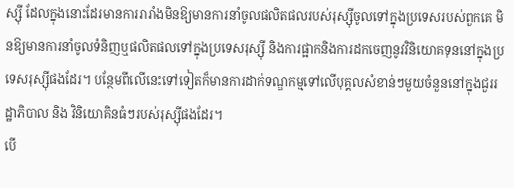ស្ស៊ី ដែលក្នុងនោះដែរមានការរារាំងមិនឱ្យមានការនាំចូលផលិតផលរបស់រុស្ស៊ីចូលទៅក្នុងប្រទេសរបស់ពួកគេ មិនឱ្យមានការនាំចូលទំនិញឬផលិតផលទៅក្នុងប្រទេសរុស្ស៊ី និងការផ្អាកនិងការដកចេញនូវវិនិយោគទុននៅក្នុងប្រទេសរុស្ស៊ីផងដែរ។ បន្ថែមពីលើនេះទៅទៀតក៏មានការដាក់ទណ្ឌកម្មទៅលើបុគ្គលសំខាន់ៗមួយចំនួននៅក្នុងជួររដ្ឋាភិបាល និង វិនិយោគិនធំៗរបស់រុស្ស៊ីផងដែរ។
បើ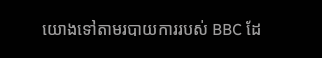យោងទៅតាមរបាយការរបស់ BBC ដែ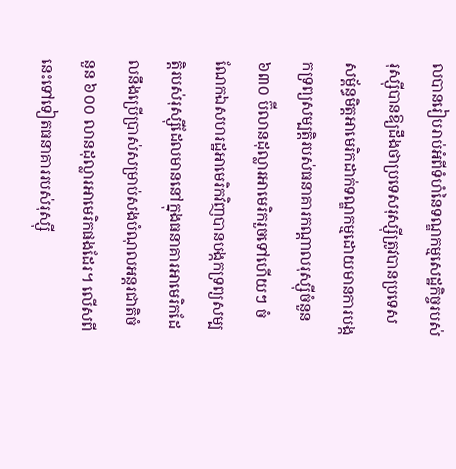លបានរៀបរាប់អំពីទំហំនៃទណ្ឌកម្មសេដ្ឋកិច្ចរបស់រុស្ស៊ីបានឱ្យដឹងថាប្រទេសរុស្ស៊ីត្រូវបានប្រទេសសម្ព័ន្ធមិត្តអាមេរិកដាក់ទណ្ឌកម្មដោយមានការបង្កកទ្រព្យសម្បត្តិរបស់ធនាគារកណ្ដាលរុស្ស៊ីចំនួន ៦៣០ ប៊ីលានដុល្លារអាមេរិករួចទៅហើយៗ ចំណែកឯសហរដ្ឋអាមេរិកវិញបានបង្កកទ្រព្យសម្បត្តិរបស់រុស្ស៊ីដែលមាននៅក្នុងធនាគារអាមេរិកដែលនឹងប្រើប្រាស់សម្រាប់សងបំណុលអន្តរជាតិចំនួន ៦០០ លានដុល្លារអាមេរិកផងដែរ។ លើសពីនេះទៅទៀតធនាគាររបស់រុស្ស៊ី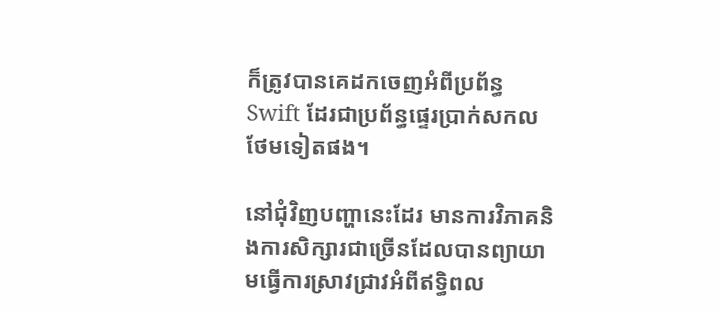ក៏ត្រូវបានគេដកចេញអំពីប្រព័ន្ធ Swift ដែរជាប្រព័ន្ធផ្ទេរប្រាក់សកលថែមទៀតផង។

នៅជុំវិញបញ្ហានេះដែរ មានការវិភាគនិងការសិក្សារជាច្រើនដែលបានព្យាយាមធ្វើការស្រាវជ្រាវអំពីឥទ្ធិពល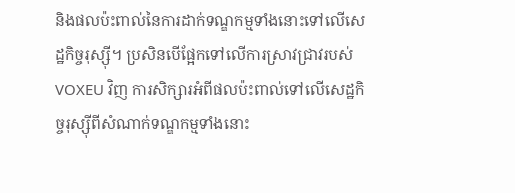និងផលប៉ះពាល់នៃការដាក់ទណ្ឌកម្មទាំងនោះទៅលើសេដ្ឋកិច្ចរុស្ស៊ី។ ប្រសិនបើផ្អែកទៅលើការស្រាវជ្រាវរបស់ VOXEU វិញ ការសិក្សារអំពីផលប៉ះពាល់ទៅលើសេដ្ឋកិច្ចរុស្ស៊ីពីសំណាក់ទណ្ឌកម្មទាំងនោះ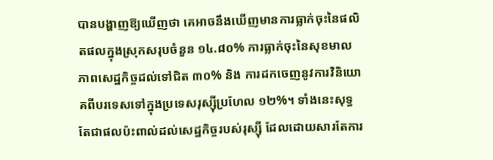បានបង្ហាញឱ្យឃើញថា គេអាចនឹងឃើញមានការធ្លាក់ចុះនៃផលិតផលក្នុងស្រុកសរុបចំនួន ១៤.៨០% ការធ្លាក់ចុះនៃសុខមាលភាពសេដ្ឋកិច្ចដល់ទៅជិត ៣០% និង ការដកចេញនូវការវិនិយោគពីបរទេសទៅក្នុងប្រទេសរុស្ស៊ីប្រហែល ១២%។ ទាំងនេះសុទ្ធតែជាផលប៉ះពាល់ដល់សេដ្ឋកិច្ចរបស់រុស្ស៊ី ដែលដោយសារតែការ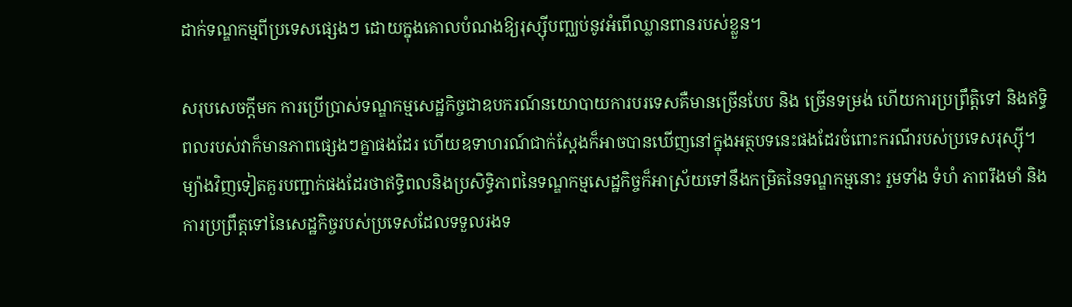ដាក់ទណ្ឌកម្មពីប្រទេសផ្សេងៗ ដោយក្នុងគោលបំណងឱ្យរុស្ស៊ីបញ្ឈប់នូវអំពើឈ្លានពានរបស់ខ្លួន។

សរុបសេចក្តីមក ការប្រើប្រាស់ទណ្ឌកម្មសេដ្ឋកិច្ចជាឧបករណ៍នយោបាយការបរទេសគឺមានច្រើនបែប និង ច្រើនទម្រង់ ហើយការប្រព្រឹត្តិទៅ និងឥទ្ធិពលរបស់វាក៏មានភាពផ្សេងៗគ្នាផងដែរ ហើយឧទាហរណ៍ជាក់ស្តែងក៏អាចបានឃើញនៅក្នុងអត្ថបទនេះផងដែរចំពោះករណីរបស់ប្រទេសរុស្ស៊ី។ ម្យ៉ាងវិញទៀតគួរបញ្ជាក់ផងដែរថាឥទ្ធិពលនិងប្រសិទ្ធិភាពនៃទណ្ឌកម្មសេដ្ឋកិច្ចក៏អាស្រ័យទៅនឹងកម្រិតនៃទណ្ឌកម្មនោះ រួមទាំង ទំហំ ភាពរឹងមាំ និង ការប្រព្រឹត្តទៅនៃសេដ្ឋកិច្ចរបស់ប្រទេសដែលទទួលរងទ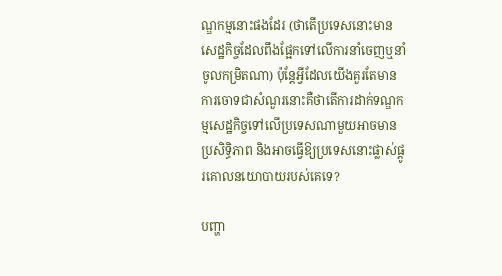ណ្ឌកម្មនោះផងដែរ (ថាតើប្រទេសនោះមានសេដ្ឋកិច្ចដែលពឹងផ្អែកទៅលើការនាំចេញឬនាំចូលកម្រិតណា) ប៉ុន្តែអ្វីដែលយើងគួរតែមានការចោទជាសំណួរនោះគឺថាតើការដាក់ទណ្ឌកម្មសេដ្ឋកិច្ចទៅលើប្រទេសណាមួយអាចមានប្រសិទ្ធិភាព និងអាចធ្វើឱ្យប្រទេសនោះផ្លាស់ផ្តូរគោលនយោបាយរបស់គេទេ?

បញ្ហា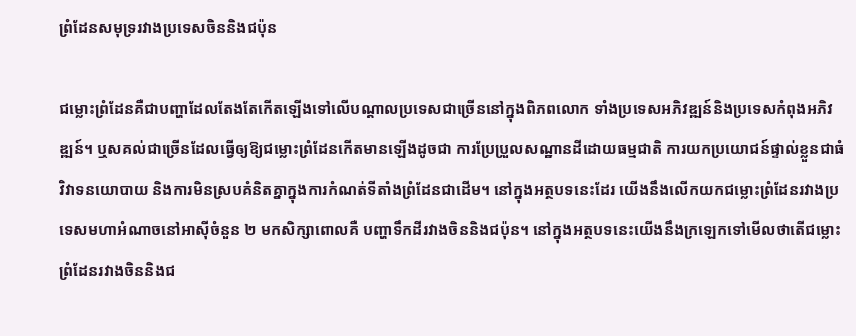ព្រំដែនសមុទ្ររវាងប្រទេសចិននិងជប៉ុន

ជម្លោះព្រំដែនគឺជាបញ្ហាដែលតែងតែកើតឡើងទៅលើបណ្តាលប្រទេសជាច្រើននៅក្នុងពិភពលោក ទាំងប្រទេសអភិវឌ្ឍន៍និងប្រទេសកំពុងអភិវឌ្ឍន៍។ ឬសគល់ជាច្រើនដែលធ្វើឲ្យឱ្យជម្លោះព្រំដែនកើតមានឡើងដូចជា ការប្រែប្រួលសណ្ឋានដីដោយធម្មជាតិ ការយកប្រយោជន៍ផ្ទាល់ខ្លួនជាធំ វិវាទនយោបាយ និងការមិនស្របគំនិតគ្នាក្នុងការកំណត់ទីតាំងព្រំដែនជាដើម។ នៅក្នុងអត្ថបទនេះដែរ យើងនឹងលើកយកជម្លោះព្រំដែនរវាងប្រទេសមហាអំណាចនៅអាស៊ីចំនួន ២ មកសិក្សាពោលគឺ បញ្ហាទឹកដីរវាងចិននិងជប៉ុន។ នៅក្នុងអត្ថបទនេះយើងនឹងក្រឡេកទៅមើលថាតើជម្លោះព្រំដែនរវាងចិននិងជ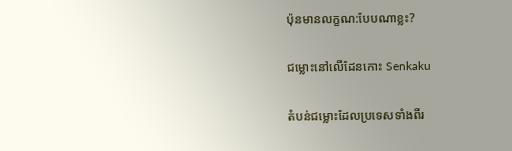ប៉ុនមានលក្ខណ:បែបណាខ្លះ?

ជម្លោះនៅលើដែនកោះ Senkaku

តំបន់ជម្លោះដែលប្រទេសទាំងពីរ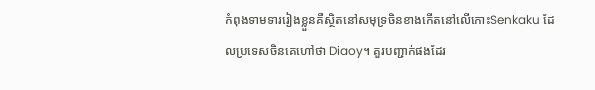កំពុងទាមទាររៀងខ្លួនគឺស្ថិតនៅសមុទ្រចិនខាងកើតនៅលើកោះSenkaku ដែលប្រទេសចិនគេហៅថា Diaoy។ គួរបញ្ជាក់ផងដែរ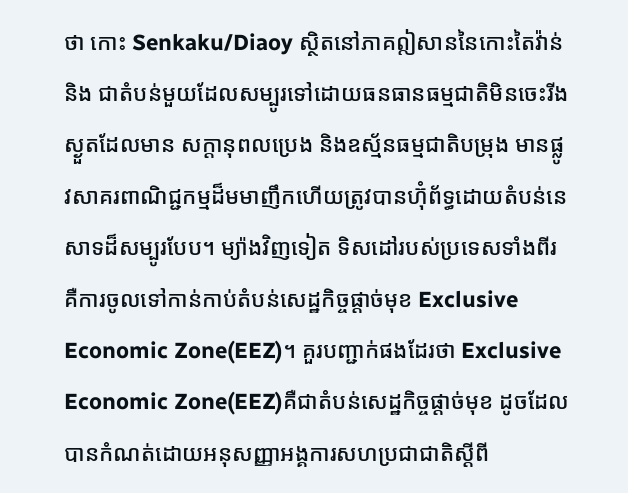ថា កោះ Senkaku/Diaoy ស្ថិតនៅភាគឦសាននៃកោះតៃវ៉ាន់និង ជាតំបន់មួយដែលសម្បូរទៅដោយធនធានធម្មជាតិមិនចេះរីងស្ងួតដែលមាន សក្តានុពលប្រេង និងឧស្ម័នធម្មជាតិបម្រុង មានផ្លូវសាគរពាណិជ្ជកម្មដ៏មមាញឹកហើយត្រូវបានហ៊ុំព័ទ្ធដោយតំបន់នេសាទដ៏សម្បូរបែប។ ម្យ៉ាងវិញទៀត ទិសដៅរបស់ប្រទេសទាំងពីរគឺការចូលទៅកាន់កាប់តំបន់សេដ្ឋកិច្ចផ្តាច់មុខ Exclusive Economic Zone(EEZ)។ គួរបញ្ជាក់ផងដែរថា Exclusive Economic Zone(EEZ)គឺជាតំបន់សេដ្ឋកិច្ចផ្តាច់មុខ ដូចដែលបានកំណត់ដោយអនុសញ្ញាអង្គការសហប្រជាជាតិស្តីពី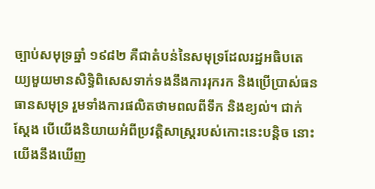ច្បាប់សមុទ្រឆ្នាំ ១៩៨២ គឺជាតំបន់នៃសមុទ្រដែលរដ្ឋអធិបតេយ្យមួយមានសិទ្ធិពិសេសទាក់ទងនឹងការរុករក និងប្រើប្រាស់ធនធានសមុទ្រ រួមទាំងការផលិតថាមពលពីទឹក និងខ្យល់។ ជាក់ស្តែង បើយើងនិយាយអំពីប្រវត្តិសាស្ត្ររបស់កោះនេះបន្តិច នោះយើងនឹងឃើញ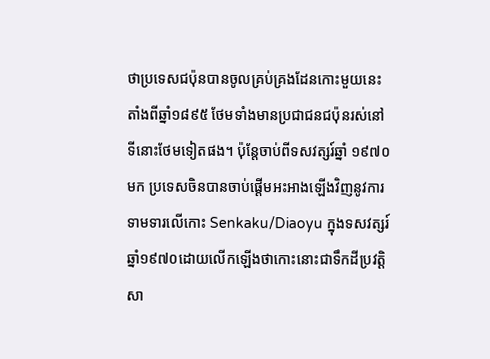ថាប្រទេសជប៉ុនបានចូលគ្រប់គ្រងដែនកោះមួយនេះតាំងពីឆ្នាំ១៨៩៥ ថែមទាំងមានប្រជាជនជប៉ុនរស់នៅទីនោះថែមទៀតផង។ ប៉ុន្តែចាប់ពីទសវត្សរ៍ឆ្នាំ ១៩៧០មក ប្រទេសចិនបានចាប់ផ្តើមអះអាងឡើងវិញនូវការទាមទារលើកោះ Senkaku/Diaoyu ក្នុងទសវត្សរ៍ឆ្នាំ១៩៧០ដោយលើកឡើងថាកោះនោះជាទឹកដីប្រវត្តិសា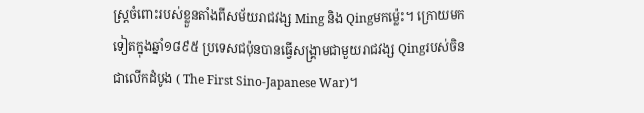ស្ត្រចំពោះរបស់ខ្លួនតាំងពីសម័យរាជវង្ស Ming និង Qingមកម៉្លេះ។ ក្រោយមកទៀតក្នុងឆ្នាំ១៨៩៥ ប្រទេសជប៉ុនបានធ្វើសង្រ្គាមជាមួយរាជវង្ស Qingរបស់ចិនជាលើកដំបូង ( The First Sino-Japanese War)។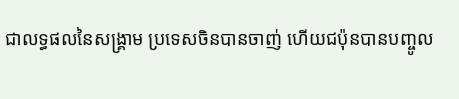ជាលទ្ធផលនៃសង្រ្គាម ប្រទេសចិនបានចាញ់ ហើយជប៉ុនបានបញ្ចូល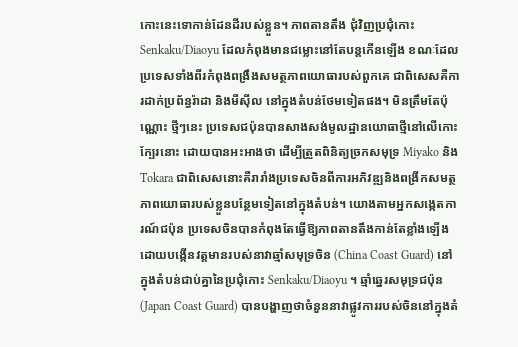កោះនេះទោកាន់ដែនដីរបស់ខ្លួន។ ភាពតានតឹង ជុំវិញប្រជុំកោះ Senkaku/Diaoyu ដែលកំពុងមានជម្លោះនៅតែបន្តកើនឡើង ខណៈដែលប្រទេសទាំងពីរកំពុងពង្រឹងសមត្ថភាពយោធារបស់ពួកគេ ជាពិសេសគឺការដាក់ប្រព័ន្ធរ៉ាដា និងមីស៊ីល នៅក្នុងតំបន់ថែមទៀតផង។ មិនត្រឹមតែប៉ុណ្ណោះ ថ្មីៗនេះ ប្រទេសជប៉ុនបានសាងសង់មូលដ្ឋានយោធាថ្មីនៅលើកោះក្បែរនោះ ដោយបានអះអាងថា ដើម្បីត្រួតពិនិត្យច្រកសមុទ្រ Miyako និង Tokara ជាពិសេសនោះគឺរារាំងប្រទេសចិនពីការអភិវឌ្ឍនិងពង្រីកសមត្ថភាពយោធារបស់ខ្លួនបន្ថែមទៀតនៅក្នុងតំបន់។ យោងតាមអ្នកសង្កេតការណ៍ជប៉ុន ប្រទេសចិនបានកំពុងតែធ្វើឱ្យភាពតានតឹងកាន់តែខ្លាំងឡើង ដោយបង្កើនវត្តមានរបស់នាវាឆ្មាំសមុទ្រចិន (China Coast Guard) នៅក្នុងតំបន់ជាប់គ្នានៃប្រជុំកោះ Senkaku/Diaoyu ។ ឆ្មាំឆ្នេរសមុទ្រជប៉ុន (Japan Coast Guard) បានបង្ហាញថាចំនួននាវាផ្លូវការរបស់ចិននៅក្នុងតំ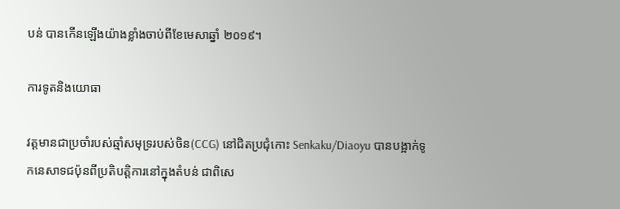បន់ បានកើនឡើងយ៉ាងខ្លាំងចាប់ពីខែមេសាឆ្នាំ ២០១៩។

ការទូតនិងយោធា

វត្តមានជាប្រចាំរបស់ឆ្មាំសមុទ្ររបស់ចិន(CCG) នៅជិតប្រជុំកោះ Senkaku/Diaoyu បានបង្អាក់ទូកនេសាទជប៉ុនពីប្រតិបត្តិការនៅក្នុងតំបន់ ជាពិសេ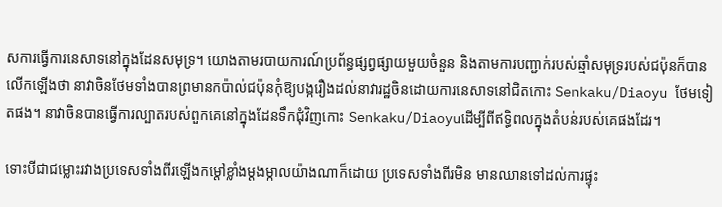សការធ្វើការនេសាទនៅក្នុងដែនសមុទ្រ។ យោងតាមរបាយការណ៍ប្រព័ន្ធផ្សព្វផ្សាយមួយចំនួន និងតាមការបញ្ជាក់របស់ឆ្មាំសមុទ្ររបស់ជប៉ុនក៏បានលើកឡើងថា នាវាចិនថែមទាំងបានព្រមានកប៉ាល់ជប៉ុនកុំឱ្យបង្ករឿងដល់នាវារដ្ឋចិនដោយការនេសាទនៅជិតកោះ Senkaku/Diaoyu ថែមទៀតផង។ នាវាចិនបានធ្វើការល្បាតរបស់ពួកគេនៅក្នុងដែនទឹកជុំវិញកោះ Senkaku/Diaoyuដើម្បីពីឥទ្ធិពលក្នុងតំបន់របស់គេផងដែរ។

ទោះបីជាជម្លោះរវាងប្រទេសទាំងពីរឡើងកម្តៅខ្លាំងម្ដងម្កាលយ៉ាងណាក៏ដោយ ប្រទេសទាំងពីរមិន មានឈានទៅដល់ការផ្ទុះ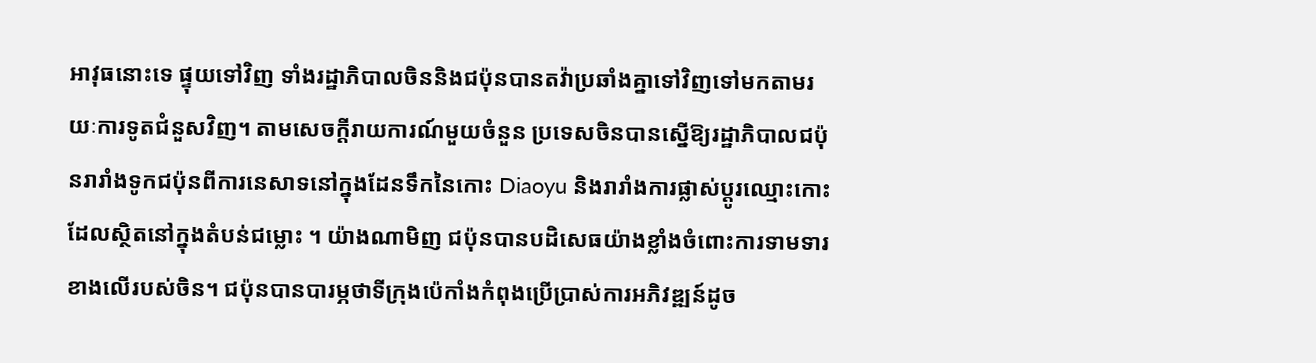អាវុធនោះទេ ផ្ទុយទៅវិញ ទាំងរដ្ឋាភិបាលចិននិងជប៉ុនបានតវ៉ាប្រឆាំងគ្នាទៅវិញទៅមកតាមរយៈការទូតជំនួសវិញ។ តាមសេចក្តីរាយការណ៍មួយចំនួន ប្រទេសចិនបានស្នើឱ្យរដ្ឋាភិបាលជប៉ុនរារាំងទូកជប៉ុនពីការនេសាទនៅក្នុងដែនទឹកនៃកោះ Diaoyu និងរារាំងការផ្លាស់ប្តូរឈ្មោះកោះដែលស្ថិតនៅក្នុងតំបន់ជម្លោះ ។ យ៉ាងណាមិញ ជប៉ុនបានបដិសេធយ៉ាងខ្លាំងចំពោះការទាមទារខាងលើរបស់ចិន។ ជប៉ុនបានបារម្ភថាទីក្រុងប៉េកាំងកំពុងប្រើប្រាស់ការអភិវឌ្ឍន៍ដូច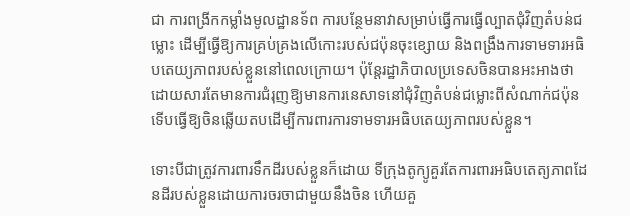ជា ការពង្រីកកម្លាំងមូលដ្ឋានទ័ព ការបន្ថែមនាវាសម្រាប់ធ្វើការធ្វើល្បាតជុំវិញតំបន់ជម្លោះ ដើម្បីធ្វើឱ្យការគ្រប់គ្រងលើកោះរបស់ជប៉ុនចុះខ្សោយ និងពង្រឹងការទាមទារអធិបតេយ្យភាពរបស់ខ្លួននៅពេលក្រោយ។ ប៉ុន្តែរដ្ឋាភិបាលប្រទេសចិនបានអះអាងថា ដោយសារតែមានការជំរុញឱ្យមានការនេសាទនៅជុំវិញតំបន់ជម្លោះពីសំណាក់ជប៉ុន ទើបធ្វើឱ្យចិនឆ្លើយតបដើម្បីការពារការទាមទារអធិបតេយ្យភាពរបស់ខ្លួន។

ទោះបីជាត្រូវការពារទឹកដីរបស់ខ្លួនក៏ដោយ ទីក្រុងតូក្យូគួរតែការពារអធិបតេត្យភាពដែនដីរបស់ខ្លួនដោយការចរចាជាមួយនឹងចិន ហើយគួ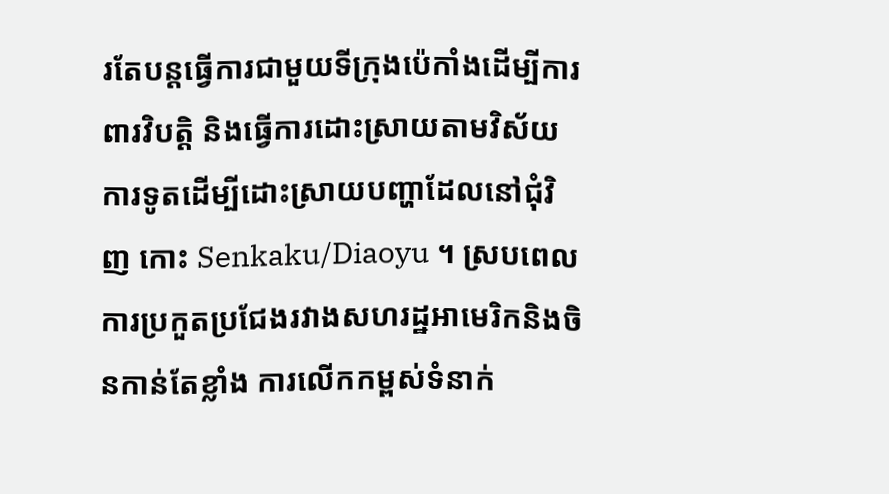រតែបន្តធ្វើការជាមួយទីក្រុងប៉េកាំងដើម្បីការពារវិបត្តិ និងធ្វើការដោះស្រាយតាមវិស័យការទូតដើម្បីដោះស្រាយបញ្ហាដែលនៅជុំវិញ កោះ Senkaku/Diaoyu ។ ស្របពេលការប្រកួតប្រជែងរវាងសហរដ្ឋអាមេរិកនិងចិនកាន់តែខ្លាំង ការលើកកម្ពស់ទំនាក់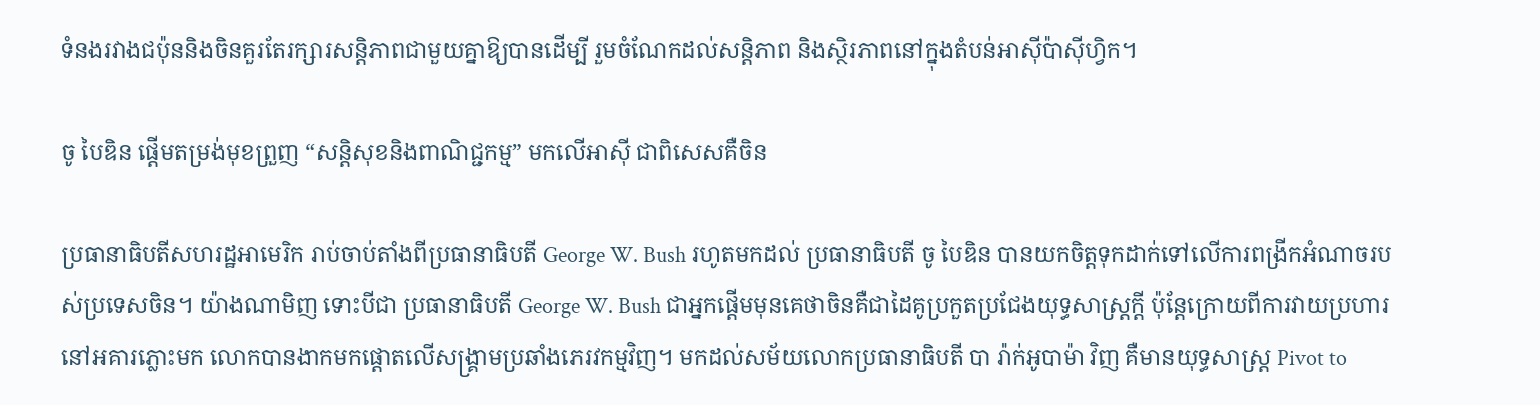ទំនងរវាងជប៉ុននិងចិនគួរតែរក្សារសន្តិភាពជាមួយគ្នាឱ្យបានដើម្បី រួមចំណែកដល់សន្តិភាព និងស្ថិរភាពនៅក្នុងតំបន់អាស៊ីប៉ាស៊ីហ្វិក។

ចូ បៃឌិន ផ្ដើមតម្រង់មុខព្រួញ “សន្តិសុខនិងពាណិជ្ជកម្ម” មកលើអាស៊ី ជាពិសេសគឺចិន

ប្រធានាធិបតីសហរដ្ឋអាមេរិក រាប់ចាប់តាំងពីប្រធានាធិបតី George W. Bush រហូតមកដល់ ប្រធានាធិបតី ចូ បៃឌិន បានយកចិត្ដទុកដាក់ទៅលើការពង្រីកអំណាចរបស់ប្រទេសចិន។ យ៉ាងណាមិញ ទោះបីជា ប្រធានាធិបតី George W. Bush ជាអ្នកផ្ដើមមុនគេថាចិនគឺជាដៃគូប្រកួតប្រជែងយុទ្ធសាស្ត្រក្ដី ប៉ុន្តែក្រោយពីការវាយប្រហារនៅអគារភ្លោះមក លោកបានងាកមកផ្ដោតលើសង្គ្រាមប្រឆាំងភេរវកម្មវិញ។ មកដល់សម័យលោកប្រធានាធិបតី បា រ៉ាក់អូបាម៉ា វិញ គឺមានយុទ្ធសាស្ត្រ Pivot to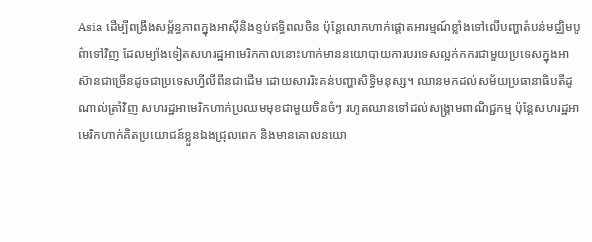Asia ដើម្បីពង្រឹងសម្ព័ន្ធភាពក្នុងអាស៊ីនិងខ្ទប់ឥទ្ធិពលចិន ប៉ុន្តែលោកហាក់ផ្ដោតអារម្មណ៍ខ្លាំងទៅលើបញ្ហាតំបន់មជ្ឈិមបូព៌ាទៅវិញ ដែលម្យ៉ាងទៀតសហរដ្ឋអាមេរិកកាលនោះហាក់មាននយោបាយការបរទេសល្អក់កករជាមួយប្រទេសក្នុងអាស៊ានជាច្រើនដូចជាប្រទេសហ្វីលីពីនជាដើម ដោយសាររិះគន់បញ្ហាសិទ្ធិមនុស្ស។ ឈានមកដល់សម័យប្រធានាធិបតីដូណាល់ត្រាំវិញ សហរដ្ឋអាមេរិកហាក់ប្រឈមមុខជាមួយចិនចំៗ រហូតឈានទៅដល់សង្គ្រាមពាណិជ្ជកម្ម ប៉ុន្តែសហរដ្ឋអាមេរិកហាក់គិតប្រយោជន៍ខ្លួនឯងជ្រុលពេក និងមានគោលនយោ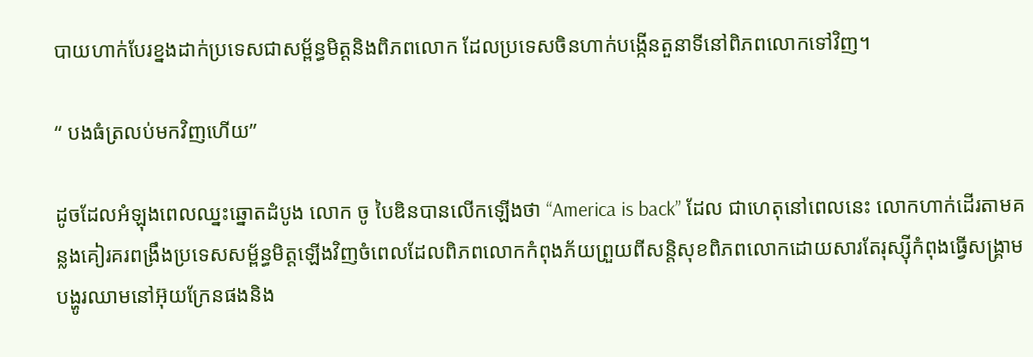បាយហាក់បែរខ្នងដាក់ប្រទេសជាសម្ព័ន្ធមិត្ដនិងពិភពលោក ដែលប្រទេសចិនហាក់បង្កើនតួនាទីនៅពិភពលោកទៅវិញ។

“ បងធំត្រលប់មកវិញហើយ”

ដូចដែលអំឡុងពេលឈ្នះឆ្នោតដំបូង លោក ចូ បៃឌិនបានលើកឡើងថា “America is back” ដែល ជាហេតុនៅពេលនេះ លោកហាក់ដើរតាមគន្លងគៀរគរពង្រឹងប្រទេសសម្ព័ន្ធមិត្ដឡើងវិញចំពេលដែលពិភពលោកកំពុងភ័យព្រួយពីសន្តិសុខពិភពលោកដោយសារតែរុស្ស៊ីកំពុងធ្វើសង្គ្រាមបង្ហូរឈាមនៅអ៊ុយក្រែនផងនិង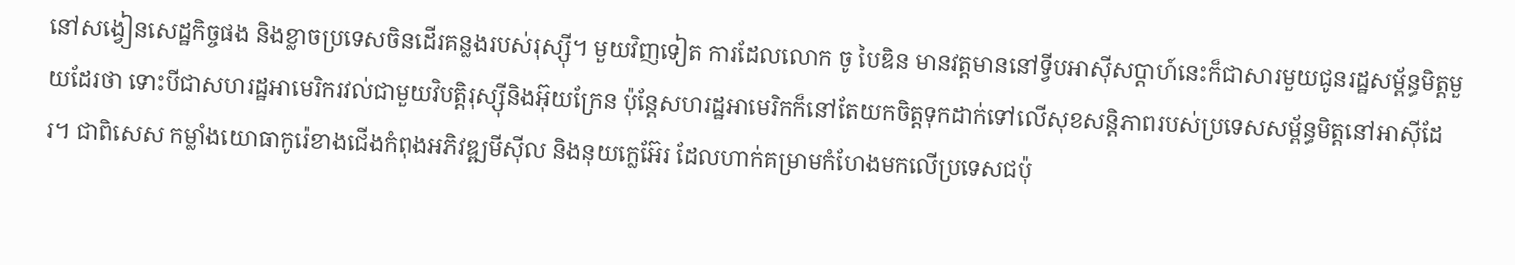នៅសង្វៀនសេដ្ឋកិច្ចផង និងខ្លាចប្រទេសចិនដើរគន្លងរបស់រុស្ស៊ី។ មួយវិញទៀត ការដែលលោក ចូ បៃឌិន មានវត្ដមាននៅទ្វីបអាស៊ីសប្ដាហ៍នេះក៏ជាសារមួយជូនរដ្ឋសម្ព័ន្ធមិត្ដមួយដែរថា ទោះបីជាសហរដ្ឋអាមេរិករវល់ជាមួយវិបត្ដិរុស្ស៊ីនិងអ៊ុយក្រែន ប៉ុន្តែសហរដ្ឋអាមេរិកក៏នៅតែយកចិត្ដទុកដាក់ទៅលើសុខសន្តិភាពរបស់ប្រទេសសម្ព័ន្ធមិត្ដនៅអាស៊ីដែរ។ ជាពិសេស កម្លាំងយោធាកូរ៉េខាងជើងកំពុងអភិវឌ្ឍមីស៊ីល និងនុយក្លេអ៊ែរ ដែលហាក់គម្រាមកំហែងមកលើប្រទេសជប៉ុ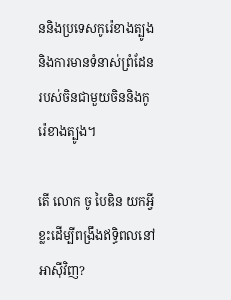ននិងប្រទេសកូរ៉េខាងត្បូង និងការមានទំនាស់ព្រំដែនរបស់ចិនជាមួយចិននិងកូរ៉េខាងត្បូង។

តើ លោក ចូ បៃឌិន យកអ្វីខ្លះដើម្បីពង្រឹងឥទ្ធិពលនៅអាស៊ីវិញ?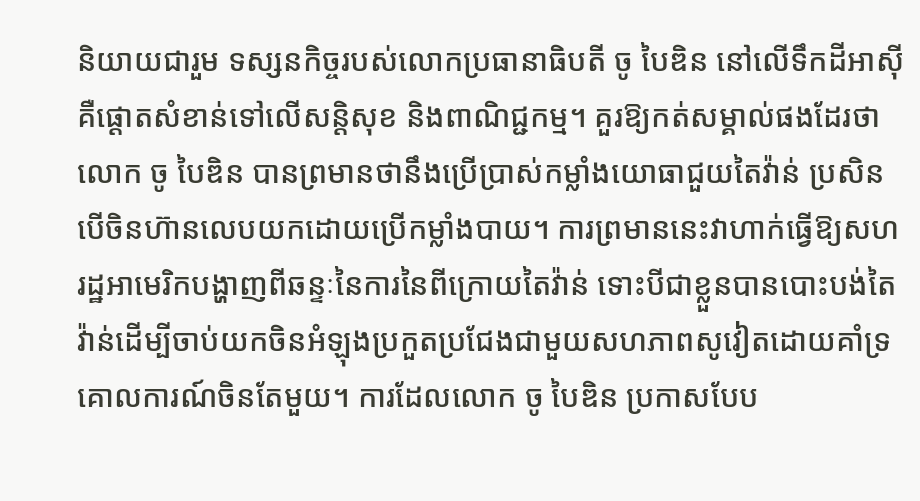និយាយជារួម ទស្សនកិច្ចរបស់លោកប្រធានាធិបតី ចូ បៃឌិន នៅលើទឹកដីអាស៊ីគឺផ្ដោតសំខាន់ទៅលើសន្តិសុខ និងពាណិជ្ជកម្ម។ គួរឱ្យកត់សម្គាល់ផងដែរថា លោក ចូ បៃឌិន បានព្រមានថានឹងប្រើប្រាស់កម្លាំងយោធាជួយតៃវ៉ាន់ ប្រសិនបើចិនហ៊ានលេបយកដោយប្រើកម្លាំងបាយ។ ការព្រមាននេះវាហាក់ធ្វើឱ្យសហរដ្ឋអាមេរិកបង្ហាញពីឆន្ទៈនៃការនៃពីក្រោយតៃវ៉ាន់ ទោះបីជាខ្លួនបានបោះបង់តៃវ៉ាន់ដើម្បីចាប់យកចិនអំឡុងប្រកួតប្រជែងជាមួយសហភាពសូវៀតដោយគាំទ្រគោលការណ៍ចិនតែមួយ។ ការដែលលោក ចូ បៃឌិន ប្រកាសបែប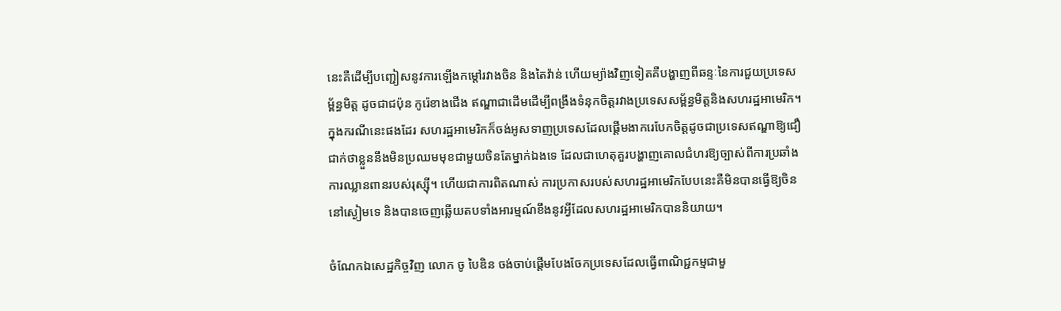នេះគឺដើម្បីបញ្ជៀសនូវការឡើងកម្ដៅរវាងចិន និងតៃវ៉ាន់ ហើយម្យ៉ាងវិញទៀតគឺបង្ហាញពីឆន្ទៈនៃការជួយប្រទេសម្ព័ន្ធមិត្ដ ដូចជាជប៉ុន កូរ៉េខាងជើង ឥណ្ឌាជាដើមដើម្បីពង្រឹងទំនុកចិត្ដរវាងប្រទេសសម្ព័ន្ធមិត្ដនិងសហរដ្ឋអាមេរិក។ ក្នុងករណីនេះផងដែរ សហរដ្ឋអាមេរិកក៏ចង់អូសទាញប្រទេសដែលផ្ដើមងាករេបែកចិត្ដដូចជាប្រទេសឥណ្ឌាឱ្យជឿជាក់ថាខ្លួននឹងមិនប្រឈមមុខជាមួយចិនតែម្នាក់ឯងទេ ដែលជាហេតុគួរបង្ហាញគោលជំហរឱ្យច្បាស់ពីការប្រឆាំងការឈ្លានពានរបស់រុស្ស៊ី។ ហើយជាការពិតណាស់ ការប្រកាសរបស់សហរដ្ឋអាមេរិកបែបនេះគឺមិនបានធ្វើឱ្យចិននៅស្ងៀមទេ និងបានចេញឆ្លើយតបទាំងអារម្មណ៍ខឹងនូវអ្វីដែលសហរដ្ឋអាមេរិកបាននិយាយ។

ចំណែកឯសេដ្ឋកិច្ចវិញ លោក ចូ បៃឌិន ចង់ចាប់ផ្ដើមបែងចែកប្រទេសដែលធ្វើពាណិជ្ជកម្មជាមួ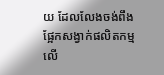យ ដែលលែងចង់ពឹងផ្អែកសង្វាក់ផលិតកម្មលើ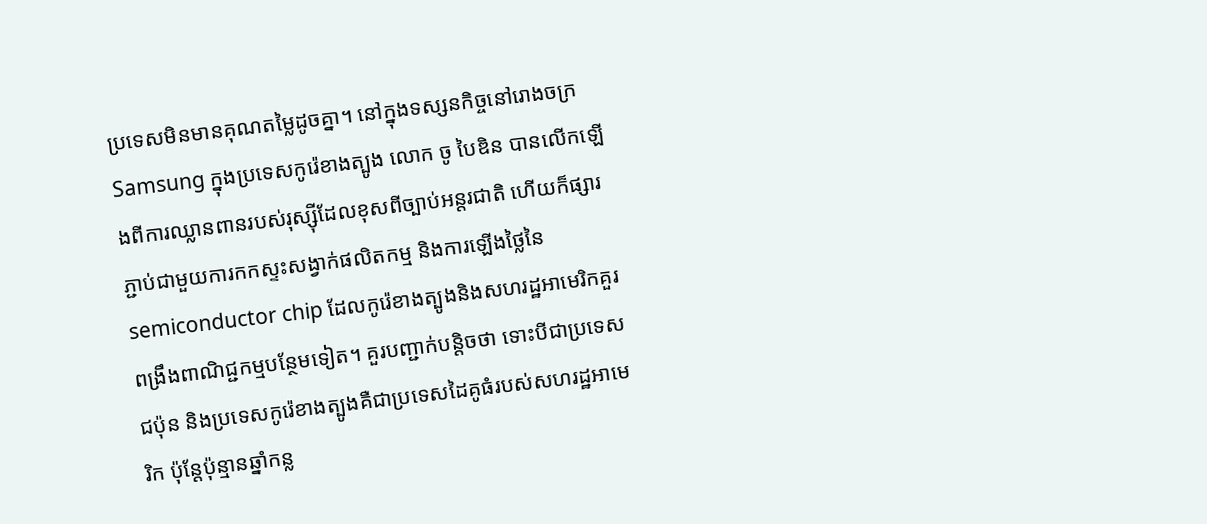ប្រទេសមិនមានគុណតម្លៃដូចគ្នា។ នៅក្នុងទស្សនកិច្ចនៅរោងចក្រ Samsung ក្នុងប្រទេសកូរ៉េខាងត្បូង លោក ចូ បៃឌិន បានលើកឡើងពីការឈ្លានពានរបស់រុស្ស៊ីដែលខុសពីច្បាប់អន្តរជាតិ ហើយក៏ផ្សារភ្ជាប់ជាមួយការកកស្ទះសង្វាក់ផលិតកម្ម និងការឡើងថ្លៃនៃ semiconductor chip ដែលកូរ៉េខាងត្បូងនិងសហរដ្ឋអាមេរិកគួរពង្រឹងពាណិជ្ជកម្មបន្ថែមទៀត។ គួរបញ្ជាក់បន្តិចថា ទោះបីជាប្រទេសជប៉ុន និងប្រទេសកូរ៉េខាងត្បូងគឺជាប្រទេសដៃគូធំរបស់សហរដ្ឋអាមេរិក ប៉ុន្តែប៉ុន្មានឆ្នាំកន្ល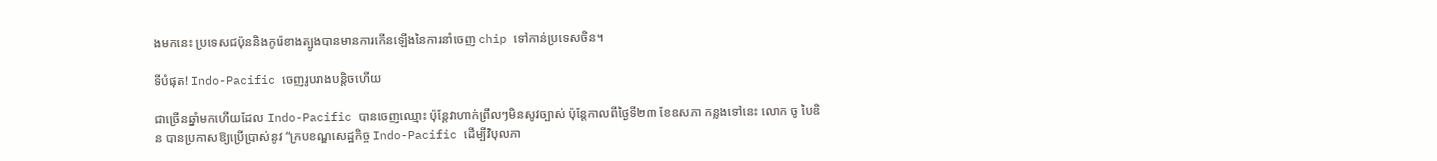ងមកនេះ ប្រទេសជប៉ុននិងកូរ៉េខាងត្បូងបានមានការកើនឡើងនៃការនាំចេញ chip ទៅកាន់ប្រទេសចិន។

ទីបំផុត! Indo-Pacific ចេញរូបរាងបន្តិចហើយ

ជាច្រើនឆ្នាំមកហើយដែល Indo-Pacific បានចេញឈ្មោះ ប៉ុន្តែវាហាក់ព្រឹលៗមិនសូវច្បាស់ ប៉ុន្តែកាលពីថ្ងៃទី២៣ ខែឧសភា កន្លងទៅនេះ លោក ចូ បៃឌិន បានប្រកាសឱ្យប្រើប្រាស់នូវ “ក្របខណ្ឌសេដ្ឋកិច្ច Indo-Pacific ដើម្បីវិបុលភា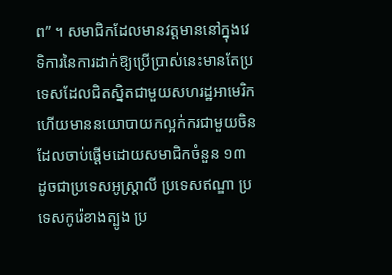ព” ។ សមាជិកដែលមានវត្ដមាននៅក្នុងវេទិការនៃការដាក់ឱ្យប្រើប្រាស់នេះមានតែប្រទេសដែលជិតស្និតជាមួយសហរដ្ឋអាមេរិកហើយមាននយោបាយកល្អក់ករជាមួយចិនដែលចាប់ផ្ដើមដោយសមាជិកចំនួន ១៣ ដូចជាប្រទេសអូស្រ្តាលី ប្រទេសឥណ្ឌា ប្រទេសកូរ៉េខាងត្បូង ប្រ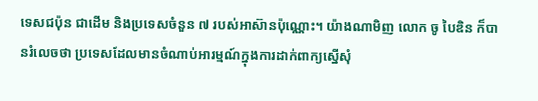ទេសជប៉ុន ជាដើម និងប្រទេសចំនួន ៧ របស់អាស៊ានប៉ុណ្ណោះ។ យ៉ាងណាមិញ លោក ចូ បៃឌិន ក៏បានរំលេចថា ប្រទេសដែលមានចំណាប់អារម្មណ៍ក្នុងការដាក់ពាក្យស្នើសុំ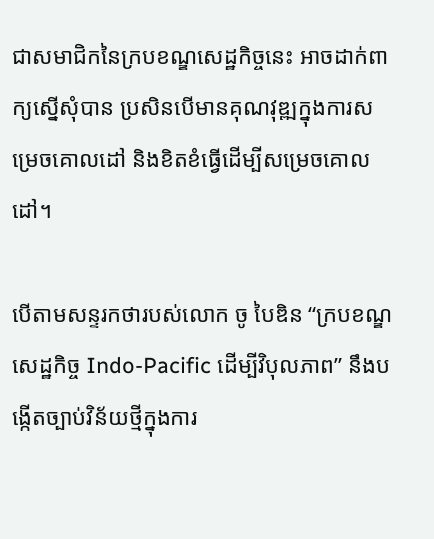ជាសមាជិកនៃក្របខណ្ឌសេដ្ឋកិច្ចនេះ អាចដាក់ពាក្យស្នើសុំបាន ប្រសិនបើមានគុណវុឌ្ឍក្នុងការសម្រេចគោលដៅ និងខិតខំធ្វើដើម្បីសម្រេចគោលដៅ។

បើតាមសន្ទរកថារបស់លោក ចូ បៃឌិន “ក្របខណ្ឌសេដ្ឋកិច្ច Indo-Pacific ដើម្បីវិបុលភាព” នឹងបង្កើតច្បាប់វិន័យថ្មីក្នុងការ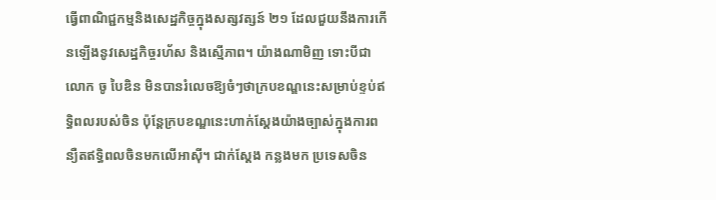ធ្វើពាណិជ្ជកម្មនិងសេដ្ឋកិច្ចក្នុងសត្សវត្សន៍ ២១ ដែលជួយនឹងការកើនឡើងនូវសេដ្ឋកិច្ចរហ័ស និងស្មើភាព។ យ៉ាងណាមិញ ទោះបីជាលោក ចូ បៃឌិន មិនបានរំលេចឱ្យចំៗថាក្របខណ្ឌនេះសម្រាប់ខ្ទប់ឥទ្ធិពលរបស់ចិន ប៉ុន្តែក្របខណ្ឌនេះហាក់ស្ដែងយ៉ាងច្បាស់ក្នុងការពន្យឺតឥទ្ធិពលចិនមកលើអាស៊ី។ ជាក់ស្ដែង កន្លងមក ប្រទេសចិន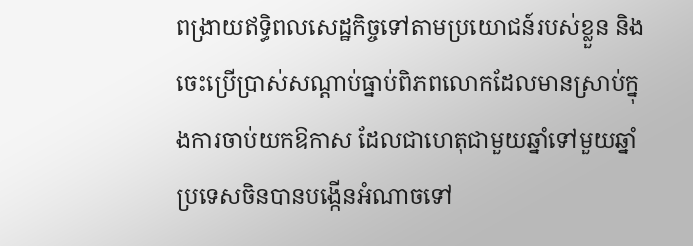ពង្រាយឥទ្ធិពលសេដ្ឋកិច្ចទៅតាមប្រយោជន៍របស់ខ្លួន និងចេះប្រើប្រាស់សណ្ដាប់ធ្នាប់ពិភពលោកដែលមានស្រាប់ក្នុងការចាប់យកឱកាស ដែលជាហេតុជាមួយឆ្នាំទៅមួយឆ្នាំ ប្រទេសចិនបានបង្កើនអំណាចទៅ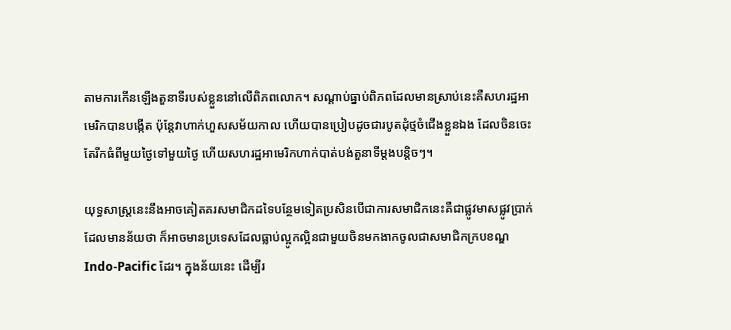តាមការកើនឡើងតួនាទីរបស់ខ្លួននៅលើពិភពលោក។ សណ្ដាប់ធ្នាប់ពិភពដែលមានស្រាប់នេះគឺសហរដ្ឋអាមេរិកបានបង្កើត ប៉ុន្តែវាហាក់ហួសសម័យកាល ហើយបានប្រៀបដូចជារបូតដុំថ្មចំជើងខ្លួនឯង ដែលចិនចេះតែរីកធំពីមួយថ្ងៃទៅមួយថ្ងៃ ហើយសហរដ្ឋអាមេរិកហាក់បាត់បង់តួនាទីម្ដងបន្តិចៗ។

យុទ្ធសាស្ត្រនេះនឹងអាចគៀតគរសមាជិកដទៃបន្ថែមទៀតប្រសិនបើជាការសមាជិកនេះគឺជាផ្លូវមាសផ្លូវប្រាក់ ដែលមានន័យថា ក៏អាចមានប្រទេសដែលធ្លាប់ល្អូកល្អិនជាមួយចិនមកងាកចូលជាសមាជិកក្របខណ្ឌ Indo-Pacific ដែរ។ ក្នុងន័យនេះ ដើម្បីរ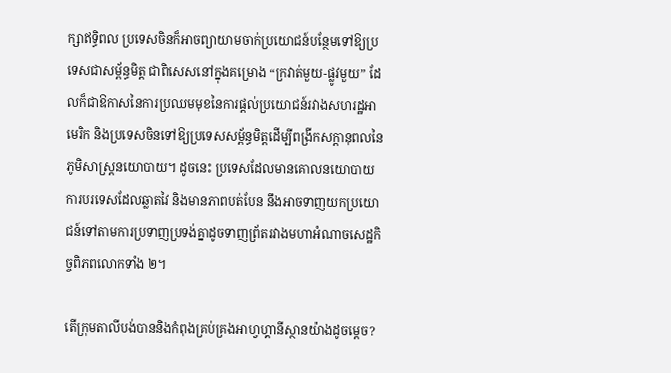ក្សាឥទ្ធិពល ប្រទេសចិនក៏អាចព្យាយាមចាក់ប្រយោជន៍បន្ថែមទៅឱ្យប្រទេសជាសម្ព័ន្ធមិត្ដ ជាពិសេសនៅក្នុងគម្រោង “ក្រវាត់មួយ-ផ្លូវមួយ” ដែលក៏ជាឱកាសនៃការប្រឈមមុខនៃការផ្ដល់ប្រយោជន៍រវាងសហរដ្ឋអាមេរិក និងប្រទេសចិនទៅឱ្យប្រទេសសម្ព័ន្ធមិត្ដដើម្បីពង្រីកសក្ដានុពលនៃភូមិសាស្រ្ដនយោបាយ។ ដូចនេះ ប្រទេសដែលមានគោលនយោបាយការបរទេសដែលឆ្លាតវៃ និងមានភាពបត់បែន នឹងអាចទាញយកប្រយោជន៍ទៅតាមការប្រទាញប្រទង់គ្នាដូចទាញព្រ័តរវាងមហាអំណាចសេដ្ឋកិច្ចពិភពលោកទាំង ២។

តើក្រុមតាលីបង់បាននិងកំពុងគ្រប់គ្រងអាហ្វហ្គានីស្ថានយ៉ាងដូចម្ដេច?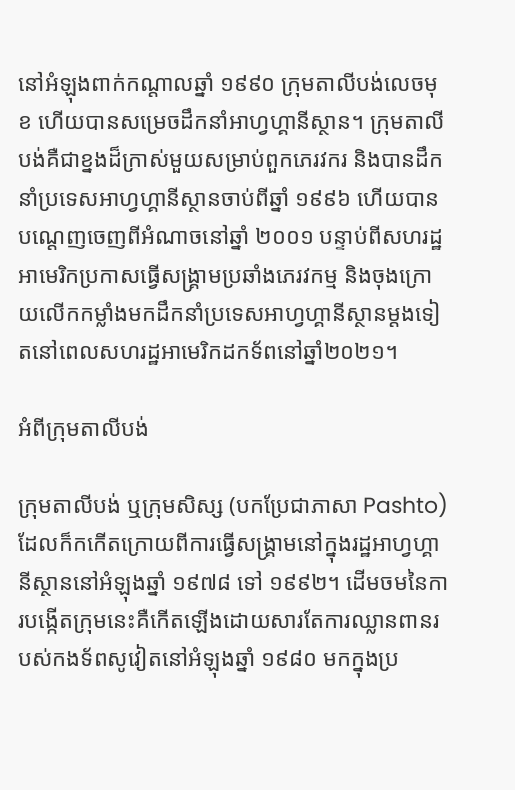នៅអំឡុងពាក់កណ្ដាលឆ្នាំ ១៩៩០ ក្រុមតាលីបង់លេចមុខ ហើយបានសម្រេចដឹកនាំអាហ្វហ្គានីស្ថាន។ ក្រុមតាលីបង់គឺជាខ្នងដ៏ក្រាស់មួយសម្រាប់ពួកភេរវករ និងបានដឹកនាំប្រទេសអាហ្វហ្គានីស្ថានចាប់ពីឆ្នាំ ១៩៩៦ ហើយបានបណ្ដេញចេញពីអំណាចនៅឆ្នាំ ២០០១ បន្ទាប់ពីសហរដ្ឋអាមេរិកប្រកាសធ្វើសង្គ្រាមប្រឆាំងភេរវកម្ម និងចុងក្រោយលើកកម្លាំងមកដឹកនាំប្រទេសអាហ្វហ្គានីស្ថានម្ដងទៀតនៅពេលសហរដ្ឋអាមេរិកដកទ័ពនៅឆ្នាំ២០២១។

អំពីក្រុមតាលីបង់

ក្រុមតាលីបង់ ឬក្រុមសិស្ស (បកប្រែជាភាសា Pashto) ដែលក៏កកើតក្រោយពីការធ្វើសង្រ្គាមនៅក្នុងរដ្ឋអាហ្វហ្គានីស្ថាននៅអំឡុងឆ្នាំ ១៩៧៨ ទៅ ១៩៩២។ ដើមចមនៃការបង្កើតក្រុមនេះគឺកើតឡើងដោយសារតែការឈ្លានពានរបស់កងទ័ពសូវៀតនៅអំឡុងឆ្នាំ ១៩៨០ មកក្នុងប្រ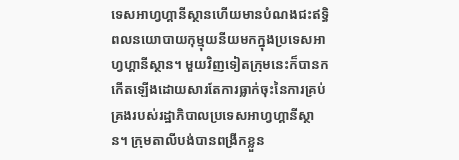ទេសអាហ្វហ្គានីស្ថានហើយមានបំណងជះឥទ្ធិពលនយោបាយកុម្មុយនីយមកក្នុងប្រទេសអាហ្វហ្គានីស្ថាន។ មួយវិញទៀតក្រុមនេះក៏បានកកើតឡើងដោយសារតែការធ្លាក់ចុះនៃការគ្រប់គ្រងរបស់រដ្ឋាភិបាលប្រទេសអាហ្វហ្គានីស្ថាន។ ក្រុមតាលីបង់បានពង្រីកខ្លួន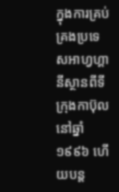ក្នុងការគ្រប់គ្រងប្រទេសអាហ្វហ្គានីស្ថានពីទីក្រុងកាប៊ុលនៅឆ្នាំ ១៩៩៦ ហើយបន្ត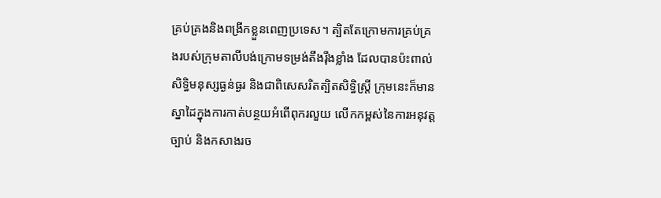គ្រប់គ្រងនិងពង្រីកខ្លួនពេញប្រទេស។ ត្បិតតែក្រោមការគ្រប់គ្រងរបស់ក្រុមតាលីបង់ក្រោមទម្រង់តឹងរ៉ឹងខ្លាំង ដែលបានប៉ះពាល់សិទ្ធិមនុស្សធ្ងន់ធ្ងរ និងជាពិសេសរិតត្បិតសិទ្ធិស្ត្រី ក្រុមនេះក៏មានស្នាដៃក្នុងការកាត់បន្ថយអំពើពុករលួយ លើកកម្ពស់នៃការអនុវត្ដច្បាប់ និងកសាងរច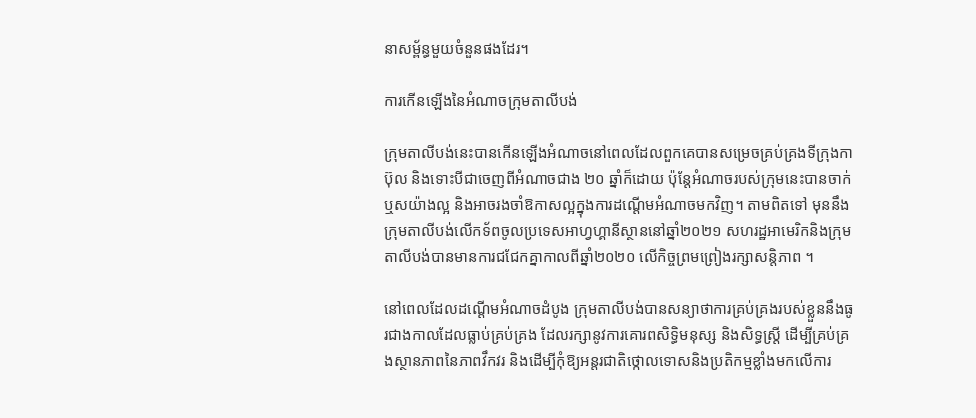នាសម្ព័ន្ធមួយចំនួនផងដែរ។

ការកើនឡើងនៃអំណាចក្រុមតាលីបង់

ក្រុមតាលីបង់នេះបានកើនឡើងអំណាចនៅពេលដែលពួកគេបានសម្រេចគ្រប់គ្រងទីក្រុងកាប៊ុល និងទោះបីជាចេញពីអំណាចជាង ២០ ឆ្នាំក៏ដោយ ប៉ុន្តែអំណាចរបស់ក្រុមនេះបានចាក់ឬសយ៉ាងល្អ និងអាចរងចាំឱកាសល្អក្នុងការដណ្ដើមអំណាចមកវិញ។ តាមពិតទៅ មុននឹងក្រុមតាលីបង់លើកទ័ពចូលប្រទេសអាហ្វហ្គានីស្ថាននៅឆ្នាំ២០២១ សហរដ្ឋអាមេរិកនិងក្រុមតាលីបង់បានមានការជជែកគ្នាកាលពីឆ្នាំ២០២០ លើកិច្ចព្រមព្រៀងរក្សាសន្តិភាព ។

នៅពេលដែលដណ្ដើមអំណាចដំបូង ក្រុមតាលីបង់បានសន្យាថាការគ្រប់គ្រងរបស់ខ្លួននឹងធូរជាងកាលដែលធ្លាប់គ្រប់គ្រង ដែលរក្សានូវការគោរពសិទ្ធិមនុស្ស និងសិទ្ធស្ត្រី ដើម្បីគ្រប់គ្រងស្ថានភាពនៃភាពវឹកវរ និងដើម្បីកុំឱ្យអន្តរជាតិថ្កោលទោសនិងប្រតិកម្មខ្លាំងមកលើការ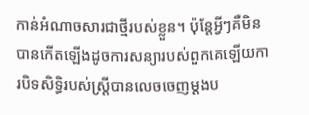កាន់អំណាចសារជាថ្មីរបស់ខ្លួន។ ប៉ុន្តែអ្វីៗគឺមិនបានកើតឡើងដូចការសន្យារបស់ពួកគេឡើយការបិទសិទ្ធិរបស់ស្រ្តីបានលេចចេញម្ដងប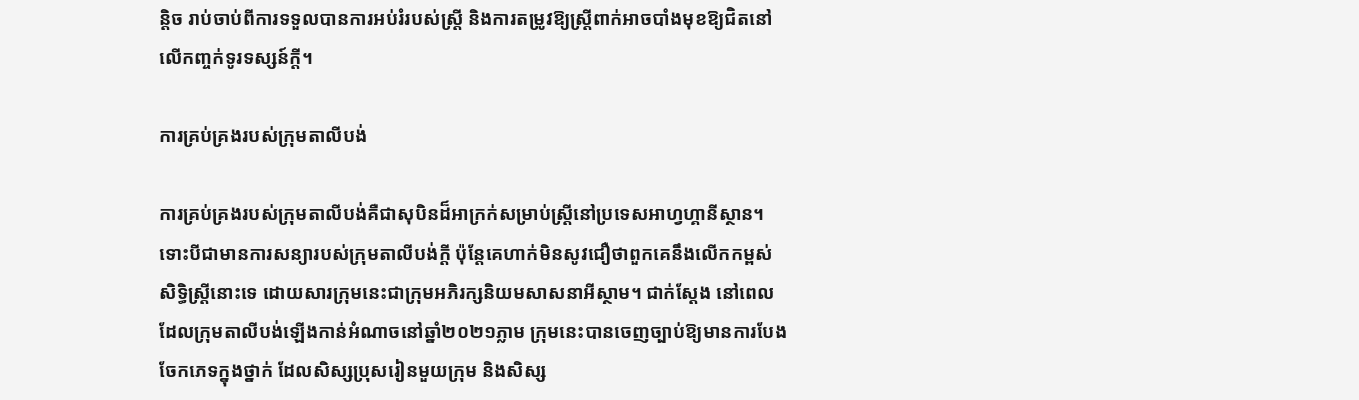ន្តិច រាប់ចាប់ពីការទទួលបានការអប់រំរបស់ស្ត្រី និងការតម្រូវឱ្យស្ត្រីពាក់អាចបាំងមុខឱ្យជិតនៅលើកញ្ចក់ទូរទស្សន៍ក្ដី។

ការគ្រប់គ្រងរបស់ក្រុមតាលីបង់

ការគ្រប់គ្រងរបស់ក្រុមតាលីបង់គឺជាសុបិនដ៏អាក្រក់សម្រាប់ស្ដ្រីនៅប្រទេសអាហ្វហ្គានីស្ថាន។ ទោះបីជាមានការសន្យារបស់ក្រុមតាលីបង់ក្ដី ប៉ុន្តែគេហាក់មិនសូវជឿថាពួកគេនឹងលើកកម្ពស់សិទ្ធិស្រ្តីនោះទេ ដោយសារក្រុមនេះជាក្រុមអភិរក្សនិយមសាសនាអីស្ថាម។ ជាក់ស្ដែង នៅពេលដែលក្រុមតាលីបង់ឡើងកាន់អំណាចនៅឆ្នាំ២០២១ភ្លាម ក្រុមនេះបានចេញច្បាប់ឱ្យមានការបែងចែកភេទក្នុងថ្នាក់ ដែលសិស្សប្រុសរៀនមួយក្រុម និងសិស្ស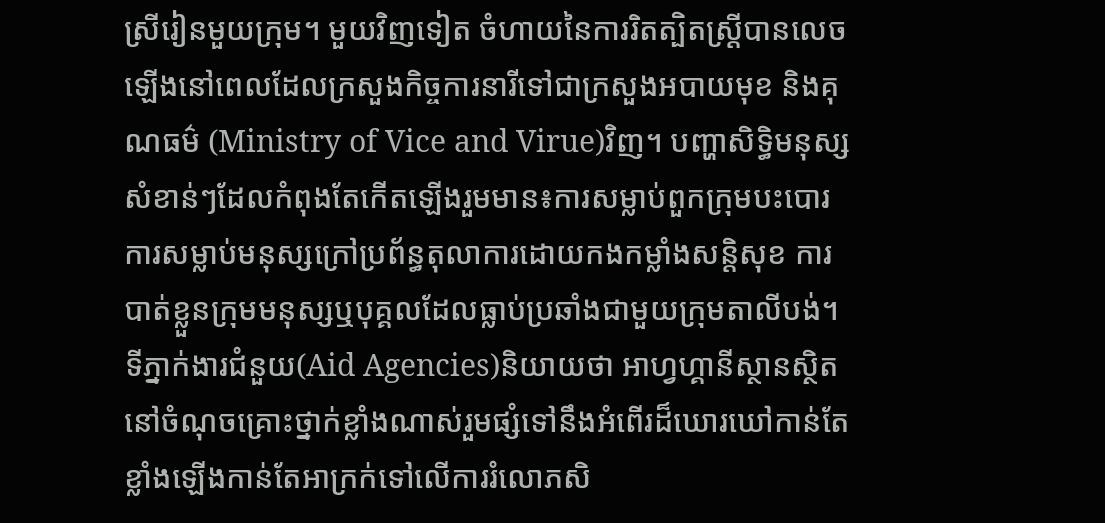ស្រីរៀនមួយក្រុម។ មួយវិញទៀត ចំហាយនៃការរិតត្បិតស្ត្រីបានលេចឡើងនៅពេលដែលក្រសួងកិច្ចការនារីទៅជាក្រសួងអបាយមុខ និងគុណធម៌ (Ministry of Vice and Virue)វិញ។ បញ្ហាសិទ្ធិមនុស្សសំខាន់ៗដែលកំពុងតែកើតឡើងរួមមាន៖ការសម្លាប់ពួកក្រុមបះបោរ ការសម្លាប់មនុស្សក្រៅប្រព័ន្ធតុលាការដោយកងកម្លាំងសន្តិសុខ ការបាត់ខ្លួនក្រុមមនុស្សឬបុគ្គលដែលធ្លាប់ប្រឆាំងជាមួយក្រុមតាលីបង់។ ទីភ្នាក់ងារជំនួយ(Aid Agencies)និយាយថា អាហ្វហ្គានីស្ថានស្ថិតនៅចំណុចគ្រោះថ្នាក់ខ្លាំងណាស់រួមផ្សំទៅនឹងអំពើរដ៏ឃោរឃៅកាន់តែខ្លាំងឡើងកាន់តែអាក្រក់ទៅលើការរំលោភសិ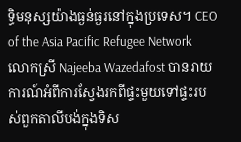ទ្ធិមនុស្សយ៉ាងធ្ងន់ធ្ងរនៅក្នុងប្រទេស។ CEO of the Asia Pacific Refugee Network លោកស្រី Najeeba Wazedafost បានរាយការណ៍អំពីការស្វែងរកពីផ្ទះមួយទៅផ្ទះរបស់ពួកតាលីបង់ក្នុងទិស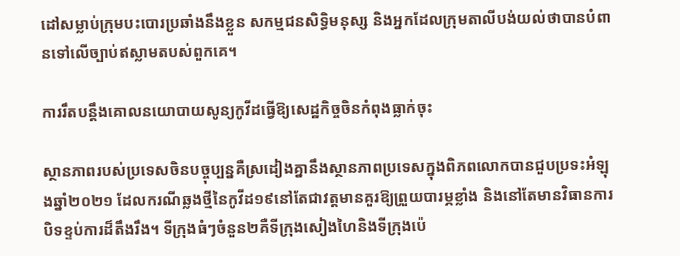ដៅសម្លាប់ក្រុមបះបោរប្រឆាំងនឹងខ្លួន សកម្មជនសិទ្ធិមនុស្ស និងអ្នកដែលក្រុមតាលីបង់យល់ថាបានបំពានទៅលើច្បាប់ឥស្លាមតបស់ពួកគេ។

ការរឹតបន្តឹងគោលនយោបាយសូន្យកូវីដធ្វើឱ្យសេដ្ឋកិច្ចចិនកំពុងធ្លាក់ចុះ

ស្ថានភាពរបស់ប្រទេសចិនបច្ចុប្បន្នគឺស្រដៀងគ្នានឹងស្ថានភាពប្រទេសក្នុងពិភពលោកបានជួបប្រទះអំឡុងឆ្នាំ២០២១ ដែលករណីឆ្លងថ្មីនៃកូវីដ១៩នៅតែជាវត្តមានគួរឱ្យព្រួយបារម្ភខ្លាំង និងនៅតែមានវិធានការបិទខ្ទប់ការដ៏តឹងរឹង។ ទីក្រុងធំៗចំនួន២គឺទីក្រុងសៀងហៃនិងទីក្រុងប៉េ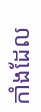កាំងដែល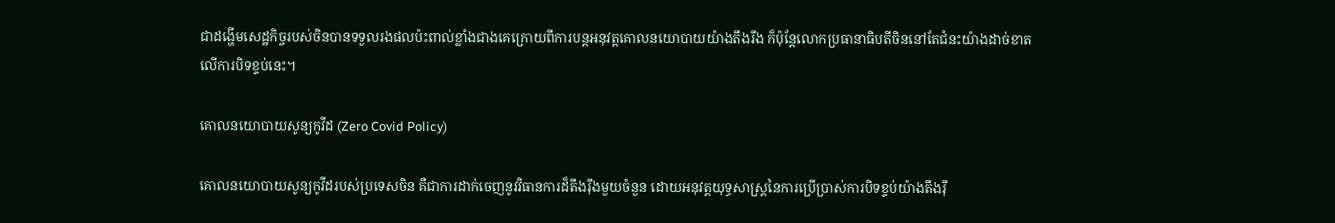ជាដង្ហើមសេដ្ឋកិច្ចរបស់ចិនបានទទួលរងផលប៉ះពាល់ខ្លាំងជាងគេក្រោយពីការបន្តអនុវត្តគោលនយោបាយយ៉ាងតឹងរឹង ក៏ប៉ុន្តែលោកប្រធានាធិបតីចិននៅតែជំនះយ៉ាងដាច់ខាតលើការបិទខ្ទប់នេះ។

គោលនយោបាយសូន្យកូវីដ (Zero Covid Policy)

គោលនយោបាយសូន្យកូវីដរបស់ប្រទេសចិន គឺជាការដាក់ចេញនូវវិធានការដ៏តឹងរ៉ឹងមួយចំនួន ដោយអនុវត្តយុទ្ធសាស្ត្រនៃការប្រើប្រាស់ការបិទខ្ទប់យ៉ាងតឹងរ៉ឹ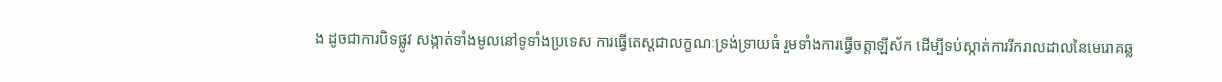ង ដូចជាការបិទផ្លូវ សង្កាត់ទាំងមូលនៅទូទាំងប្រទេស ការធ្វើតេស្តជាលក្ខណៈទ្រង់ទ្រាយធំ រួមទាំងការធ្វើចត្តាឡីស័ក ដើម្បីទប់ស្កាត់ការរីករាលដាលនៃមេរោគឆ្ល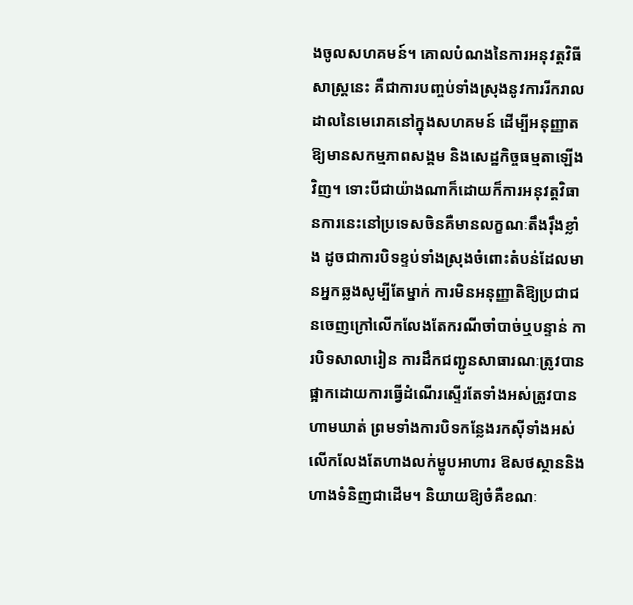ងចូលសហគមន៍។ គោលបំណងនៃការអនុវត្តវិធីសាស្ត្រនេះ គឺជាការបញ្ចប់ទាំងស្រុងនូវការរីករាលដាលនៃមេរោគនៅក្នុងសហគមន៍ ដើម្បីអនុញ្ញាតឱ្យមានសកម្មភាពសង្គម និងសេដ្ឋកិច្ចធម្មតាឡើងវិញ។ ទោះបីជាយ៉ាងណាក៏ដោយក៏ការអនុវត្តវិធានការនេះនៅប្រទេសចិនគឺមានលក្ខណៈតឹងរ៉ឹងខ្លាំង ដូចជាការបិទខ្ទប់ទាំងស្រុងចំពោះតំបន់ដែលមានអ្នកឆ្លងសូម្បីតែម្នាក់ ការមិនអនុញ្ញាតិឱ្យប្រជាជនចេញក្រៅលើកលែងតែករណីចាំបាច់ឬបន្ទាន់ ការបិទសាលារៀន ការដឹកជញ្ជូនសាធារណៈត្រូវបានផ្អាកដោយការធ្វើដំណើរស្ទើរតែទាំងអស់ត្រូវបានហាមឃាត់ ព្រមទាំងការបិទកន្លែងរកស៊ីទាំងអស់លើកលែងតែហាងលក់ម្ហូបអាហារ ឱសថស្ថាននិងហាងទំនិញជាដើម។ និយាយឱ្យចំគឺខណៈ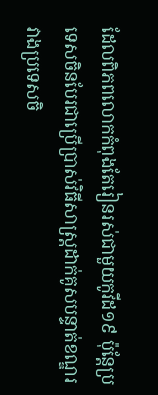ដែលពិភពលោកកំពុងតែរៀនរស់ជាមួយកូវីដ១៩ ប៉ុន្តែប្រទេសចិនបែរជាប្រើប្រាស់វិធីសាស្ត្រដាក់គូសបន្ទាត់ខណ្ឌរវាងប្រទេសចិ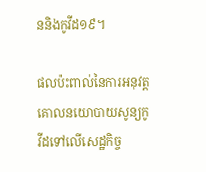ននិងកូវីដ១៩។

ផលប៉ះពាល់នៃការអនុវត្តគោលនយោបាយសូន្យកូវីដទៅលើសេដ្ឋកិច្ច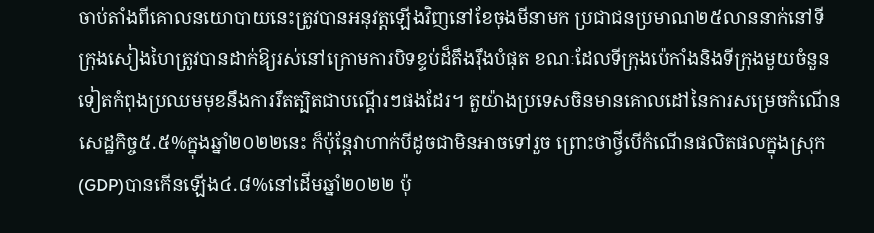ចាប់តាំងពីគោលនយោបាយនេះត្រូវបានអនុវត្តឡើងវិញនៅខែចុងមីនាមក ប្រជាជនប្រមាណ២៥លាននាក់នៅទីក្រុងសៀងហៃត្រូវបានដាក់ឱ្យរស់នៅក្រោមការបិទខ្ទប់ដ៏តឹងរ៉ឹងបំផុត ខណៈដែលទីក្រុងប៉េកាំងនិងទីក្រុងមួយចំនួនទៀតកំពុងប្រឈមមុខនឹងការរឹតត្បិតជាបណ្តើរៗផងដែរ។ តួយ៉ាងប្រទេសចិនមានគោលដៅនៃការសម្រេចកំណើនសេដ្ឋកិច្ច៥.៥%ក្នុងឆ្នាំ២០២២នេះ ក៏ប៉ុន្តែវាហាក់បីដូចជាមិនអាចទៅរួច ព្រោះថាថ្វីបើកំណើនផលិតផលក្នុងស្រុក(GDP)បានកើនឡើង៤.៨%នៅដើមឆ្នាំ២០២២ ប៉ុ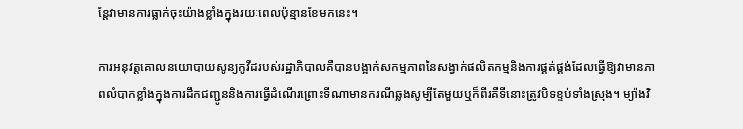ន្តែវាមានការធ្លាក់ចុះយ៉ាងខ្លាំងក្នុងរយៈពេលប៉ុន្មានខែមកនេះ។

ការអនុវត្តគោលនយោបាយសូន្យកូវីដរបស់រដ្ឋាភិបាលគឺបានបង្អាក់សកម្មភាពនៃសង្វាក់ផលិតកម្មនិងការផ្គត់ផ្គង់ដែលធ្វើឱ្យវាមានភាពលំបាកខ្លាំងក្នុងការដឹកជញ្ជូននិងការធ្វើដំណើរព្រោះទីណាមានករណីឆ្លងសូម្បីតែមួយឬក៏ពីរគឺទីនោះត្រូវបិទខ្ទប់ទាំងស្រុង។ ម្យ៉ាងវិ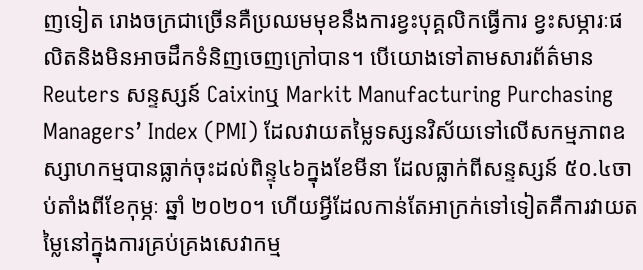ញទៀត រោងចក្រជាច្រើនគឺប្រឈមមុខនឹងការខ្វះបុគ្គលិកធ្វើការ ខ្វះសម្ភារៈផលិតនិងមិនអាចដឹកទំនិញចេញក្រៅបាន។ បើយោងទៅតាមសារព័ត៌មាន Reuters សន្ទស្សន៍ Caixinឬ Markit Manufacturing Purchasing Managers’ Index (PMI) ដែលវាយតម្លៃទស្សនវិស័យទៅលើសកម្មភាពឧស្សាហកម្មបានធ្លាក់ចុះដល់ពិន្ទុ៤៦ក្នុងខែមីនា ដែលធ្លាក់ពីសន្ទស្សន៍ ៥០.៤ចាប់តាំងពីខែកុម្ភៈ ឆ្នាំ ២០២០។ ហើយអ្វីដែលកាន់តែអាក្រក់ទៅទៀតគឺការវាយតម្លៃនៅក្នុងការគ្រប់គ្រងសេវាកម្ម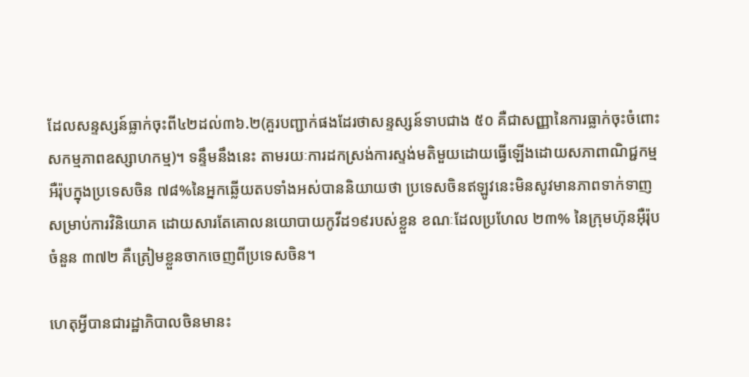ដែលសន្ទស្សន៍ធ្លាក់ចុះពី៤២ដល់៣៦.២(គួរបញ្ជាក់ផងដែរថាសន្ទស្សន៍ទាបជាង ៥០ គឺជាសញ្ញានៃការធ្លាក់ចុះចំពោះសកម្មភាពឧស្សាហកម្ម)។ ទន្ទឹមនឹងនេះ តាមរយៈការដកស្រង់ការស្ទង់មតិមួយដោយធ្វើឡើងដោយសភាពាណិជ្ជកម្មអឺរ៉ុបក្នុងប្រទេសចិន ៧៨%នៃអ្នកឆ្លើយតបទាំងអស់បាននិយាយថា ប្រទេសចិនឥឡូវនេះមិនសូវមានភាពទាក់ទាញសម្រាប់ការវិនិយោគ ដោយសារតែគោលនយោបាយកូវីដ១៩របស់ខ្លួន ខណៈដែលប្រហែល ២៣% នៃក្រុមហ៊ុនអ៊ឺរ៉ុបចំនួន ៣៧២ គឺត្រៀមខ្លួនចាកចេញពីប្រទេសចិន។

ហេតុអ្វីបានជារដ្ឋាភិបាលចិនមានះ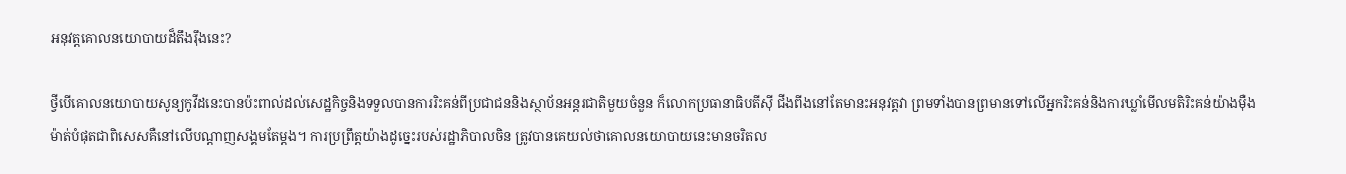អនុវត្តគោលនយោបាយដ៏តឹងរ៉ឹងនេះ?

ថ្វីបើគោលនយោបាយសូន្យកូវីដនេះបានប៉ះពាល់ដល់សេដ្ឋកិច្ចនិងទទួលបានការរិះគន់ពីប្រជាជននិងស្ថាប័នអន្តរជាតិមួយចំនួន ក៏លោកប្រធានាធិបតីស៊ី ជីងពីងនៅតែមានះអនុវត្តវា ព្រមទាំងបានព្រមានទៅលើអ្នករិះគន់និងការឃ្លាំមើលមតិរិះគន់យ៉ាងម៉ឺងម៉ាត់បំផុតជាពិសេសគឺនៅលើបណ្តាញសង្គមតែម្តង។ ការប្រព្រឹត្តយ៉ាងដូច្នេះរបស់រដ្ឋាភិបាលចិន ត្រូវបានគេយល់ថាគោលនយោបាយនេះមានចរិតល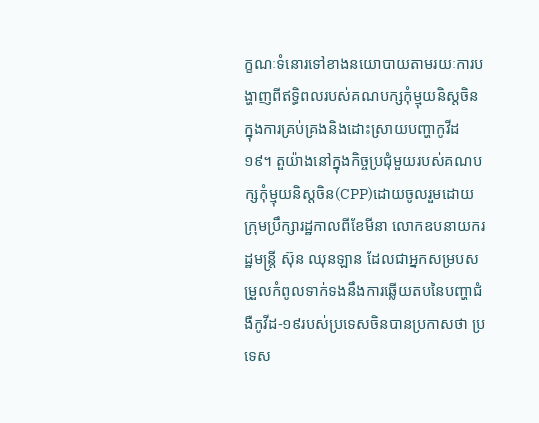ក្ខណៈទំនោរទៅខាងនយោបាយតាមរយៈការបង្ហាញពីឥទ្ធិពលរបស់គណបក្សកុំម្មុយនិស្តចិនក្នុងការគ្រប់គ្រងនិងដោះស្រាយបញ្ហាកូវីដ១៩។ តួយ៉ាងនៅក្នុងកិច្ចប្រជុំមួយរបស់គណបក្សកុំម្មុយនិស្តចិន(CPP)ដោយចូលរួមដោយក្រុមប្រឹក្សារដ្ឋកាលពីខែមីនា លោកឧបនាយករដ្ឋមន្ត្រី ស៊ុន ឈុនឡាន ដែលជាអ្នកសម្របសម្រួលកំពូលទាក់ទងនឹងការឆ្លើយតបនៃបញ្ហាជំងឺកូវីដ-១៩របស់ប្រទេសចិនបានប្រកាសថា ប្រទេស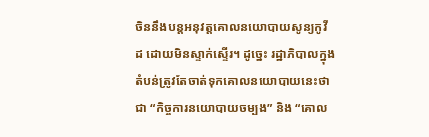ចិននឹងបន្តអនុវត្តគោលនយោបាយសូន្យកូវីដ ដោយមិនស្ទាក់ស្ទើរ។ ដូច្នេះ រដ្ឋាភិបាលក្នុងតំបន់ត្រូវតែចាត់ទុកគោលនយោបាយនេះថាជា “កិច្ចការនយោបាយចម្បង” និង “គោល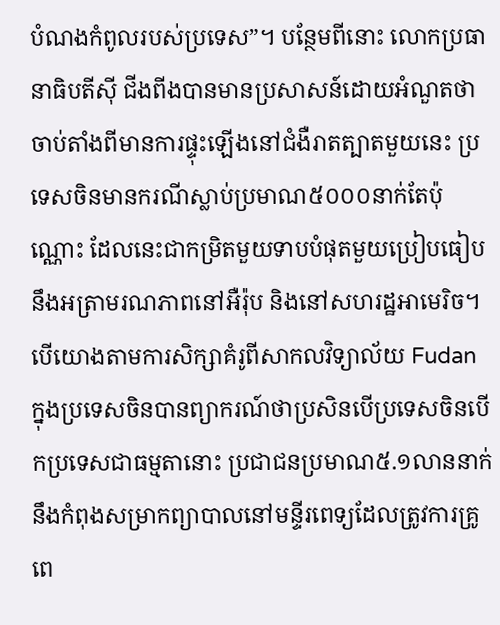បំណងកំពូលរបស់ប្រទេស”។ បន្ថែមពីនោះ លោកប្រធានាធិបតីស៊ី ជីងពីងបានមានប្រសាសន៍ដោយអំណួតថា ចាប់តាំងពីមានការផ្ទុះឡើងនៅជំងឺរាតត្បាតមួយនេះ ប្រទេសចិនមានករណីស្លាប់ប្រមាណ៥០០០នាក់តែប៉ុណ្ណោះ ដែលនេះជាកម្រិតមួយទាបបំផុតមួយប្រៀបធៀបនឹងអត្រាមរណភាពនៅអឺរ៉ុប និងនៅសហរដ្ឋអាមេរិច។ បើយោងតាមការសិក្សាគំរូពីសាកលវិទ្យាល័យ Fudan ក្នុងប្រទេសចិនបានព្យាករណ៍ថាប្រសិនបើប្រទេសចិនបើកប្រទេសជាធម្មតានោះ ប្រជាជនប្រមាណ៥.១លាននាក់នឹងកំពុងសម្រាកព្យាបាលនៅមន្ទីរពេទ្យដែលត្រូវការគ្រូពេ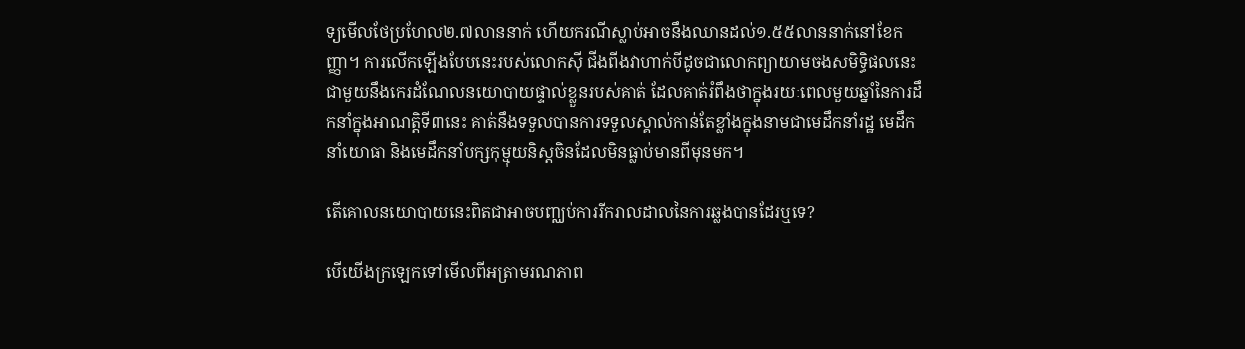ទ្យមើលថែប្រហែល២.៧លាននាក់ ហើយករណីស្លាប់អាចនឹងឈានដល់១.៥៥លាននាក់នៅខែកញ្ញា។ ការលើកឡើងបែបនេះរបស់លោកស៊ី ជីងពីងវាហាក់បីដូចជាលោកព្យាយាមចងសមិទ្ធិផលនេះជាមួយនឹងកេរដំណែលនយោបាយផ្ទាល់ខ្លួនរបស់គាត់ ដែលគាត់រំពឹងថាក្នុងរយៈពេលមួយឆ្នាំនៃការដឹកនាំក្នុងអាណត្តិទី៣នេះ គាត់នឹងទទួលបានការទទួលស្គាល់កាន់តែខ្លាំងក្នុងនាមជាមេដឹកនាំរដ្ឋ មេដឹកនាំយោធា និងមេដឹកនាំបក្សកុម្មុយនិស្តចិនដែលមិនធ្លាប់មានពីមុនមក។

តើគោលនយោបាយនេះពិតជាអាចបញ្ឈប់ការរីករាលដាលនៃការឆ្លងបានដែរឬទេ?

បើយើងក្រឡេកទៅមើលពីអត្រាមរណភាព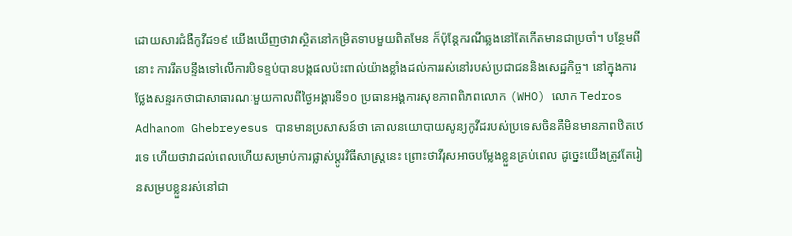ដោយសារជំងឺកូវីដ១៩ យើងឃើញថាវាស្ថិតនៅកម្រិតទាបមួយពិតមែន ក៏ប៉ុន្តែករណីឆ្លងនៅតែកើតមានជាប្រចាំ។ បន្ថែមពីនោះ ការរឹតបន្ទឹងទៅលើការបិទខ្ទប់បានបង្កផលប៉ះពាល់យ៉ាងខ្លាំងដល់ការរស់នៅរបស់ប្រជាជននិងសេដ្ឋកិច្ច។ នៅក្នុងការថ្លែងសន្ទរកថាជាសាធារណៈមួយកាលពីថ្ងៃអង្គារទី១០ ប្រធានអង្គការសុខភាពពិភពលោក (WHO) លោក Tedros Adhanom Ghebreyesus បានមានប្រសាសន៍ថា គោលនយោបាយសូន្យកូវីដរបស់ប្រទេសចិនគឺមិនមានភាពឋិតឋេរទេ ហើយថាវាដល់ពេលហើយសម្រាប់ការផ្លាស់ប្តូរវិធីសាស្រ្តនេះ ព្រោះថាវីរុសអាចបម្លែងខ្លួនគ្រប់ពេល ដូច្នេះយើងត្រូវតែរៀនសម្របខ្លួនរស់នៅជា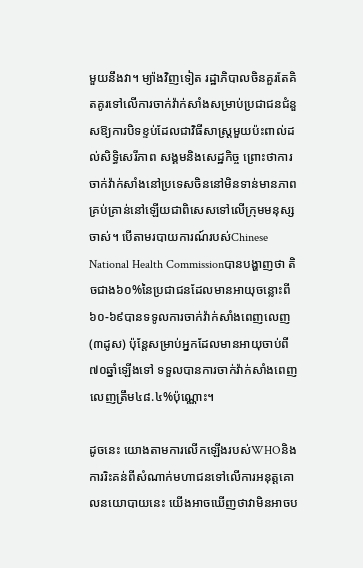មួយនឹងវា។ ម្យ៉ាងវិញទៀត រដ្ឋាភិបាលចិនគួរតែគិតគូរទៅលើការចាក់វ៉ាក់សាំងសម្រាប់ប្រជាជនជំនួសឱ្យការបិទខ្ទប់ដែលជាវិធីសាស្ត្រមួយប៉ះពាល់ដល់សិទ្ធិសេរីភាព សង្គមនិងសេដ្ឋកិច្ច ព្រោះថាការចាក់វ៉ាក់សាំងនៅប្រទេសចិននៅមិនទាន់មានភាពគ្រប់គ្រាន់នៅឡើយជាពិសេសទៅលើក្រុមមនុស្សចាស់។ បើតាមរបាយការណ៍របស់Chinese National Health Commissionបានបង្ហាញថា តិចជាង៦០%នៃប្រជាជនដែលមានអាយុចន្លោះពី៦០-៦៩បានទទូលការចាក់វ៉ាក់សាំងពេញលេញ(៣ដូស) ប៉ុន្តែសម្រាប់អ្នកដែលមានអាយុចាប់ពី៧០ឆ្នាំឡើងទៅ ទទួលបានការចាក់វ៉ាក់សាំងពេញលេញត្រឹម៤៨.៤%ប៉ុណ្ណោះ។

ដូចនេះ យោងតាមការលើកឡើងរបស់WHOនិងការរិះគន់ពីសំណាក់មហាជនទៅលើការអនុត្តគោលនយោបាយនេះ យើងអាចឃើញថាវាមិនអាចប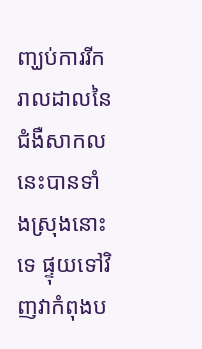ញ្ឃប់ការរីករាលដាលនៃជំងឺសាកលនេះបានទាំងស្រុងនោះទេ ផ្ទុយទៅវិញវាកំពុងប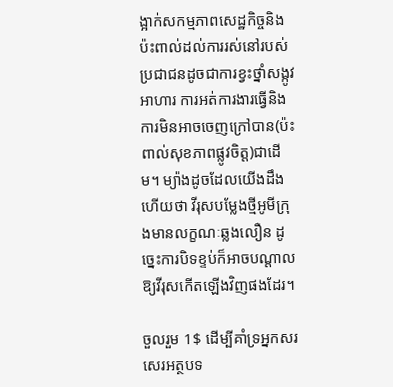ង្អាក់សកម្មភាពសេដ្ឋកិច្ចនិងប៉ះពាល់ដល់ការរស់នៅរបស់ប្រជាជនដូចជាការខ្វះថ្នាំសង្កូវ អាហារ ការអត់ការងារធ្វើនិងការមិនអាចចេញក្រៅបាន(ប៉ះពាល់សុខភាពផ្លូវចិត្ត)ជាដើម។ ម្យ៉ាងដូចដែលយើងដឹងហើយថា វីរុសបម្លែងថ្មីអូមីក្រុងមានលក្ខណៈឆ្លងលឿន ដូច្នេះការបិទខ្ទប់ក៏អាចបណ្តាលឱ្យវីរុសកើតឡើងវិញផងដែរ។

ចួលរួម 1$ ដើម្បីគាំទ្រអ្នកសរសេរអត្ថបទ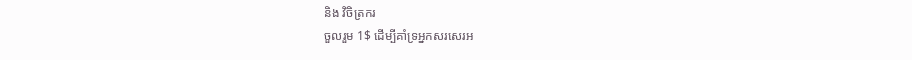និង វិចិត្រករ
ចួលរួម 1$ ដើម្បីគាំទ្រអ្នកសរសេរអ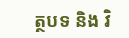ត្ថបទ និង វិ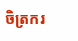ចិត្រករ